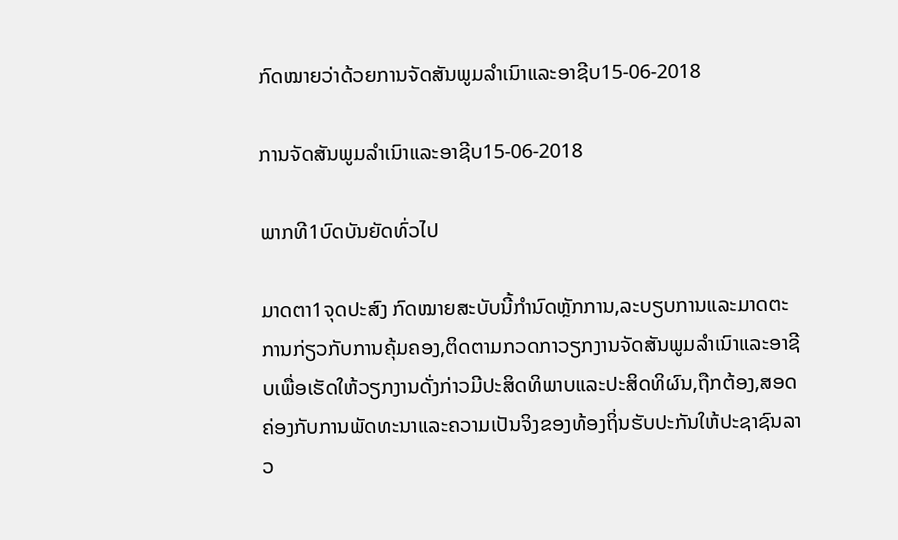ກົດໝາຍວ່າດ້ວຍການຈັດສັນພູມລໍາເນົາແລະອາຊີບ15-06-2018

ການຈັດສັນພູມລໍາເນົາແລະອາຊີບ15-06-2018

ພາກທີ1ບົດບັນຍັດທົ່ວໄປ

ມາດຕາ1ຈຸດປະສົງ ກົດໝາຍສະບັບນີ້ກໍານົດຫຼັກການ,ລະບຽບການແລະມາດຕະການກ່ຽວກັບການຄຸ້ມຄອງ,ຕິດຕາມກວດກາວຽກງານຈັດສັນພູມລໍາເນົາແລະອາຊີບເພື່ອເຮັດໃຫ້ວຽກງານດັ່ງກ່າວມີປະສິດທິພາບແລະປະສິດທິຜົນ,ຖືກຕ້ອງ,ສອດຄ່ອງກັບການພັດທະນາແລະຄວາມເປັນຈິງຂອງທ້ອງຖິ່ນຮັບປະກັນໃຫ້ປະຊາຊົນລາວ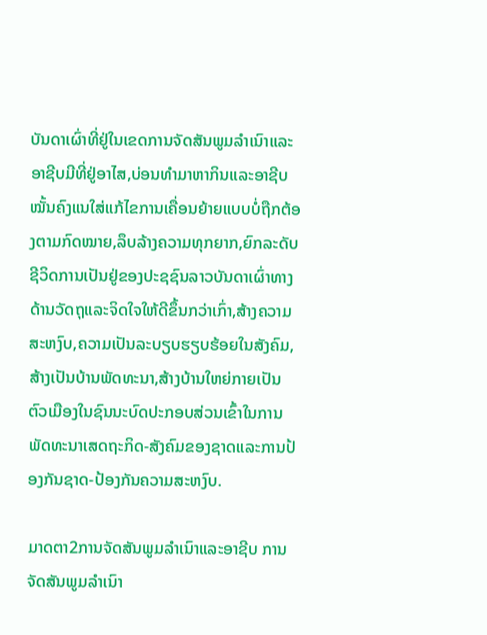ບັນດາເຜົ່າທີ່ຢູ່ໃນເຂດການຈັດສັນພູມລໍາເນົາແລະອາຊີບມີທີ່ຢູ່ອາໄສ,ບ່ອນທໍາມາຫາກິນແລະອາຊີບໝັ້ນຄົງແນໃສ່ແກ້ໄຂການເຄື່ອນຍ້າຍແບບບໍ່ຖືກຕ້ອງຕາມກົດໝາຍ,ລຶບລ້າງຄວາມທຸກຍາກ,ຍົກລະດັບຊີວິດການເປັນຢູ່ຂອງປະຊຊົນລາວບັນດາເຜົ່າທາງດ້ານວັດຖຸແລະຈິດໃຈໃຫ້ດີຂຶ້ນກວ່າເກົ່າ,ສ້າງຄວາມສະຫງົບ,ຄວາມເປັນລະບຽບຮຽບຮ້ອຍໃນສັງຄົມ,ສ້າງເປັນບ້ານພັດທະນາ,ສ້າງບ້ານໃຫຍ່ກາຍເປັນຕົວເມືອງໃນຊົນນະບົດປະກອບສ່ວນເຂົ້າໃນການພັດທະນາເສດຖະກິດ-ສັງຄົມຂອງຊາດແລະການປ້ອງກັນຊາດ-ປ້ອງກັນຄວາມສະຫງົບ.

ມາດຕາ2ການຈັດສັນພູມລໍາເນົາແລະອາຊີບ ການຈັດສັນພູມລໍາເນົາ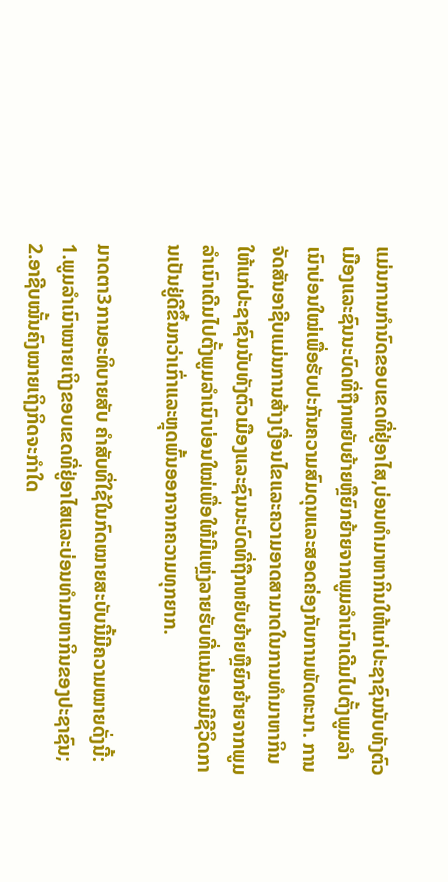ແມ່ນການກໍານົດຂອບເຂດທີ່ຢູ່ອາໄສ,ບ່ອນທໍາມາຫາກິນໃຫ້ແກ່ປະຊາຊົນນັບທັງຕົວເມືອງແລະຊົນນະບົດທີ່ຖືກຫຍັບຍ້າຍຫຼືຍົກຍ້າຍຈາກພູມລໍາເນົາເດີມໄປຕັ້ງພູມລໍາເນົາບ່ອນໃໝ່ເພື່ອຮັບປະກັນຄວາມສົມດຸນແລະສອດຄ່ອງກັບການພັດທະນາ. ການຈັດສັນອາຊີບແມ່ນການສ້າງເງື່ອນໄຂແລະຄວາມອາດສາມາດໃນການທໍາມາຫາກິນໃຫ້ແກ່ປະຊາຊົນນັບທັງຕົວເມືອງແລະຊົນນະບົດທີ່ຖືກຫຍັບຍ້າຍຫຼືຍົກຍ້າຍຈາກພູມລໍາເນົາເດີມໄປຕັ້ງພູມລໍາເນົາບ່ອນໃໝ່ເພື່ອໃຫ້ມີແຫຼ່ງລາຍຮັບທີ່ແນ່ນອນມີຊີວິດການເປັນຢູ່ດີຂຶ້ນກວ່າເກົ່າແລະຫຼຸດພົ້ນອອກຈາກຄວາມທຸກຍາກ.

ມາດຕາ3ການອະທິບາຍສັບ ຄໍາສັບທີ່ໃຊ້ໃນກົດໝາຍສະບັບນີ້ມີຄວາມໝາຍດັ່ງນີ້: 1.ພູມລໍາເນົາໝາຍເຖິງຂອບເຂດທີ່ຢູ່ອາໄສແລະບ່ອນທໍາມາຫາກິນຂອງປະຊາຊົນ; 2.ອາຊີບໝັ້ນຄົງໝາຍເຖິງກິດຈະກໍາໃດ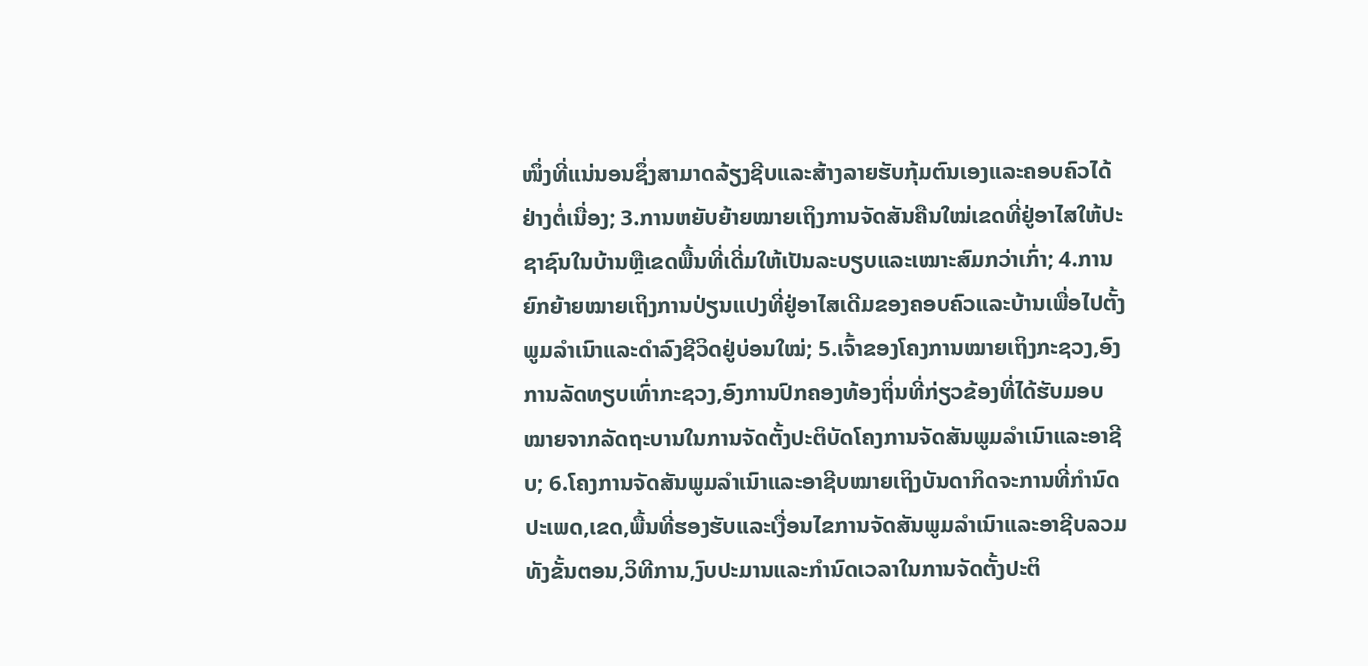ໜຶ່ງທີ່ແນ່ນອນຊຶ່ງສາມາດລ້ຽງຊີບແລະສ້າງລາຍຮັບກຸ້ມຕົນເອງແລະຄອບຄົວໄດ້ຢ່າງຕໍ່ເນື່ອງ; 3.ການຫຍັບຍ້າຍໝາຍເຖິງການຈັດສັນຄືນໃໝ່ເຂດທີ່ຢູ່ອາໄສໃຫ້ປະຊາຊົນໃນບ້ານຫຼືເຂດພື້ນທີ່ເດີ່ມໃຫ້ເປັນລະບຽບແລະເໝາະສົມກວ່າເກົ່າ; 4.ການຍົກຍ້າຍໝາຍເຖິງການປ່ຽນແປງທີ່ຢູ່ອາໄສເດີມຂອງຄອບຄົວແລະບ້ານເພື່ອໄປຕັ້ງພູມລໍາເນົາແລະດໍາລົງຊີວິດຢູ່ບ່ອນໃໝ່; 5.ເຈົ້າຂອງໂຄງການໝາຍເຖິງກະຊວງ,ອົງການລັດທຽບເທົ່າກະຊວງ,ອົງການປົກຄອງທ້ອງຖິ່ນທີ່ກ່ຽວຂ້ອງທີ່ໄດ້ຮັບມອບໝາຍຈາກລັດຖະບານໃນການຈັດຕັ້ງປະຕິບັດໂຄງການຈັດສັນພູມລໍາເນົາແລະອາຊີບ; 6.ໂຄງການຈັດສັນພູມລໍາເນົາແລະອາຊີບໝາຍເຖິງບັນດາກິດຈະການທີ່ກໍານົດປະເພດ,ເຂດ,ພື້ນທີ່ຮອງຮັບແລະເງື່ອນໄຂການຈັດສັນພູມລໍາເນົາແລະອາຊີບລວມທັງຂັ້ນຕອນ,ວິທີການ,ງົບປະມານແລະກໍານົດເວລາໃນການຈັດຕັ້ງປະຕິ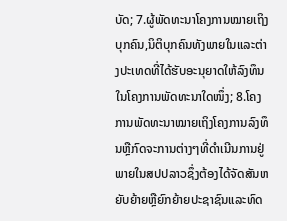ບັດ; 7.ຜູ້ພັດທະນາໂຄງການໝາຍເຖິງບຸກຄົນ,ນິຕິບຸກຄົນທັງພາຍໃນແລະຕ່າງປະເທດທີ່ໄດ້ຮັບອະນຸຍາດໃຫ້ລົງທຶນໃນໂຄງການພັດທະນາໃດໜຶ່ງ; 8.ໂຄງການພັດທະນາໝາຍເຖິງໂຄງການລົງທຶນຫຼືກົດຈະການຕ່າງໆທີ່ດໍາເນີນການຢູ່ພາຍໃນສປປລາວຊຶ່ງຕ້ອງໄດ້ຈັດສັນຫຍັບຍ້າຍຫຼືຍົກຍ້າຍປະຊາຊົນແລະທົດ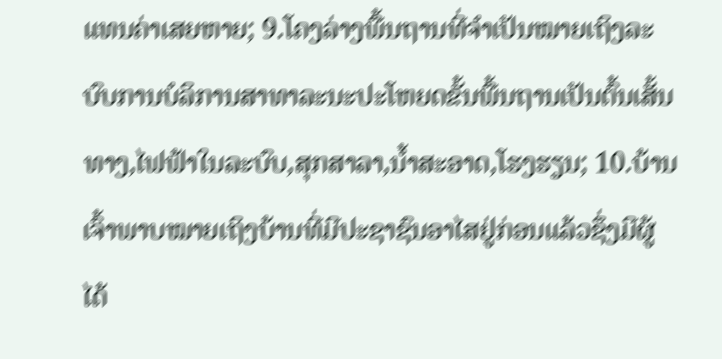ແທນຄ່າເສຍຫາຍ; 9.ໂຄງລ່າງພື້ນຖານທີ່ຈໍາເປັນໝາຍເຖິງລະບົບການບໍລິການສາທາລະນະປະໂຫຍດຂັ້ນພື້ນຖານເປັນຕົ້ນເສັ້ນທາງ,ໄຟຟ້າໃນລະບົບ,ສຸກສາລາ,ນໍ້າສະອາດ,ໂຮງຮຽນ; 10.ບ້ານເຈົ້າພາບໝາຍເຖິງບ້ານທີ່ມີປະຊາຊົນອາໄສຢູ່ກ່ອນແລ້ວຊຶ່ງມີຜູ້ໄດ້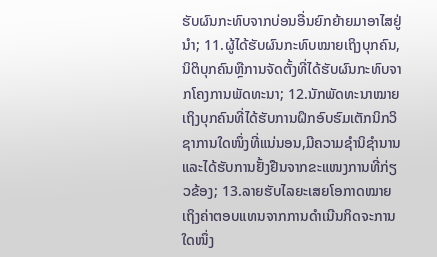ຮັບຜົນກະທົບຈາກບ່ອນອື່ນຍົກຍ້າຍມາອາໄສຢູ່ນໍາ; 11.ຜູ້ໄດ້ຮັບຜົນກະທົບໝາຍເຖິງບຸກຄົນ,ນິຕິບຸກຄົນຫຼືການຈັດຕັ້ງທີ່ໄດ້ຮັບຜົນກະທົບຈາກໂຄງການພັດທະນາ; 12.ນັກພັດທະນາໝາຍເຖິງບຸກຄົນທີ່ໄດ້ຮັບການຝຶກອົບຮົມເຕັກນິກວິຊາການໃດໜຶ່ງທີ່ແນ່ນອນ,ມີຄວາມຊໍານິຊໍານານແລະໄດ້ຮັບການຢັ້ງຢືນຈາກຂະແໜງການທີ່ກ່ຽວຂ້ອງ; 13.ລາຍຮັບໄລຍະເສຍໂອກາດໝາຍເຖິງຄ່າຕອບແທນຈາກການດໍາເນີນກິດຈະການໃດໜຶ່ງ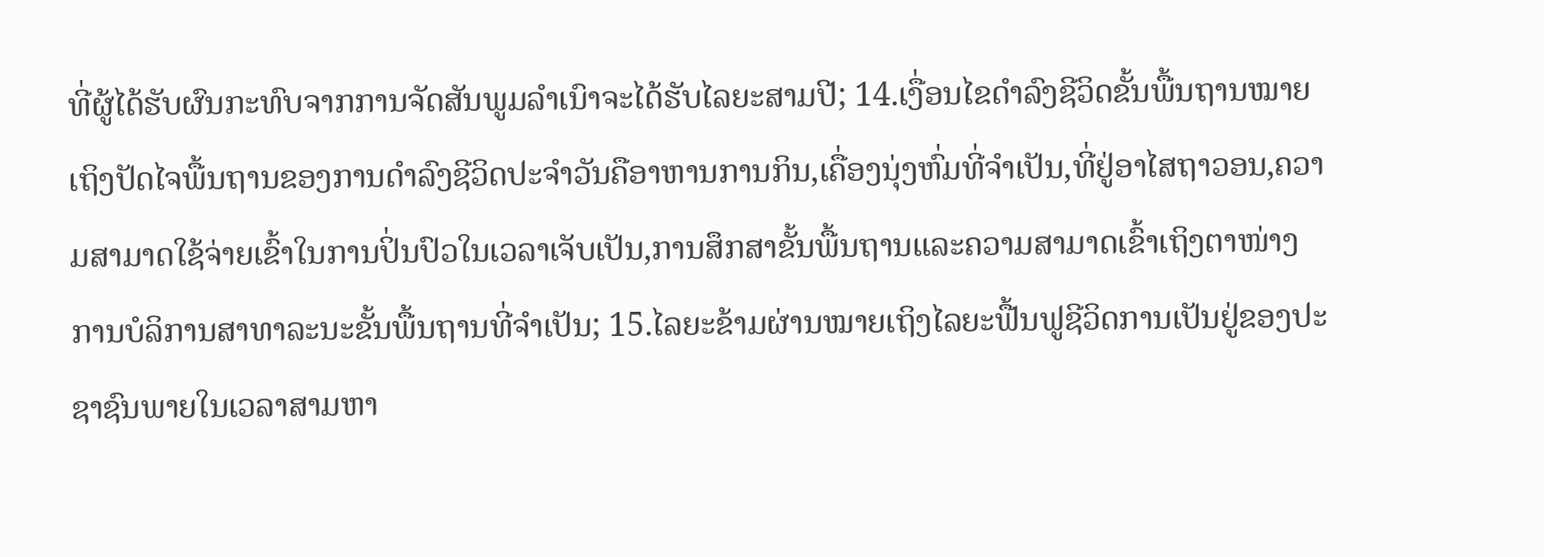ທີ່ຜູ້ໄດ້ຮັບຜົນກະທົບຈາກການຈັດສັນພູມລໍາເນົາຈະໄດ້ຮັບໄລຍະສາມປີ; 14.ເງື່ອນໄຂດໍາລົງຊີວິດຂັ້ນພື້ນຖານໝາຍເຖິງປັດໄຈພື້ນຖານຂອງການດໍາລົງຊີວິດປະຈໍາວັນຄືອາຫານການກິນ,ເຄື່ອງນຸ່ງຫົ່ມທີ່ຈໍາເປັນ,ທີ່ຢູ່ອາໄສຖາວອນ,ຄວາມສາມາດໃຊ້ຈ່າຍເຂົ້າໃນການປິ່ນປົວໃນເວລາເຈັບເປັນ,ການສຶກສາຂັ້ນພື້ນຖານແລະຄວາມສາມາດເຂົ້າເຖິງຕາໜ່າງການບໍລິການສາທາລະນະຂັ້ນພື້ນຖານທີ່ຈໍາເປັນ; 15.ໄລຍະຂ້າມຜ່ານໝາຍເຖິງໄລຍະຟື້ນຟູຊີວິດການເປັນຢູ່ຂອງປະຊາຊົນພາຍໃນເວລາສາມຫາ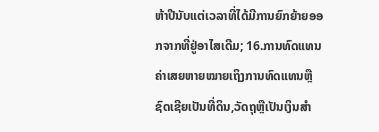ຫ້າປີນັບແຕ່ເວລາທີ່ໄດ້ມີການຍົກຍ້າຍອອກຈາກທີ່ຢູ່ອາໄສເດີມ; 16.ການທົດແທນຄ່າເສຍຫາຍໝາຍເຖິງການທົດແທນຫຼືຊົດເຊີຍເປັນທີ່ດິນ,ວັດຖຸຫຼືເປັນເງິນສໍາ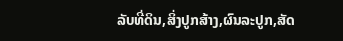ລັບທີ່ດິນ,ສິ່ງປູກສ້າງ,ຜົນລະປູກ,ສັດ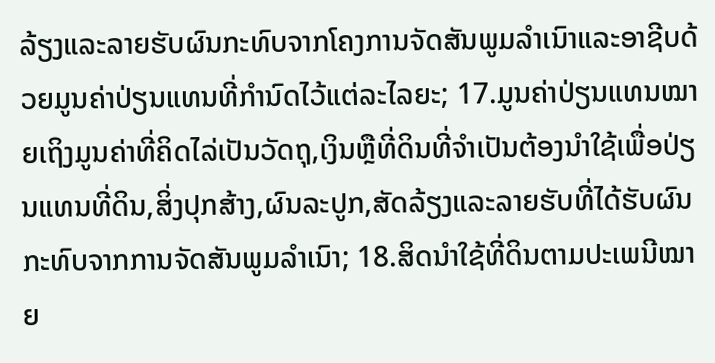ລ້ຽງແລະລາຍຮັບຜົນກະທົບຈາກໂຄງການຈັດສັນພູມລໍາເນົາແລະອາຊີບດ້ວຍມູນຄ່າປ່ຽນແທນທີ່ກໍານົດໄວ້ແຕ່ລະໄລຍະ; 17.ມູນຄ່າປ່ຽນແທນໝາຍເຖິງມູນຄ່າທີ່ຄິດໄລ່ເປັນວັດຖຸ,ເງິນຫຼືທີ່ດິນທີ່ຈໍາເປັນຕ້ອງນໍາໃຊ້ເພື່ອປ່ຽນແທນທີ່ດິນ,ສິ່ງປຸກສ້າງ,ຜົນລະປູກ,ສັດລ້ຽງແລະລາຍຮັບທີ່ໄດ້ຮັບຜົນກະທົບຈາກການຈັດສັນພູມລໍາເນົາ; 18.ສິດນໍາໃຊ້ທີ່ດິນຕາມປະເພນີໝາຍ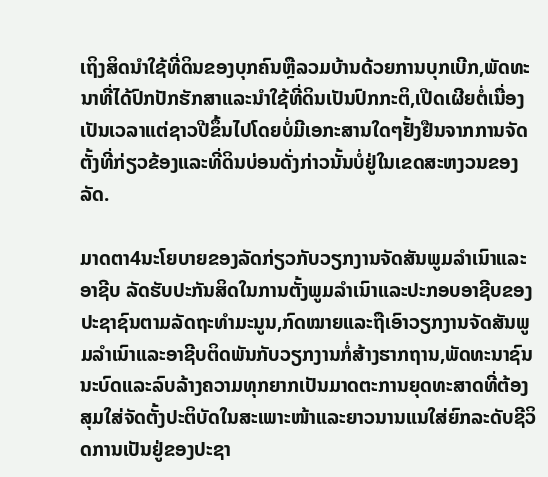ເຖິງສິດນໍາໃຊ້ທີ່ດິນຂອງບຸກຄົນຫຼືລວມບ້ານດ້ວຍການບຸກເບີກ,ພັດທະນາທີ່ໄດ້ປົກປັກຮັກສາແລະນໍາໃຊ້ທີ່ດິນເປັນປົກກະຕິ,ເປີດເຜີຍຕໍ່ເນື່ອງເປັນເວລາແຕ່ຊາວປີຂຶ້ນໄປໂດຍບໍ່ມີເອກະສານໃດໆຢັ້ງຢືນຈາກການຈັດຕັ້ງທີ່ກ່ຽວຂ້ອງແລະທີ່ດິນບ່ອນດັ່ງກ່າວນັ້ນບໍ່ຢູ່ໃນເຂດສະຫງວນຂອງລັດ.

ມາດຕາ4ນະໂຍບາຍຂອງລັດກ່ຽວກັບວຽກງານຈັດສັນພູມລໍາເນົາແລະອາຊີບ ລັດຮັບປະກັນສິດໃນການຕັ້ງພູມລໍາເນົາແລະປະກອບອາຊີບຂອງປະຊາຊົນຕາມລັດຖະທໍາມະນູນ,ກົດໝາຍແລະຖືເອົາວຽກງານຈັດສັນພູມລໍາເນົາແລະອາຊີບຕິດພັນກັບວຽກງານກໍ່ສ້າງຮາກຖານ,ພັດທະນາຊົນນະບົດແລະລົບລ້າງຄວາມທຸກຍາກເປັນມາດຕະການຍຸດທະສາດທີ່ຕ້ອງສຸມໃສ່ຈັດຕັ້ງປະຕິບັດໃນສະເພາະໜ້າແລະຍາວນານແນໃສ່ຍົກລະດັບຊີວິດການເປັນຢູ່ຂອງປະຊາ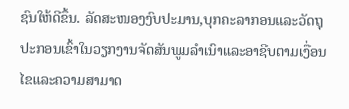ຊົນໃຫ້ດີຂຶ້ນ. ລັດສະໜອງງົບປະມານ,ບຸກຄະລາກອນແລະວັດຖຸປະກອນເຂົ້າໃນວຽກງານຈັດສັນພູມລໍາເນົາແລະອາຊີບຕາມເງື່ອນໄຂແລະຄວາມສາມາດ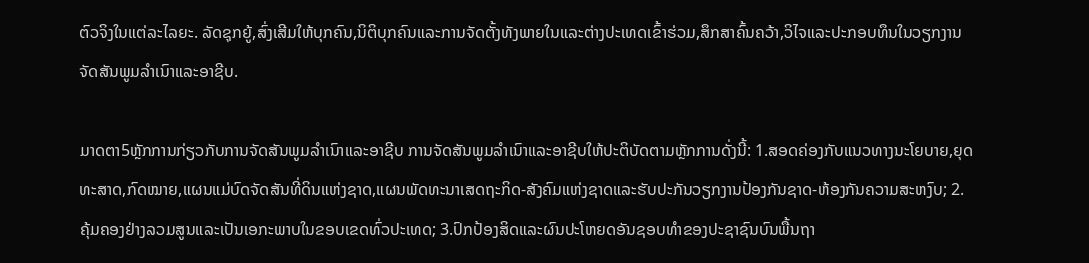ຕົວຈິງໃນແຕ່ລະໄລຍະ. ລັດຊຸກຍູ້,ສົ່ງເສີມໃຫ້ບຸກຄົນ,ນິຕິບຸກຄົນແລະການຈັດຕັ້ງທັງພາຍໃນແລະຕ່າງປະເທດເຂົ້າຮ່ວມ,ສຶກສາຄົ້ນຄວ້າ,ວິໄຈແລະປະກອບທຶນໃນວຽກງານຈັດສັນພູມລໍາເນົາແລະອາຊີບ.

ມາດຕາ5ຫຼັກການກ່ຽວກັບການຈັດສັນພູມລໍາເນົາແລະອາຊີບ ການຈັດສັນພູມລໍາເນົາແລະອາຊີບໃຫ້ປະຕິບັດຕາມຫຼັກການດັ່ງນີ້: 1.ສອດຄ່ອງກັບແນວທາງນະໂຍບາຍ,ຍຸດທະສາດ,ກົດໝາຍ,ແຜນແມ່ບົດຈັດສັນທີ່ດິນແຫ່ງຊາດ,ແຜນພັດທະນາເສດຖະກິດ-ສັງຄົມແຫ່ງຊາດແລະຮັບປະກັນວຽກງານປ້ອງກັນຊາດ-ຫ້ອງກັນຄວາມສະຫງົບ; 2.ຄຸ້ມຄອງຢ່າງລວມສູນແລະເປັນເອກະພາບໃນຂອບເຂດທົ່ວປະເທດ; 3.ປົກປ້ອງສິດແລະຜົນປະໂຫຍດອັນຊອບທໍາຂອງປະຊາຊົນບົນພື້ນຖາ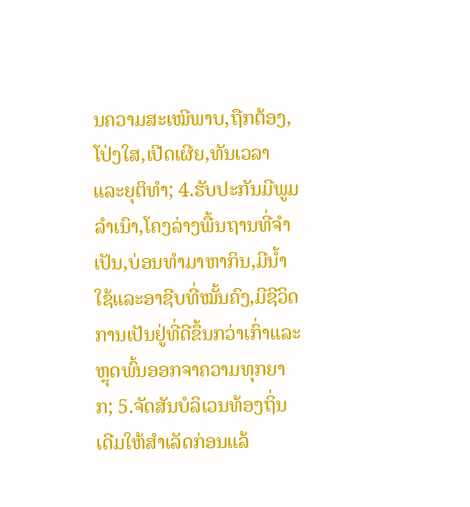ນຄວາມສະເໝີພາບ,ຖືກຕ້ອງ,ໂປ່ງໃສ,ເປີດເຜີຍ,ທັນເວລາແລະຍຸຕິທໍາ; 4.ຮັບປະກັນມີພູມລໍາເນົາ,ໂຄງລ່າງພື້ນຖານທີ່ຈໍາເປັນ,ບ່ອນທໍາມາຫາກິນ,ມີນໍ້າໃຊ້ແລະອາຊີບທີ່ໝັ້ນຄົງ,ມີຊີວິດການເປັນຢູ່ທີ່ດີຂຶ້ນກວ່າເກົ່າແລະຫຼຸດພົ້ນອອກຈາຄວາມທຸກຍາກ; 5.ຈັດສັນບໍລິເວນທ້ອງຖິ່ນເດີມໃຫ້ສໍາເລັດກ່ອນແລ້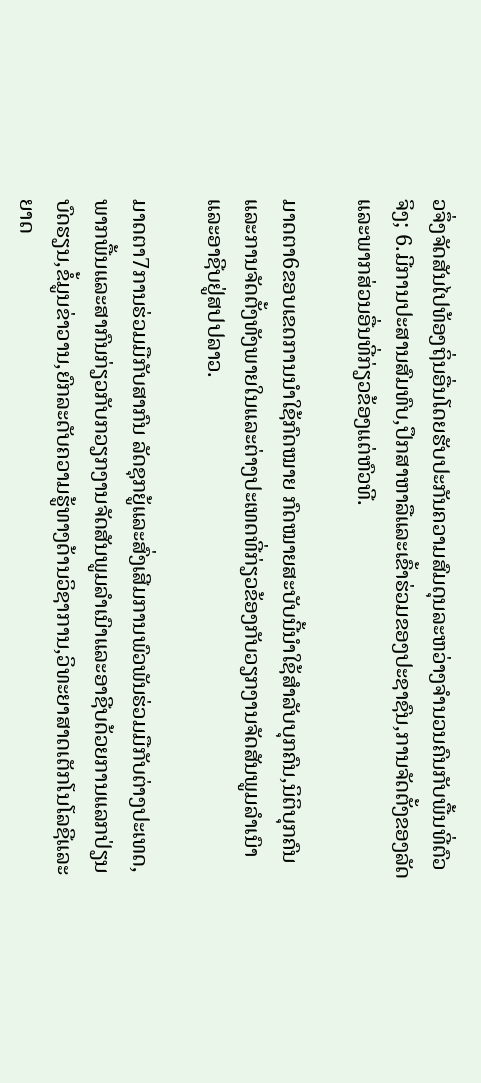ວຈຶ່ງຈັດສັນໄປທ້ອງຖິ່ນອື່ນໂດຍຮັບປະກັນຄວາມສົມດຸນລະຫວ່າງຈໍານວນຄົນກັບພື້ນທີ່ຕົວຈິງ; 6.ມີການປະສານສົມທົບ,ປຶກສາຫາລືແລະເຂົ້າຮ່ວມຂອງປະຊາຊົນ,ການຈັດຕັ້ງຂອງລັດແລະພາກສ່ວນອື່ນທີ່ກ່ຽວຂ້ອງແຕ່ຫົວທີ.

ມາດຕາ6ຂອບເຂດການນໍາໃຊ້ກົດໝາຍ ກົດໝາຍສະບັບນີ້ນໍາໃຊ້ສໍາລັບບຸກຄົນ,ນິຕິບຸກຄົນແລະການຈັດຕັ້ງທັງພາຍໃນແລະຕ່າງປະເທດທີ່ກ່ຽວຂ້ອງກັບວຽກງານຈັດສັນພູມລໍາເນົາແລະອາຊີບຢູ່ສປປລາວ.

ມາດຕາ7ການຮ່ວມມືກັບສາກົນ ລັດຊຸກຍູ້ແລະສົ່ງເສີມການພົວພັນຮ່ວມມືກັບຕ່າງປະເທດ,ພາກພື້ນແລະສາກົນກ່ຽວກັບກວຽກງານຈັດສັນພູມລໍາເນົາແລະອາຊີບດ້ວຍການແລກປ່ຽນບົດຮຽນ,ຂໍ້ມູນຂ່າວານ,ຍົກລະດັບຄວາມຮູ້ທາງດ້ານວິຊາການ,ວິທະຍາສາດເຕັກໂນໂລຊີແລະຍາດ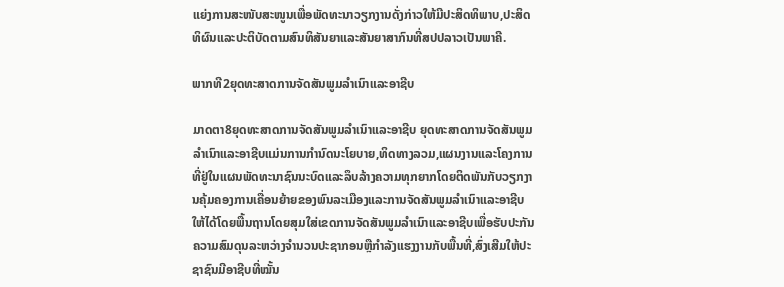ແຍ່ງການສະໜັບສະໜູນເພື່ອພັດທະນາວຽກງານດັ່ງກ່າວໃຫ້ມີປະສິດທິພາບ,ປະສິດທິຜົນແລະປະຕິບັດຕາມສົນທິສັນຍາແລະສັນຍາສາກົນທີ່ສປປລາວເປັນພາຄີ.

ພາກທີ2ຍຸດທະສາດການຈັດສັນພູມລໍາເນົາແລະອາຊີບ

ມາດຕາ8ຍຸດທະສາດການຈັດສັນພູມລໍາເນົາແລະອາຊີບ ຍຸດທະສາດການຈັດສັນພູມລໍາເນົາແລະອາຊີບແມ່ນການກໍານົດນະໂຍບາຍ,ທິດທາງລວມ,ແຜນງານແລະໂຄງການທີ່ຢູ່ໃນແຜນພັດທະນາຊົນນະບົດແລະລຶບລ້າງຄວາມທຸກຍາກໂດຍຕິດພັນກັບວຽກງານຄຸ້ມຄອງການເຄື່ອນຍ້າຍຂອງພົນລະເມືອງແລະການຈັດສັນພູມລໍາເນົາແລະອາຊີບໃຫ້ໄດ້ໂດຍພື້ນຖານໂດຍສຸມໃສ່ເຂດການຈັດສັນພູມລໍາເນົາແລະອາຊີບເພື່ອຮັບປະກັນຄວາມສົມດຸນລະຫວ່າງຈໍານວນປະຊາກອນຫຼືກໍາລັງແຮງງານກັບພື້ນທີ່,ສົ່ງເສີມໃຫ້ປະຊາຊົນມີອາຊີບທີ່ໝັ້ນ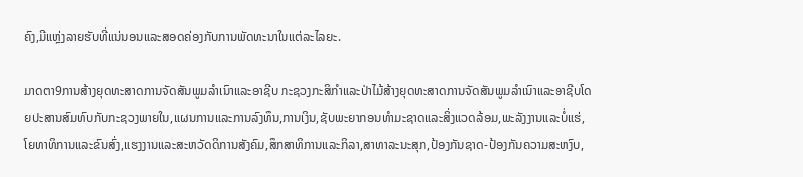ຄົງ,ມີແຫຼ່ງລາຍຮັບທີ່ແນ່ນອນແລະສອດຄ່ອງກັບການພັດທະນາໃນແຕ່ລະໄລຍະ.

ມາດຕາ9ການສ້າງຍຸດທະສາດການຈັດສັນພູມລໍາເນົາແລະອາຊີບ ກະຊວງກະສິກໍາແລະປ່າໄມ້ສ້າງຍຸດທະສາດການຈັດສັນພູມລໍາເນົາແລະອາຊີບໂດຍປະສານສົມທົບກັບກະຊວງພາຍໃນ,ແຜນການແລະການລົງທຶນ,ການເງິນ,ຊັບພະຍາກອນທໍາມະຊາດແລະສິ່ງແວດລ້ອມ,ພະລັງງານແລະບໍ່ແຮ່,ໂຍທາທິການແລະຂົນສົ່ງ,ແຮງງານແລະສະຫວັດດິການສັງຄົມ,ສຶກສາທິການແລະກິລາ,ສາທາລະນະສຸກ,ປ້ອງກັນຊາດ-ປ້ອງກັນຄວາມສະຫງົບ,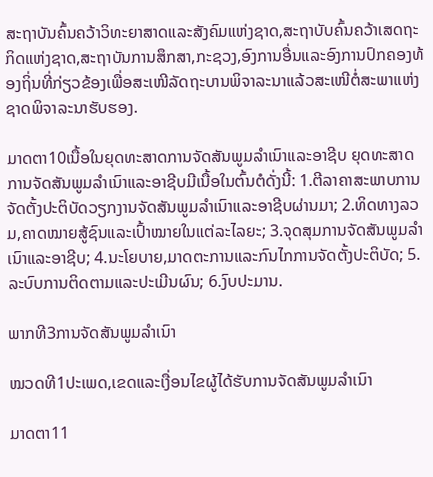ສະຖາບັນຄົ້ນຄວ້າວິທະຍາສາດແລະສັງຄົມແຫ່ງຊາດ,ສະຖາບັບຄົ້ນຄວ້າເສດຖະກິດແຫ່ງຊາດ,ສະຖາບັນການສຶກສາ,ກະຊວງ,ອົງການອື່ນແລະອົງການປົກຄອງທ້ອງຖິ່ນທີ່ກ່ຽວຂ້ອງເພື່ອສະເໜີລັດຖະບານພິຈາລະນາແລ້ວສະເໜີຕໍ່ສະພາແຫ່ງຊາດພິຈາລະນາຮັບຮອງ.

ມາດຕາ10ເນື້ອໃນຍຸດທະສາດການຈັດສັນພູມລໍາເນົາແລະອາຊີບ ຍຸດທະສາດການຈັດສັນພູມລໍາເນົາແລະອາຊີບມີເນື້ອໃນຕົ້ນຕໍດັ່ງນີ້: 1.ຕີລາຄາສະພາບການຈັດຕັ້ງປະຕິບັດວຽກງານຈັດສັນພູມລໍາເນົາແລະອາຊີບຜ່ານມາ; 2.ທິດທາງລວມ,ຄາດໝາຍສູ້ຊົນແລະເປົ້າໝາຍໃນແຕ່ລະໄລຍະ; 3.ຈຸດສຸມການຈັດສັນພູມລໍາເນົາແລະອາຊີບ; 4.ນະໂຍບາຍ,ມາດຕະການແລະກົນໄກການຈັດຕັ້ງປະຕິບັດ; 5.ລະບົບການຕິດຕາມແລະປະເມີນຜົນ; 6.ງົບປະມານ.

ພາກທີ3ການຈັດສັນພູມລໍາເນົາ

ໝວດທີ1ປະເພດ,ເຂດແລະເງື່ອນໄຂຜູ້ໄດ້ຮັບການຈັດສັນພູມລໍາເນົາ

ມາດຕາ11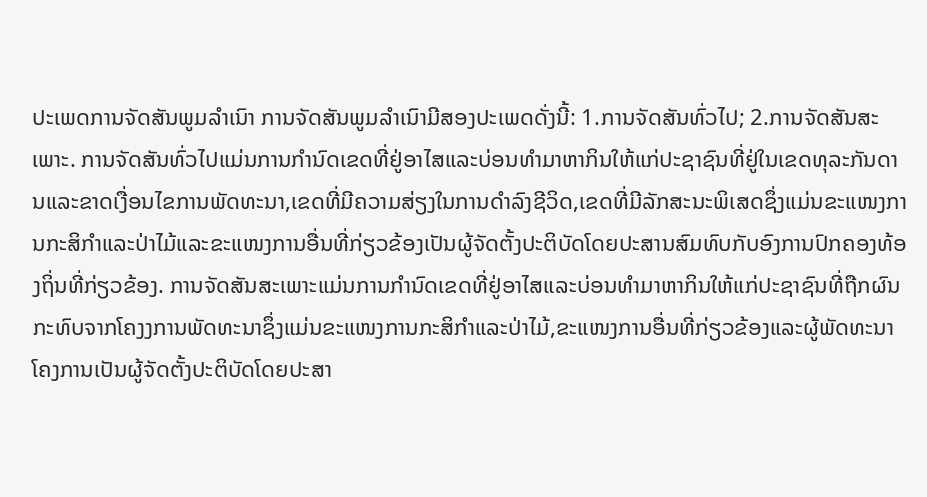ປະເພດການຈັດສັນພູມລໍາເນົາ ການຈັດສັນພູມລໍາເນົາມີສອງປະເພດດັ່ງນີ້: 1.ການຈັດສັນທົ່ວໄປ; 2.ການຈັດສັນສະເພາະ. ການຈັດສັນທົ່ວໄປແມ່ນການກໍານົດເຂດທີ່ຢູ່ອາໄສແລະບ່ອນທໍາມາຫາກິນໃຫ້ແກ່ປະຊາຊົນທີ່ຢູ່ໃນເຂດທຸລະກັນດານແລະຂາດເງື່ອນໄຂການພັດທະນາ,ເຂດທີ່ມີຄວາມສ່ຽງໃນການດໍາລົງຊີວິດ,ເຂດທີ່ມີລັກສະນະພິເສດຊຶ່ງແມ່ນຂະແໜງການກະສິກໍາແລະປ່າໄມ້ແລະຂະແໜງການອື່ນທີ່ກ່ຽວຂ້ອງເປັນຜູ້ຈັດຕັ້ງປະຕິບັດໂດຍປະສານສົມທົບກັບອົງການປົກຄອງທ້ອງຖິ່ນທີ່ກ່ຽວຂ້ອງ. ການຈັດສັນສະເພາະແມ່ນການກໍານົດເຂດທີ່ຢູ່ອາໄສແລະບ່ອນທໍາມາຫາກິນໃຫ້ແກ່ປະຊາຊົນທີ່ຖືກຜົນກະທົບຈາກໂຄງງການພັດທະນາຊຶ່ງແມ່ນຂະແໜງການກະສິກໍາແລະປ່າໄມ້,ຂະແໜງການອື່ນທີ່ກ່ຽວຂ້ອງແລະຜູ້ພັດທະນາໂຄງການເປັນຜູ້ຈັດຕັ້ງປະຕິບັດໂດຍປະສາ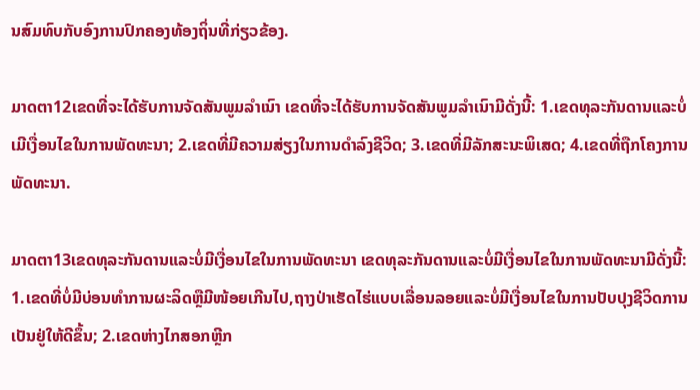ນສົມທົບກັບອົງການປົກຄອງທ້ອງຖິ່ນທີ່ກ່ຽວຂ້ອງ.

ມາດຕາ12ເຂດທີ່ຈະໄດ້ຮັບການຈັດສັນພູມລໍາເນົາ ເຂດທີ່ຈະໄດ້ຮັບການຈັດສັນພູມລໍາເນົາມີດັ່ງນີ້: 1.ເຂດທຸລະກັນດານແລະບໍ່ເມີເງື່ອນໄຂໃນການພັດທະນາ; 2.ເຂດທີ່ມີຄວາມສ່ຽງໃນການດໍາລົງຊີວິດ; 3.ເຂດທີ່ມີລັກສະນະພິເສດ; 4.ເຂດທີ່ຖືກໂຄງການພັດທະນາ.

ມາດຕາ13ເຂດທຸລະກັນດານແລະບໍ່ມີເງື່ອນໄຂໃນການພັດທະນາ ເຂດທຸລະກັນດານແລະບໍ່ມີເງື່ອນໄຂໃນການພັດທະນາມີດັ່ງນີ້: 1.ເຂດທີ່ບໍ່ມີບ່ອນທໍາການຜະລິດຫຼືມີໜ້ອຍເກີນໄປ,ຖາງປ່າເຮັດໄຮ່ແບບເລື່ອນລອຍແລະບໍ່ມີເງື່ອນໄຂໃນການປັບປຸງຊີວິດການເປັນຢູ່ໃຫ້ດີຂຶ້ນ; 2.ເຂດຫ່າງໄກສອກຫຼີກ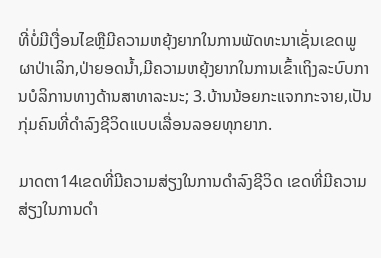ທີ່ບໍ່ມີເງື່ອນໄຂຫຼືມີຄວາມຫຍຸ້ງຍາກໃນການພັດທະນາເຊັ່ນເຂດພູຜາປ່າເລິກ,ປ່າຍອດນໍ້າ,ມີຄວາມຫຍຸ້ງຍາກໃນການເຂົ້າເຖິງລະບົບການບໍລິການທາງດ້ານສາທາລະນະ; 3.ບ້ານນ້ອຍກະແຈກກະຈາຍ,ເປັນກຸ່ມຄົນທີ່ດໍາລົງຊີວິດແບບເລື່ອນລອຍທຸກຍາກ.

ມາດຕາ14ເຂດທີ່ມີຄວາມສ່ຽງໃນການດໍາລົງຊີວິດ ເຂດທີ່ມີຄວາມສ່ຽງໃນການດໍາ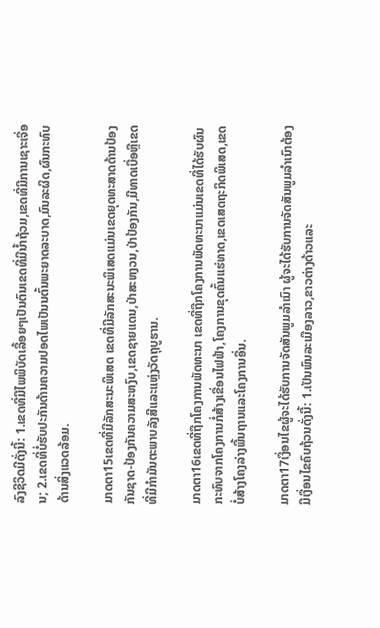ລົງຊີວິດມີດັ່ງນີ້: 1.ເຂດທີ່ມີໄພພິບັດເລື້ອຍໆເປັນຕົນເຂດທີ່ມີນ້ຳຖ້ວມ,ເຂດທີ່ມີການເຊາະເຈື່ອນ; 2.ເຂດທີ່ບໍ່ຮັບປະກັນດ້ານຄວາມປອດໄພເປັນນຕົ້ນພະຍາດລະບາດ,ມົນລະຜິດ,ຜົນກະທົບດ້ານສິ່ງແວດລ້ອມ.

ມາດຕາ15ເຂດທີ່ມີລັກສະນະພິເສດ ເຂດທີ່ມີລັກສະນະພິເສດແມ່ນເຂດຍຸດທະສາດດ້ານປ້ອງກັນຊາດ-ປ້ອງກັນຄວາມສະຫງົບ,ເຂດຊາຍແດນ,ປ່າສະຫງວນ,ປ່າປ້ອງກັນ,ມີທາດເບື່ອຫຼືເຂດທີ່ມີກໍາມັນຕະພາບລັງສີແລະແຫຼ່ງວັດຖຸບູຮານ.

ມາດຕາ16ເຂດທີ່ຖືກໂຄງການພັດທະນາ ເຂດທີ່ຖືກໂຄງການພັດທະນາແມ່ນເຂດທີ່ໄດ້ຮັບຜົນກະທົບຈາກໂຄງການກໍ່ສ້າງເຂື່ອນໄຟຟ້າ,ໂຄງການຂຸດຄົ້ນແຮ່ທາດ,ເຂດເສດຖະກິດພິເສດ,ເຂດບໍ່ສ້າງໂຄງລ່າງພື້ນຖານແລະໂຄງການອື່ນ.

ມາດຕາ17ເງື່ອນໄຂຜູ້ຈະໄດ້ຮັບການຈັດສັນພູມລໍາເນົາ ຜູ້ຈະໄດ້ຮັບການຈັດສັນພູມລໍາເນົາຕ້ອງມີເງື່ອນໄຂຄົບຖ້ວນດັ່ງນີ້: 1.ເປັນພົນລະເມືອງລາວ,ຂາວຕ່າງດ້າວແລະ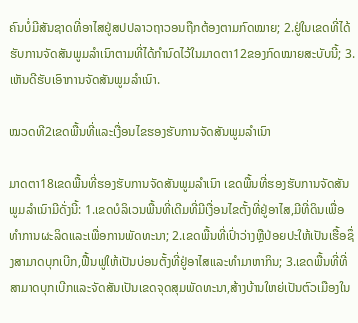ຄົນບໍ່ມີສັນຊາດທີ່ອາໄສຢູ່ສປປລາວຖາວອນຖືກຕ້ອງຕາມກົດໝາຍ; 2.ຢູ່ໃນເຂດທີ່ໄດ້ຮັບການຈັດສັນພູມລໍາເນົາຕາມທີ່ໄດ້ກໍານົດໄວ້ໃນມາດຕາ12ຂອງກົດໝາຍສະບັບນີ້; 3.ເຫັນດີຮັບເອົາການຈັດສັນພູມລໍາເນົາ.

ໝວດທີ2ເຂດພື້ນທີ່ແລະເງື່ອນໄຂຮອງຮັບການຈັດສັນພູມລໍາເນົາ

ມາດຕາ18ເຂດພື້ນທີ່ຮອງຮັບການຈັດສັນພູມລໍາເນົາ ເຂດພື້ນທີ່ຮອງຮັບການຈັດສັນພູມລໍາເນົາມີດັ່ງນີ້: 1.ເຂດບໍລິເວນພື້ນທີ່ເດີມທີ່ມີເງື່ອນໄຂຕັ້ງທີ່ຢູ່ອາໄສ,ມີທີ່ດິນເພື່ອທໍາການຜະລິດແລະເພື່ອການພັດທະນາ; 2.ເຂດພື້ນທີ່ເປົ່າວ່າງຫຼືປ່ອຍປະໃຫ້ເປັນເຮື້ອຊຶ່ງສາມາດບຸກເບີກ,ຟື້ນຟູໃຫ້ເປັນບ່ອນຕັ້ງທີ່ຢູ່ອາໄສແລະທໍາມາຫາກິນ; 3.ເຂດພື້ນທີ່ທີ່ສາມາດບຸກເບີກແລະຈັດສັນເປັນເຂດຈຸດສຸມພັດທະນາ,ສ້າງບ້ານໃຫຍ່ເປັນຕົວເມືອງໃນ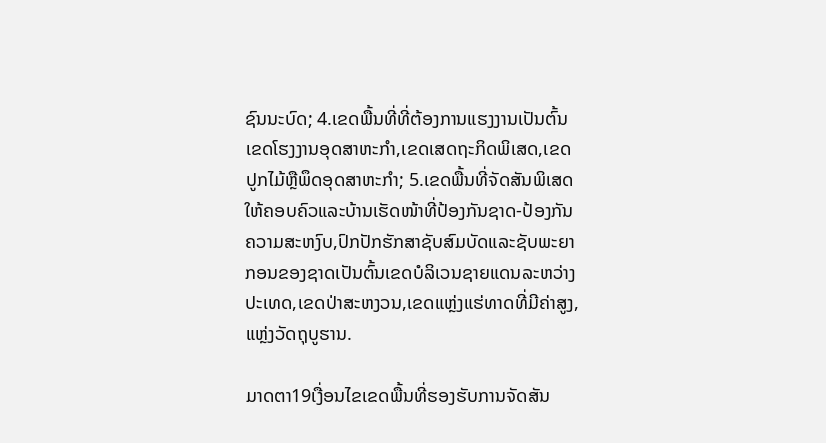ຊົນນະບົດ; 4.ເຂດພື້ນທີ່ທີ່ຕ້ອງການແຮງງານເປັນຕົ້ນເຂດໂຮງງານອຸດສາຫະກໍາ,ເຂດເສດຖະກິດພິເສດ,ເຂດປູກໄມ້ຫຼືພຶດອຸດສາຫະກໍາ; 5.ເຂດພື້ນທີ່ຈັດສັນພິເສດໃຫ້ຄອບຄົວແລະບ້ານເຮັດໜ້າທີ່ປ້ອງກັນຊາດ-ປ້ອງກັນຄວາມສະຫງົບ,ປົກປັກຮັກສາຊັບສົມບັດແລະຊັບພະຍາກອນຂອງຊາດເປັນຕົ້ນເຂດບໍລິເວນຊາຍແດນລະຫວ່າງປະເທດ,ເຂດປ່າສະຫງວນ,ເຂດແຫຼ່ງແຮ່ທາດທີ່ມີຄ່າສູງ,ແຫຼ່ງວັດຖຸບູຮານ.

ມາດຕາ19ເງື່ອນໄຂເຂດພື້ນທີ່ຮອງຮັບການຈັດສັນ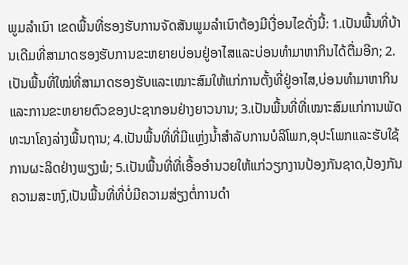ພູມລໍາເນົາ ເຂດພື້ນທີ່ຮອງຮັບການຈັດສັນພູມລໍາເນົາຕ້ອງມີເງື່ອນໄຂດັ່ງນີ້: 1.ເປັນພື້ນທີ່ບ້ານເດີມທີ່ສາມາດຮອງຮັບການຂະຫຍາຍບ່ອນຢູ່ອາໄສແລະບ່ອນທໍາມາຫາກິນໄດ້ຕື່ມອີກ; 2.ເປັນພື້ນທີ່ໃໝ່ທີ່ສາມາດຮອງຮັບແລະເໝາະສົມໃຫ້ແກ່ການຕັ້ງທີ່ຢູ່ອາໄສ,ບ່ອນທໍາມາຫາກິນແລະການຂະຫຍາຍຕົວຂອງປະຊາກອນຢ່າງຍາວນານ; 3.ເປັນພື້ນທີ່ທີ່ເໝາະສົມແກ່ການພັດທະນາໂຄງລ່າງພື້ນຖານ; 4.ເປັນພື້ນທີ່ທີ່ມີແຫຼ່ງນໍ້າສໍາລັບການບໍລິໂພກ,ອຸປະໂພກແລະຮັບໃຊ້ການຜະລິດຢ່າງພຽງພໍ; 5.ເປັນພື້ນທີ່ທີ່ເອື້ອອໍານວຍໃຫ້ແກ່ວຽກງານປ້ອງກັນຊາດ,ປ້ອງກັນຄວາມສະຫງົ,ເປັນພື້ນທີ່ທີ່ບໍ່ມີຄວາມສ່ຽງຕໍ່ການດໍາ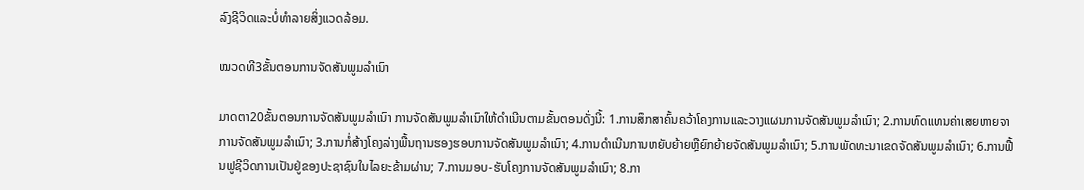ລົງຊີວິດແລະບໍ່ທໍາລາຍສິ່ງແວດລ້ອມ.

ໝວດທີ3ຂັ້ນຕອນການຈັດສັນພູມລໍາເນົາ

ມາດຕາ20ຂັ້ນຕອນການຈັດສັນພູມລໍາເນົາ ການຈັດສັນພູມລໍາເນົາໃຫ້ດໍາເນີນຕາມຂັ້ນຕອນດັ່ງນີ້: 1.ການສຶກສາຄົ້ນຄວ້າໂຄງການແລະວາງແຜນການຈັດສັນພູມລໍາເນົາ; 2.ການທົດແທນຄ່າເສຍຫາຍຈາການຈັດສັນພູມລໍາເນົາ; 3.ການກໍ່ສ້າງໂຄງລ່າງພື້ນຖານຮອງຮອບການຈັດສັນພູມລໍາເນົາ; 4.ການດໍາເນີນການຫຍັບຍ້າຍຫຼືຍົກຍ້າຍຈັດສັນພູມລໍາເນົາ; 5.ການພັດທະນາເຂດຈັດສັນພູມລໍາເນົາ; 6.ການຟື້ນຟູຊີວິດການເປັນຢູ່ຂອງປະຊາຊົນໃນໄລຍະຂ້າມຜ່ານ; 7.ການມອບ-ຮັບໂຄງການຈັດສັນພູມລໍາເນົາ; 8.ກາ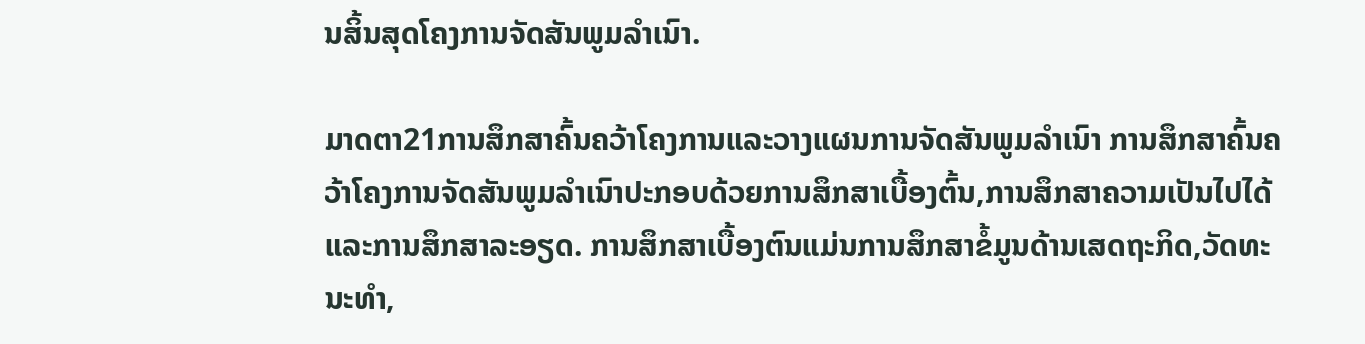ນສິ້ນສຸດໂຄງການຈັດສັນພູມລໍາເນົາ.

ມາດຕາ21ການສຶກສາຄົ້ນຄວ້າໂຄງການແລະວາງແຜນການຈັດສັນພູມລໍາເນົາ ການສຶກສາຄົ້ນຄວ້າໂຄງການຈັດສັນພູມລໍາເນົາປະກອບດ້ວຍການສຶກສາເບື້ອງຕົ້ນ,ການສຶກສາຄວາມເປັນໄປໄດ້ແລະການສຶກສາລະອຽດ. ການສຶກສາເບື້ອງຕົນແມ່ນການສຶກສາຂໍ້ມູນດ້ານເສດຖະກິດ,ວັດທະນະທໍາ,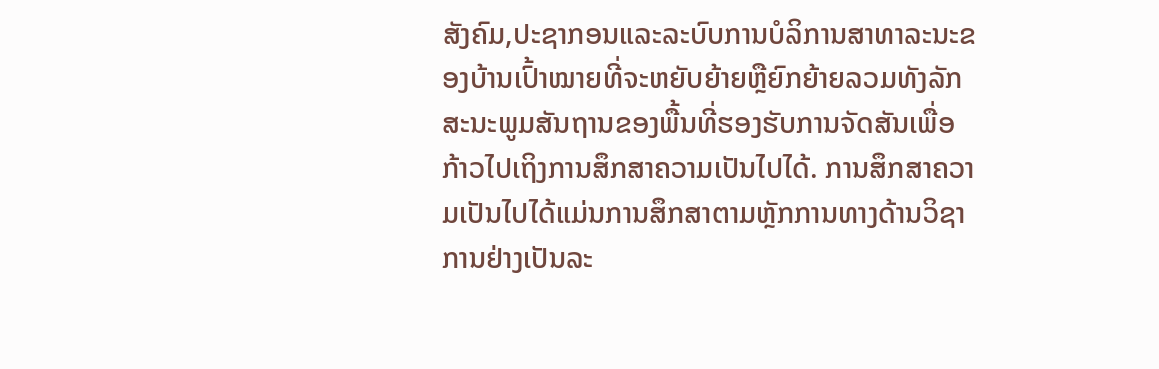ສັງຄົມ,ປະຊາກອນແລະລະບົບການບໍລິການສາທາລະນະຂອງບ້ານເປົ້າໝາຍທີ່ຈະຫຍັບຍ້າຍຫຼືຍົກຍ້າຍລວມທັງລັກສະນະພູມສັນຖານຂອງພື້ນທີ່ຮອງຮັບການຈັດສັນເພື່ອກ້າວໄປເຖິງການສຶກສາຄວາມເປັນໄປໄດ້. ການສຶກສາຄວາມເປັນໄປໄດ້ແມ່ນການສຶກສາຕາມຫຼັກການທາງດ້ານວິຊາການຢ່າງເປັນລະ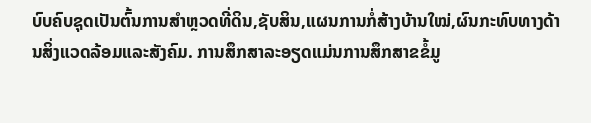ບົບຄົບຊຸດເປັນຕົ້ນການສໍາຫຼວດທີ່ດິນ,ຊັບສິນ,ແຜນການກໍ່ສ້າງບ້ານໃໝ່,ຜົນກະທົບທາງດ້ານສິ່ງແວດລ້ອມແລະສັງຄົມ. ການສຶກສາລະອຽດແມ່ນການສຶກສາຂຂໍ້ມູ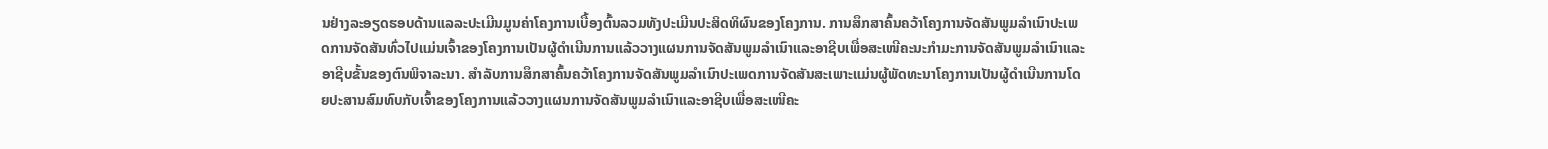ນຢ່າງລະອຽດຮອບດ້ານແລລະປະເມີນມູນຄ່າໂຄງການເບື້ອງຕົ້ນລວມທັງປະເມີນປະສິດທິຜົນຂອງໂຄງການ. ການສຶກສາຄົ້ນຄວ້າໂຄງການຈັດສັນພູມລໍາເນົາປະເພດການຈັດສັນທົ່ວໄປແມ່ນເຈົ້າຂອງໂຄງການເປັນຜູ້ດໍາເນີນການແລ້ວວາງແຜນການຈັດສັນພູມລໍາເນົາແລະອາຊີບເພື່ອສະເໜີຄະນະກໍາມະການຈັດສັນພູມລໍາເນົາແລະອາຊີບຂັ້ນຂອງຕົນພິຈາລະນາ. ສໍາລັບການສຶກສາຄົ້ນຄວ້າໂຄງການຈັດສັນພູມລໍາເນົາປະເພດການຈັດສັນສະເພາະແມ່ນຜູ້ພັດທະນາໂຄງການເປັນຜູ້ດໍາເນີນການໂດຍປະສານສົມທົບກັບເຈົ້າຂອງໂຄງການແລ້ວວາງແຜນການຈັດສັນພູມລໍາເນົາແລະອາຊີບເພື່ອສະເໜີຄະ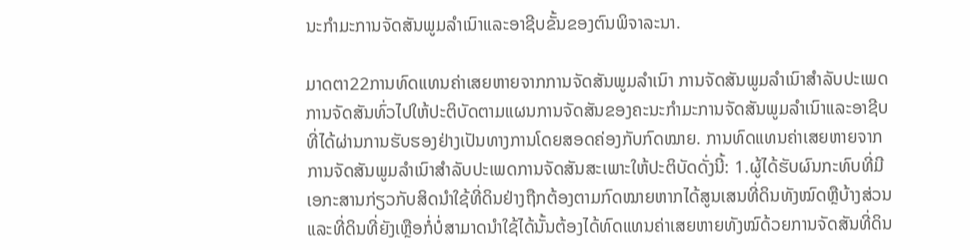ນະກໍາມະການຈັດສັນພູມລໍາເນົາແລະອາຊີບຂັ້ນຂອງຕົນພິຈາລະນາ.

ມາດຕາ22ການທົດແທນຄ່າເສຍຫາຍຈາກການຈັດສັນພູມລໍາເນົາ ການຈັດສັນພູມລໍາເນົາສໍາລັບປະເພດການຈັດສັນທົ່ວໄປໃຫ້ປະຕິບັດຕາມແຜນການຈັດສັນຂອງຄະນະກໍາມະການຈັດສັນພູມລໍາເນົາແລະອາຊີບທີ່ໄດ້ຜ່ານການຮັບຮອງຢ່າງເປັນທາງການໂດຍສອດຄ່ອງກັບກົດໝາຍ. ການທົດແທນຄ່າເສຍຫາຍຈາກການຈັດສັນພູມລໍາເນົາສໍາລັບປະເພດການຈັດສັນສະເພາະໃຫ້ປະຕິບັດດັ່ງນີ້: 1.ຜູ້ໄດ້ຮັບຜົນກະທົບທີ່ມີເອກະສານກ່ຽວກັບສິດນໍາໃຊ້ທີ່ດິນຢ່າງຖືກຕ້ອງຕາມກົດໝາຍຫາກໄດ້ສູນເສນທີ່ດິນທັງໝົດຫຼືບ້າງສ່ວນແລະທີ່ດິນທີ່ຍັງເຫຼືອກໍ່ບໍ່ສາມາດນໍາໃຊ້ໄດ້ນັ້ນຕ້ອງໄດ້ທົດແທນຄ່າເສຍຫາຍທັງໝົດ້ວຍການຈັດສັນທີ່ດິນ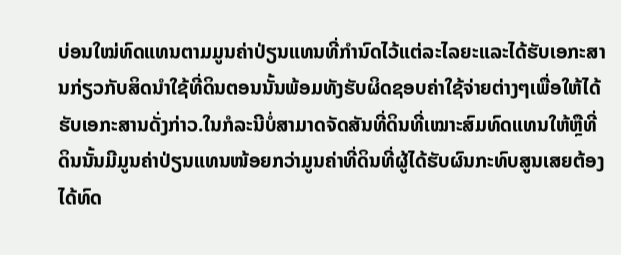ບ່ອນໃໝ່ທົດແທນຕາມມູນຄ່າປ່ຽນແທນທີ່ກໍານົດໄວ້ແຕ່ລະໄລຍະແລະໄດ້ຮັບເອກະສານກ່ຽວກັບສິດນໍາໃຊ້ທີ່ດິນຕອນນັ້ນພ້ອມທັງຮັບຜິດຊອບຄ່າໃຊ້ຈ່າຍຕ່າງໆເພື່ອໃຫ້ໄດ້ຮັບເອກະສານດັ່ງກ່າວ.ໃນກໍລະນີບໍ່ສາມາດຈັດສັນທີ່ດິນທີ່ເໝາະສົມທົດແທນໃຫ້ຫຼືທີ່ດິນນັ້ນມີມູນຄ່າປ່ຽນແທນໜ້ອຍກວ່າມູນຄ່າທີ່ດິນທີ່ຜູ້ໄດ້ຮັບຜົນກະທົບສູນເສຍຕ້ອງໄດ້ທົດ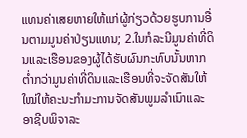ແທນຄ່າເສຍຫາຍໃຫ້ແກ່ຜູ້ກ່ຽວດ້ວຍຮູບການອື່ນຕາມມູນຄ່າປ່ຽນແທນ; 2.ໃນກໍລະນີມູນຄ່າທີ່ດິນແລະເຮືອນຂອງຜູ້ໄດ້ຮັບຜົນກະທົບນັ້ນຫາກຕໍ່າກວ່າມູນຄ່າທີ່ດິນແລະເຮືອນທີ່ຈະຈັດສັນໃຫ້ໃໝ່ໃຫ້ຄະນະກໍາມະການຈັດສັນພູມລໍາເນົາແລະອາຊີບພິຈາລະ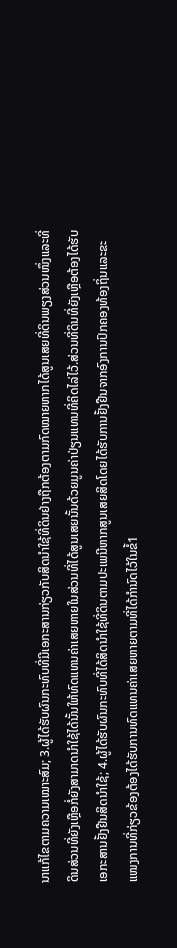ນາແກ້ໄຂຕາມຄວາມເໝາະສົມ; 3.ຜູ້ໄດ້ຮັບຜົນກະທົບທີ່ມີເອກະສານກ່ຽວກັບສິດນໍາໃຊ້ທີ່ດິນຢ່າງຖືກຕ້ອງຕາມກົດໝາຍຫາກໄດ້ສູນເສຍທີ່ດິນພຽງສ່ວນໜຶ່ງແລະທີ່ດິນສ່ວນທີ່ຍັງເຫຼືອກໍ່ຍັງສາມາດນໍາໃຊ້ໄດ້ນັ້ນໃຫ້ທົດແທນຄ່າເສຍຫາຍໃນສ່ວນທີ່ໄດ້ສູນເສຍນັ້ນດ້ວຍມູນຄ່າປ່ຽນແທນທີ່ຄິດໄລ່ໄວ້.ສ່ວນທີ່ດິນທີ່ຍັງເຫຼືອຕ້ອງໄດ້ຮັບເອກະສານຢັ້ງຢືນສິດນໍາໃຊ້; 4.ຜູ້ໄດ້ຮັບຜົນກະທົບທີ່ໄດ້ສິດນໍາໃຊ້ທີ່ດິນຕາມປະເພນີຫາກສູນເສຍສິດໂດຍໄດ້ຮັບການຢັ້ງຢືນຈາກອົງການປົກຄອງທ້ອງຖິ່ນແລະຂະແໜງການທີ່ກ່ຽວຂ້ອງຕ້ອງໄດ້ຮັບການທົດແທນຄ່າເສຍຫາຍຕາມທີ່ໄດ້ກໍານົດໄວ້ໃນຂໍ້1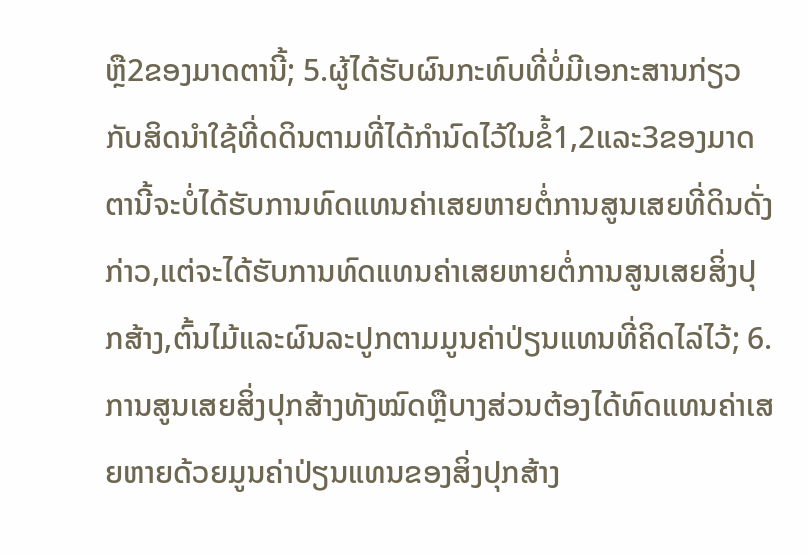ຫຼື2ຂອງມາດຕານີ້; 5.ຜູ້ໄດ້ຮັບຜົນກະທົບທີ່ບໍ່ມີເອກະສານກ່ຽວກັບສິດນໍາໃຊ້ທີ່ດດິນຕາມທີ່ໄດ້ກໍານົດໄວ້ໃນຂໍ້1,2ແລະ3ຂອງມາດຕານີ້ຈະບໍ່ໄດ້ຮັບການທົດແທນຄ່າເສຍຫາຍຕໍ່ການສູນເສຍທີ່ດິນດັ່ງກ່າວ,ແຕ່ຈະໄດ້ຮັບການທົດແທນຄ່າເສຍຫາຍຕໍ່ການສູນເສຍສິ່ງປຸກສ້າງ,ຕົ້ນໄມ້ແລະຜົນລະປູກຕາມມູນຄ່າປ່ຽນແທນທີ່ຄິດໄລ່ໄວ້; 6.ການສູນເສຍສິ່ງປຸກສ້າງທັງໝົດຫຼືບາງສ່ວນຕ້ອງໄດ້ທົດແທນຄ່າເສຍຫາຍດ້ວຍມູນຄ່າປ່ຽນແທນຂອງສິ່ງປຸກສ້າງ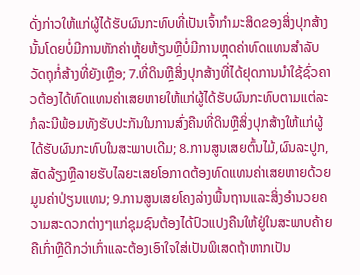ດັ່ງກ່າວໃຫ້ແກ່ຜູ້ໄດ້ຮັບຜົນກະທົບທີ່ເປັນເຈົ້າກໍາມະສິດຂອງສິ່ງປຸກສ້າງນັ້ນໂດຍບໍ່ມີການຫັກຄ່າຫຼຸ້ຍຫ້ຽນຫຼືບໍ່ມີການຫຼຸດຄ່າທົດແທນສໍາລັບວັດຖຸກໍ່ສ້າງທີ່ຍັງເຫຼືອ; 7.ທີ່ດິນຫຼືສິ່ງປຸກສ້າງທີ່ໄດ້ຢຸດການນໍາໃຊ້ຊົ່ວຄາວຕ້ອງໄດ້ທົດແທນຄ່າເສຍຫາຍໃຫ້ແກ່ຜູ້ໄດ້ຮັບຜົນກະທົບຕາມແຕ່ລະກໍລະນີພ້ອມທັງຮັບປະກັນໃນການສົ່ງຄືນທີ່ດິນຫຼືສິ່ງປຸກສ້າງໃຫ້ແກ່ຜູ້ໄດ້ຮັບຜົນກະທົບໃນສະພາບເດີມ; 8.ການສູນເສຍຕົ້ນໄມ້,ຜົນລະປູກ,ສັດລ້ຽງຫຼືລາຍຮັບໄລຍະເສຍໂອກາດຕ້ອງທົດແທນຄ່າເສຍຫາຍດ້ວຍມູນຄ່າປ່ຽນແທນ; 9.ການສູນເສຍໂຄງລ່າງພື້ນຖານແລະສິ່ງອໍານວຍຄວາມສະດວກຕ່າງໆແກ່ຊຸມຊົນຕ້ອງໄດ້ປົວແປງຄືນໃຫ້ຢູ່ໃນສະພາບຄ້າຍຄືເກົ່າຫຼືດີກວ່າເກົ່າແລະຕ້ອງເອົາໃຈໃສ່ເປັນພິເສດຖ້າຫາກເປັນ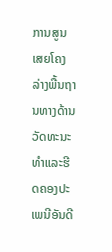ການສູນເສຍໂຄງລ່າງພື້ນຖານທາງດ້ານວັດທະນະທໍາແລະຮີດຄອງປະເພນີອັນດີ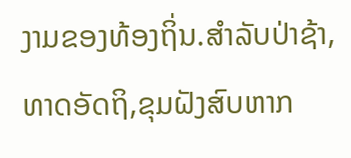ງາມຂອງທ້ອງຖິ່ນ.ສໍາລັບປ່າຊ້າ,ທາດອັດຖິ,ຂຸມຝັງສົບຫາກ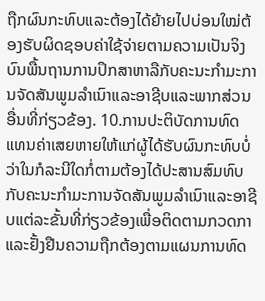ຖືກຜົນກະທົບແລະຕ້ອງໄດ້ຍ້າຍໄປບ່ອນໃໝ່ຕ້ອງຮັບຜິດຊອບຄ່າໃຊ້ຈ່າຍຕາມຄວາມເປັນຈິງບົນພື້ນຖານການປຶກສາຫາລືກັບຄະນະກໍາມະການຈັດສັນພູມລໍາເນົາແລະອາຊີບແລະພາກສ່ວນອື່ນທີ່ກ່ຽວຂ້ອງ. 10.ການປະຕິບັດການທົດແທນຄ່າເສຍຫາຍໃຫ້ແກ່ຜູ້ໄດ້ຮັບຜົນກະທົບບໍ່ວ່າໃນກໍລະນີໃດກໍ່ຕາມຕ້ອງໄດ້ປະສານສົມທົບກັບຄະນະກໍາມະການຈັດສັນພູມລໍາເນົາແລະອາຊີບແຕ່ລະຂັ້ນທີ່ກ່ຽວຂ້ອງເພື່ອຕິດຕາມກວດກາແລະຢັ້ງຢືນຄວາມຖືກຕ້ອງຕາມແຜນການທົດ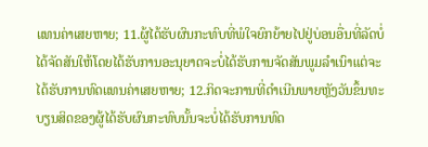ແທນຄ່າເສຍຫາຍ; 11.ຜູ້ໄດ້ຮັບຜົນກະທົບທີ່ພໍໃຈຍົກຍ້າຍໄປຢູ່ບ່ອນອື່ນທີ່ລັດບໍ່ໄດ້ຈັດສັນໃຫ້ໂດຍໄດ້ຮັບການອະນຸຍາດຈະບໍ່ໄດ້ຮັບການຈັດສັນພູມລໍາເນົາແຕ່ຈະໄດ້ຮັບການທົດແທນຄ່າເສຍຫາຍ; 12.ກິດຈະການທີ່ດໍາເນີນພາຍຫຼັງວັນຂຶ້ນທະບຽນສິດຂອງຜູ້ໄດ້ຮັບຜົນກະທົບນັ້ນຈະບໍ່ໄດ້ຮັບການທົດ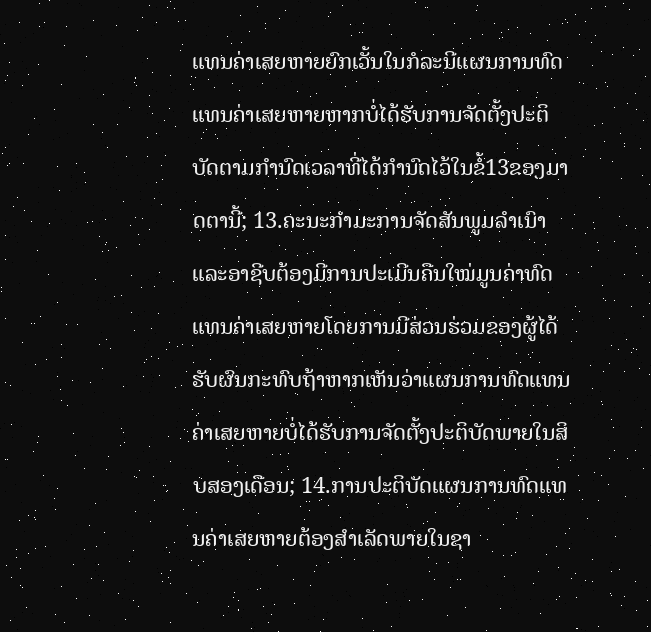ແທນຄ່າເສຍຫາຍຍົກເວັ້ນໃນກໍລະນີແຜນການທົດແທນຄ່າເສຍຫາຍຫາກບໍ່ໄດ້ຮັບການຈັດຕັ້ງປະຕິບັດຕາມກໍານົດເວລາທີ່ໄດ້ກໍານົດໄວ້ໃນຂໍ້13ຂອງມາດຕານີ້; 13.ຄະນະກໍາມະການຈັດສັນພູມລໍາເນົາແລະອາຊີບຕ້ອງມີການປະເມີນຄືນໃໝ່ມູນຄ່າທົດແທນຄ່າເສຍຫາຍໂດຍການມີສ່ວນຮ່ວມຂອງຜູ້ໄດ້ຮັບຜົນກະທົບຖ້າຫາກເຫັນວ່າແຜນການທົດແທນຄ່າເສຍຫາຍບໍ່ໄດ້ຮັບການຈັດຕັ້ງປະຕິບັດພາຍໃນສິບສອງເດືອນ; 14.ການປະຕິບັດແຜນການທົດແທນຄ່າເສຍຫາຍຕ້ອງສໍາເລັດພາຍໃນຊາ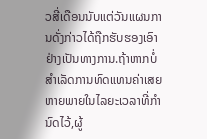ວສີ່ເດືອນນັບແຕ່ວັນແຜນການດັ່ງກ່າວໄດ້ຖືກຮັບຮອງເອົາຢ່າງເປັນທາງການ.ຖ້າຫາກບໍ່ສໍາເລັດການທົດແທນຄ່າເສຍຫາຍພາຍໃນໄລຍະເວລາທີ່ກໍານົດໄວ້,ຜູ້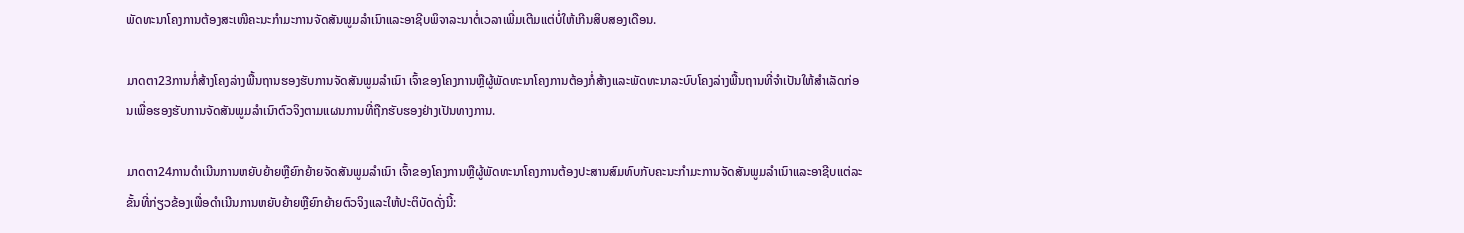ພັດທະນາໂຄງການຕ້ອງສະເໜີຄະນະກໍາມະການຈັດສັນພູມລໍາເນົາແລະອາຊີບພິຈາລະນາຕໍ່ເວລາເພີ່ມເຕີມແຕ່ບໍ່ໃຫ້ເກີນສິບສອງເດືອນ.

ມາດຕາ23ການກໍ່ສ້າງໂຄງລ່າງພື້ນຖານຮອງຮັບການຈັດສັນພູມລໍາເນົາ ເຈົ້າຂອງໂຄງການຫຼືຜູ້ພັດທະນາໂຄງການຕ້ອງກໍ່ສ້າງແລະພັດທະນາລະບົບໂຄງລ່າງພື້ນຖານທີ່ຈໍາເປັນໃຫ້ສໍາເລັດກ່ອນເພື່ອຮອງຮັບການຈັດສັນພູມລໍາເນົາຕົວຈິງຕາມແຜນການທີ່ຖືກຮັບຮອງຢ່າງເປັນທາງການ.

ມາດຕາ24ການດໍາເນີນການຫຍັບຍ້າຍຫຼືຍົກຍ້າຍຈັດສັນພູມລໍາເນົາ ເຈົ້າຂອງໂຄງການຫຼືຜູ້ພັດທະນາໂຄງການຕ້ອງປະສານສົມທົບກັບຄະນະກໍາມະການຈັດສັນພູມລໍາເນົາແລະອາຊີບແຕ່ລະຂັ້ນທີ່ກ່ຽວຂ້ອງເພື່ອດໍາເນີນການຫຍັບຍ້າຍຫຼືຍົກຍ້າຍຕົວຈິງແລະໃຫ້ປະຕິບັດດັ່ງນີ້: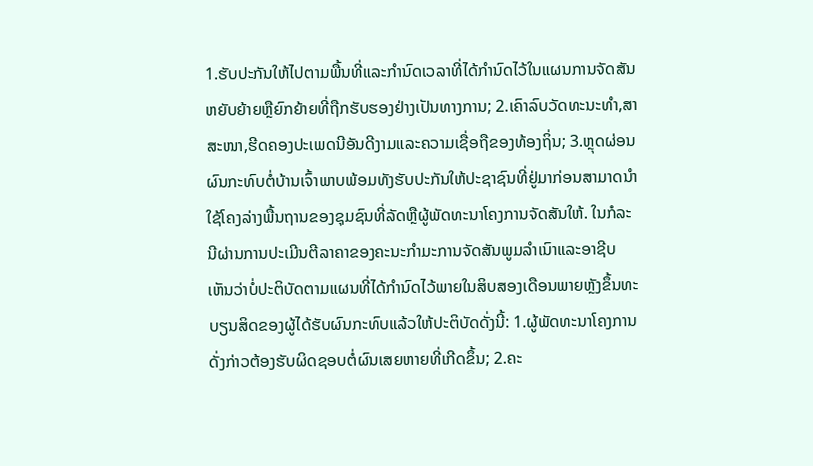1.ຮັບປະກັນໃຫ້ໄປຕາມພື້ນທີ່ແລະກໍານົດເວລາທີ່ໄດ້ກໍານົດໄວ້ໃນແຜນການຈັດສັນຫຍັບຍ້າຍຫຼືຍົກຍ້າຍທີ່ຖືກຮັບຮອງຢ່າງເປັນທາງການ; 2.ເຄົາລົບວັດທະນະທໍາ,ສາສະໜາ,ຮີດຄອງປະເພດນີອັນດີງາມແລະຄວາມເຊື່ອຖືຂອງທ້ອງຖິ່ນ; 3.ຫຼຸດຜ່ອນຜົນກະທົບຕໍ່ບ້ານເຈົ້າພາບພ້ອມທັງຮັບປະກັນໃຫ້ປະຊາຊົນທີ່ຢູ່ມາກ່ອນສາມາດນໍາໃຊ້ໂຄງລ່າງພື້ນຖານຂອງຊຸມຊົນທີ່ລັດຫຼືຜູ້ພັດທະນາໂຄງການຈັດສັນໃຫ້. ໃນກໍລະນີຜ່ານການປະເມີນຕີລາຄາຂອງຄະນະກໍາມະການຈັດສັນພູມລໍາເນົາແລະອາຊີບເຫັນວ່າບໍ່ປະຕິບັດຕາມແຜນທີ່ໄດ້ກໍານົດໄວ້ພາຍໃນສິບສອງເດືອນພາຍຫຼັງຂຶ້ນທະບຽນສິດຂອງຜູ້ໄດ້ຮັບຜົນກະທົບແລ້ວໃຫ້ປະຕິບັດດັ່ງນີ້: 1.ຜູ້ພັດທະນາໂຄງການດັ່ງກ່າວຕ້ອງຮັບຜິດຊອບຕໍ່ຜົນເສຍຫາຍທີ່ເກີດຂຶ້ນ; 2.ຄະ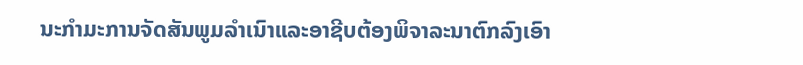ນະກໍາມະການຈັດສັນພູມລໍາເນົາແລະອາຊີບຕ້ອງພິຈາລະນາຕົກລົງເອົາ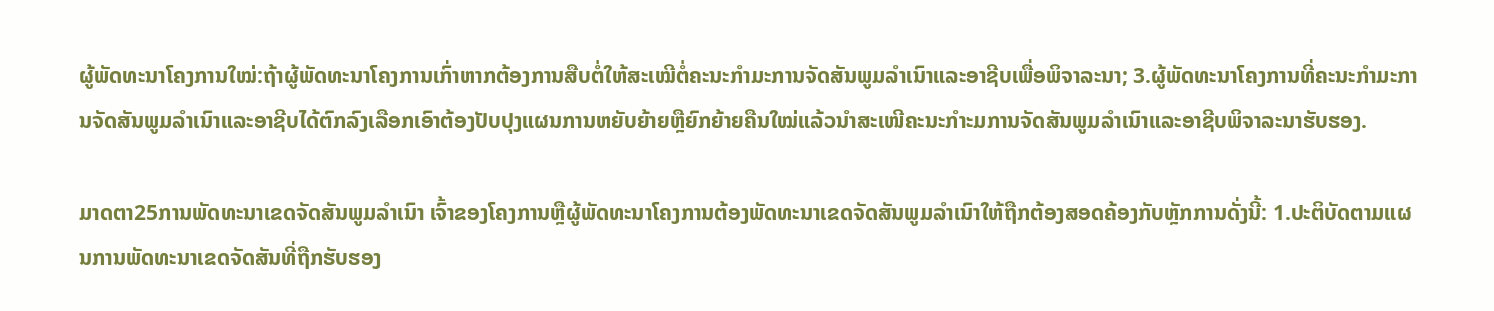ຜູ້ພັດທະນາໂຄງການໃໝ່:ຖ້າຜູ້ພັດທະນາໂຄງການເກົ່າຫາກຕ້ອງການສືບຕໍ່ໃຫ້ສະເໝີຕໍ່ຄະນະກໍາມະການຈັດສັນພູມລໍາເນົາແລະອາຊີບເພື່ອພິຈາລະນາ; 3.ຜູ້ພັດທະນາໂຄງການທີ່ຄະນະກໍາມະການຈັດສັນພູມລໍາເນົາແລະອາຊີບໄດ້ຕົກລົງເລືອກເອົາຕ້ອງປັບປຸງແຜນການຫຍັບຍ້າຍຫຼືຍົກຍ້າຍຄືນໃໝ່ແລ້ວນໍາສະເໜີຄະນະກໍາະມການຈັດສັນພູມລໍາເນົາແລະອາຊີບພິຈາລະນາຮັບຮອງ.

ມາດຕາ25ການພັດທະນາເຂດຈັດສັນພູມລໍາເນົາ ເຈົ້າຂອງໂຄງການຫຼືຜູ້ພັດທະນາໂຄງການຕ້ອງພັດທະນາເຂດຈັດສັນພູມລໍາເນົາໃຫ້ຖືກຕ້ອງສອດຄ້ອງກັບຫຼັກການດັ່ງນີ້: 1.ປະຕິບັດຕາມແຜນການພັດທະນາເຂດຈັດສັນທີ່ຖືກຮັບຮອງ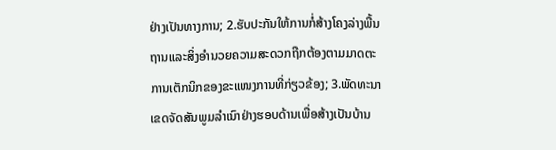ຢ່າງເປັນທາງການ; 2.ຮັບປະກັນໃຫ້ການກໍ່ສ້າງໂຄງລ່າງພື້ນຖານແລະສິ່ງອໍານວຍຄວາມສະດວກຖືກຕ້ອງຕາມມາດຕະການເຕັກນິກຂອງຂະແໜງການທີ່ກ່ຽວຂ້ອງ; 3.ພັດທະນາເຂດຈັດສັນພູມລໍາເນົາຢ່າງຮອບດ້ານເພື່ອສ້າງເປັນບ້ານ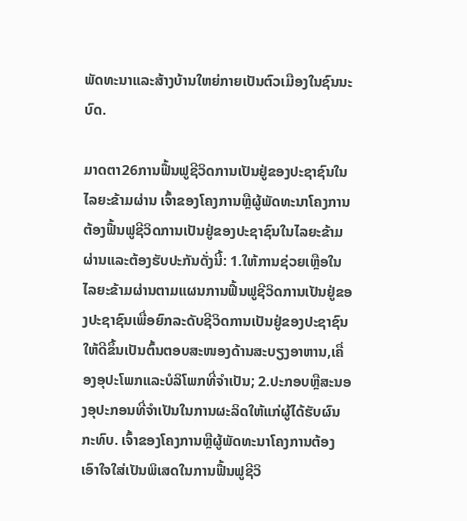ພັດທະນາແລະສ້າງບ້ານໃຫຍ່ກາຍເປັນຕົວເມືອງໃນຊົນນະບົດ.

ມາດຕາ26ການຟື້ນຟູຊີວິດການເປັນຢູ່ຂອງປະຊາຊົນໃນໄລຍະຂ້າມຜ່ານ ເຈົ້າຂອງໂຄງການຫຼືຜູ້ພັດທະນາໂຄງການຕ້ອງຟື້ນຟູຊີວິດການເປັນຢູ່ຂອງປະຊາຊົນໃນໄລຍະຂ້າມຜ່ານແລະຕ້ອງຮັບປະກັນດັ່ງນີ້: 1.ໃຫ້ການຊ່ວຍເຫຼືອໃນໄລຍະຂ້າມຜ່ານຕາມແຜນການຟື້ນຟູຊີວິດການເປັນຢູ່ຂອງປະຊາຊົນເພື່ອຍົກລະດັບຊີວິດການເປັນຢູ່ຂອງປະຊາຊົນໃຫ້ດີຂຶ້ນເປັນຕົ້ນຕອບສະໜອງດ້ານສະບຽງອາຫານ,ເຄື່ອງອຸປະໂພກແລະບໍລິໂພກທີ່ຈໍາເປັນ; 2.ປະກອບຫຼືສະນອງອຸປະກອນທີ່ຈໍາເປັນໃນການຜະລິດໃຫ້ແກ່ຜູ້ໄດ້ຮັບຜົນກະທົບ. ເຈົ້າຂອງໂຄງການຫຼືຜູ້ພັດທະນາໂຄງການຕ້ອງເອົາໃຈໃສ່ເປັນພິເສດໃນການຟື້ນຟູຊີວິ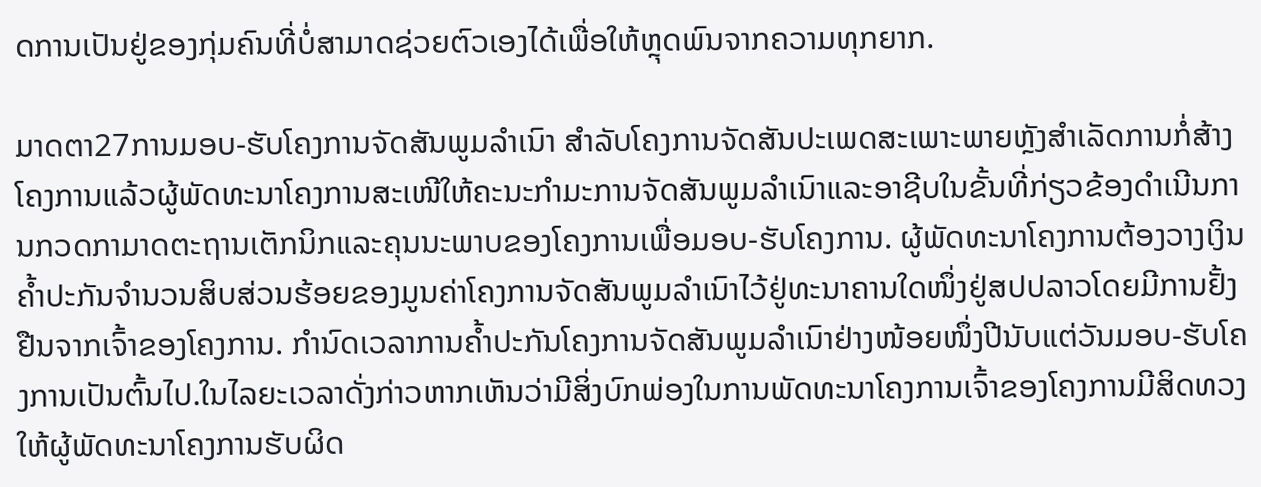ດການເປັນຢູ່ຂອງກຸ່ມຄົນທີ່ບໍ່ສາມາດຊ່ວຍຕົວເອງໄດ້ເພື່ອໃຫ້ຫຼຸດພົນຈາກຄວາມທຸກຍາກ.

ມາດຕາ27ການມອບ-ຮັບໂຄງການຈັດສັນພູມລໍາເນົາ ສໍາລັບໂຄງການຈັດສັນປະເພດສະເພາະພາຍຫຼັງສໍາເລັດການກໍ່ສ້າງໂຄງການແລ້ວຜູ້ພັດທະນາໂຄງການສະເໜີໃຫ້ຄະນະກໍາມະການຈັດສັນພູມລໍາເນົາແລະອາຊີບໃນຂັ້ນທີ່ກ່ຽວຂ້ອງດໍາເນີນການກວດກາມາດຕະຖານເຕັກນິກແລະຄຸນນະພາບຂອງໂຄງການເພື່ອມອບ-ຮັບໂຄງການ. ຜູ້ພັດທະນາໂຄງການຕ້ອງວາງເງິນຄໍ້າປະກັນຈໍານວນສິບສ່ວນຮ້ອຍຂອງມູນຄ່າໂຄງການຈັດສັນພູມລໍາເນົາໄວ້ຢູ່ທະນາຄານໃດໜຶ່ງຢູ່ສປປລາວໂດຍມີການຢັ້ງຢືນຈາກເຈົ້າຂອງໂຄງການ. ກໍານົດເວລາການຄໍ້າປະກັນໂຄງການຈັດສັນພູມລໍາເນົາຢ່າງໜ້ອຍໜຶ່ງປີນັບແຕ່ວັນມອບ-ຮັບໂຄງການເປັນຕົ້ນໄປ.ໃນໄລຍະເວລາດັ່ງກ່າວຫາກເຫັນວ່າມີສິ່ງບົກພ່ອງໃນການພັດທະນາໂຄງການເຈົ້າຂອງໂຄງການມີສິດທວງໃຫ້ຜູ້ພັດທະນາໂຄງການຮັບຜິດ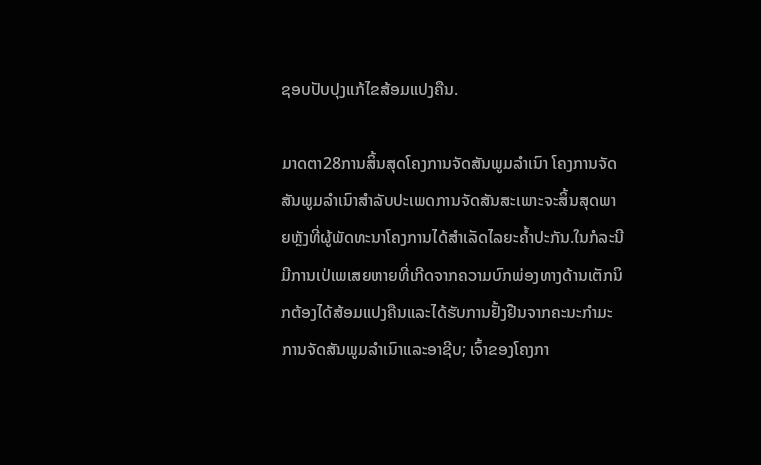ຊອບປັບປຸງແກ້ໄຂສ້ອມແປງຄືນ.

ມາດຕາ28ການສິ້ນສຸດໂຄງການຈັດສັນພູມລໍາເນົາ ໂຄງການຈັດສັນພູມລໍາເນົາສໍາລັບປະເພດການຈັດສັນສະເພາະຈະສິ້ນສຸດພາຍຫຼັງທີ່ຜູ້ພັດທະນາໂຄງການໄດ້ສໍາເລັດໄລຍະຄໍ້າປະກັນ.ໃນກໍລະນີມີການເປ່ເພເສຍຫາຍທີ່ເກີດຈາກຄວາມບົກພ່ອງທາງດ້ານເຕັກນິກຕ້ອງໄດ້ສ້ອມແປງຄືນແລະໄດ້ຮັບການຢັ້ງຢືນຈາກຄະນະກໍາມະການຈັດສັນພູມລໍາເນົາແລະອາຊີບ; ເຈົ້າຂອງໂຄງກາ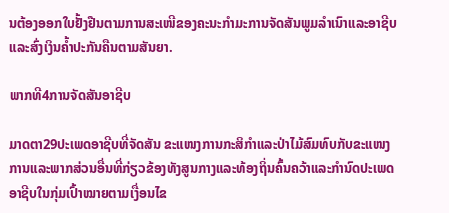ນຕ້ອງອອກໃບຢັ້ງຢືນຕາມການສະເໜີຂອງຄະນະກໍາມະການຈັດສັນພູມລໍາເນົາແລະອາຊີບແລະສົ່ງເງິນຄໍ້າປະກັນຄືນຕາມສັນຍາ.

ພາກທີ4ການຈັດສັນອາຊີບ

ມາດຕາ29ປະເພດອາຊີບທີ່ຈັດສັນ ຂະແໜງການກະສິກໍາແລະປ່າໄມ້ສົມທົບກັບຂະແໜງການແລະພາກສ່ວນອື່ນທີ່ກ່ຽວຂ້ອງທັງສູນກາງແລະທ້ອງຖິ່ນຄົ້ນຄວ້າແລະກໍານົດປະເພດອາຊີບໃນກຸ່ມເປົ້າໝາຍຕາມເງື່ອນໄຂ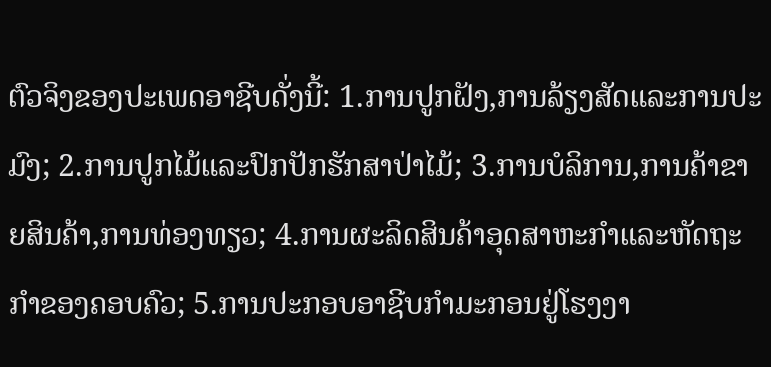ຕົວຈິງຂອງປະເພດອາຊີບດັ່ງນີ້: 1.ການປູກຝັງ,ການລ້ຽງສັດແລະການປະມົງ; 2.ການປູກໄມ້ແລະປົກປັກຮັກສາປ່າໄມ້; 3.ການບໍລິການ,ການຄ້າຂາຍສິນຄ້າ,ການທ່ອງທຽວ; 4.ການຜະລິດສິນຄ້າອຸດສາຫະກໍາແລະຫັດຖະກໍາຂອງຄອບຄົວ; 5.ການປະກອບອາຊີບກໍາມະກອນຢູ່ໂຮງງາ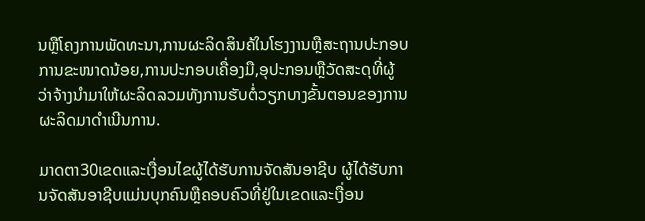ນຫຼືໂຄງການພັດທະນາ,ການຜະລິດສິນຄ້ໃນໂຮງງານຫຼືສະຖານປະກອບການຂະໜາດນ້ອຍ,ການປະກອບເຄື່ອງມື,ອຸປະກອນຫຼືວັດສະດຸທີ່ຜູ້ວ່າຈ້າງນໍາມາໃຫ້ຜະລິດລວມທັງການຮັບຕໍ່ວຽກບາງຂັ້ນຕອນຂອງການຜະລິດມາດໍາເນີນການ.

ມາດຕາ30ເຂດແລະເງື່ອນໄຂຜູ້ໄດ້ຮັບການຈັດສັນອາຊີບ ຜູ້ໄດ້ຮັບການຈັດສັນອາຊີບແມ່ນບຸກຄົນຫຼືຄອບຄົວທີ່ຢູ່ໃນເຂດແລະເງື່ອນ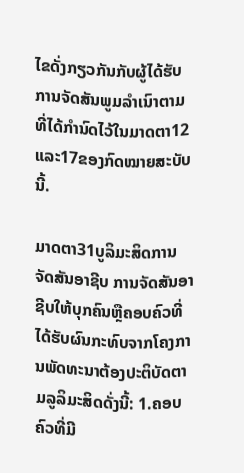ໄຂດັ່ງກຽວກັນກັບຜູ້ໄດ້ຮັບການຈັດສັນພູມລໍາເນົາຕາມທີ່ໄດ້ກໍານົດໄວ້ໃນມາດຕາ12ແລະ17ຂອງກົດໝາຍສະບັບນີ້.

ມາດຕາ31ບູລິມະສິດການຈັດສັນອາຊີບ ການຈັດສັນອາຊີບໃຫ້ບຸກຄົນຫຼືຄອບຄົວທີ່ໄດ້ຮັບຜົນກະທົບຈາກໂຄງການພັດທະນາຕ້ອງປະຕິບັດຕາມລູລິມະສິດດັ່ງນີ້: 1.ຄອບຄົວທີ່ມີ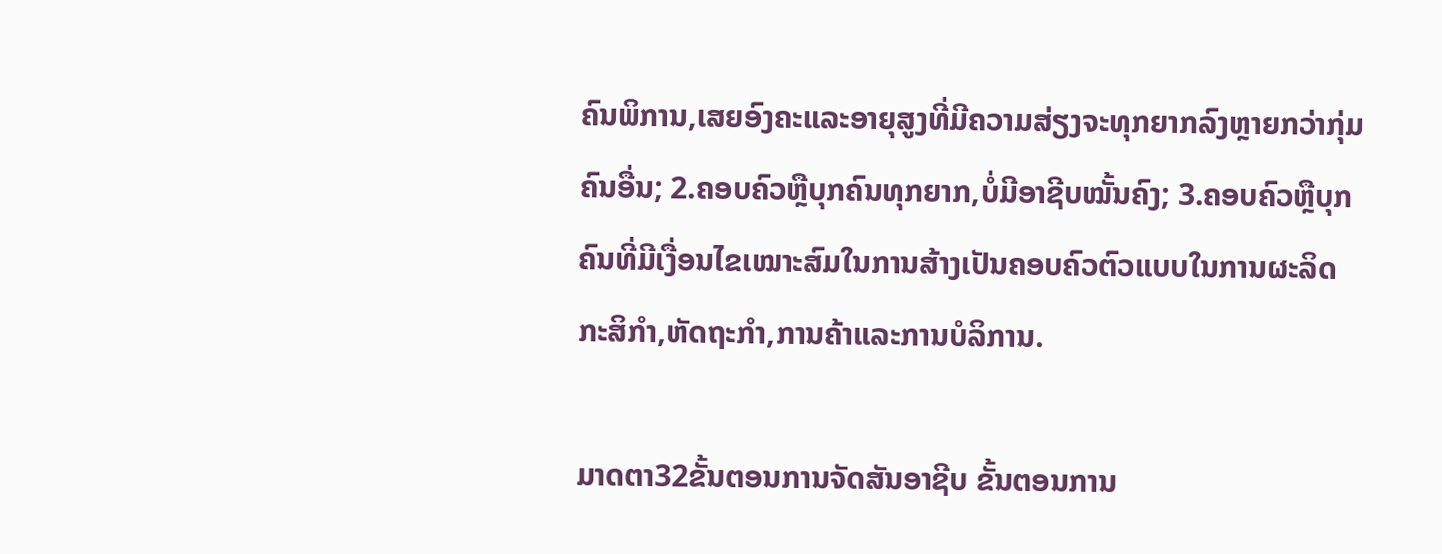ຄົນພິການ,ເສຍອົງຄະແລະອາຍຸສູງທີ່ມີຄວາມສ່ຽງຈະທຸກຍາກລົງຫຼາຍກວ່າກຸ່ມຄົນອື່ນ; 2.ຄອບຄົວຫຼືບຸກຄົນທຸກຍາກ,ບໍ່ມີອາຊີບໝັ້ນຄົງ; 3.ຄອບຄົວຫຼືບຸກຄົນທີ່ມີເງື່ອນໄຂເໝາະສົມໃນການສ້າງເປັນຄອບຄົວຕົວແບບໃນການຜະລິດກະສິກໍາ,ຫັດຖະກໍາ,ການຄ້າແລະການບໍລິການ.

ມາດຕາ32ຂັ້ນຕອນການຈັດສັນອາຊີບ ຂັ້ນຕອນການ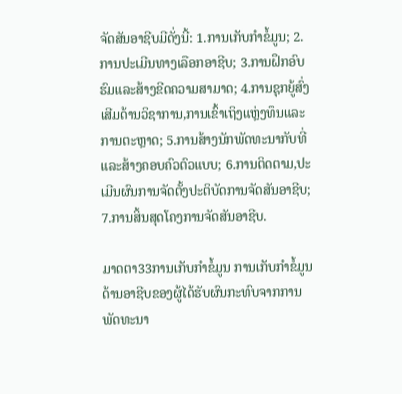ຈັດສັນອາຊີບມີດັ່ງນີ້: 1.ການເກັບກໍາຂໍ້ມູນ; 2.ການປະເມີນທາງເລືອກອາຊີບ; 3.ການຝຶກອົບຮົມແລະສ້າງຂີດຄວາມສາມາດ; 4.ການຊຸກຍູ້ສົ່ງເສີມດ້ານວິຊາການ,ການເຂົ້າເຖິງແຫຼ່ງທຶນແລະການຕະຫຼາດ; 5.ການສ້າງນັກພັດທະນາກັບທີ່ແລະສ້າງຄອບຄົວຕົວແບບ; 6.ການຕິດຕາມ,ປະເມີນຜົນການຈັດຕັ້ງປະຕິບັດການຈັດສັນອາຊີບ; 7.ການສິ້ນສຸດໂຄງການຈັດສັນອາຊີບ.

ມາດຕາ33ການເກັບກໍາຂໍ້ມູນ ການເກັບກໍາຂໍ້ມູນດ້ານອາຊີບຂອງຜູ້ໄດ້ຮັບຜົນກະທົບຈາກການພັດທະນາ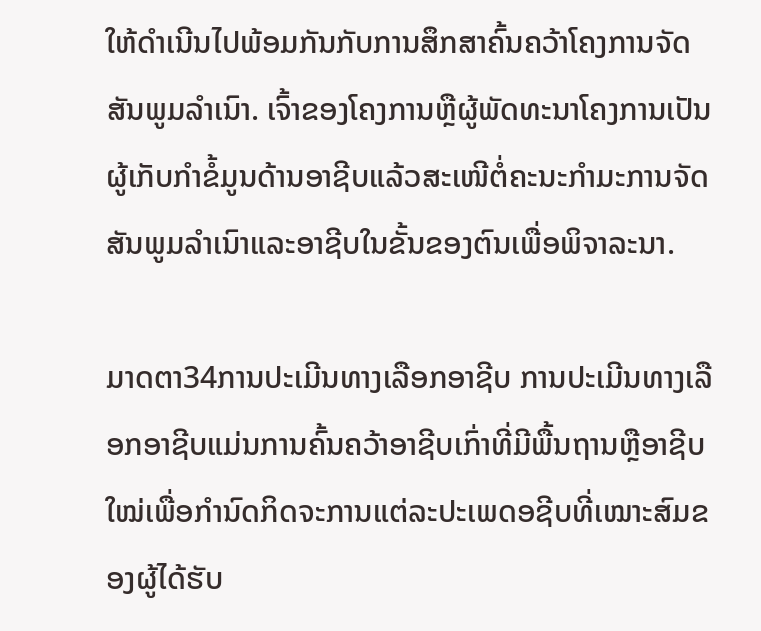ໃຫ້ດໍາເນີນໄປພ້ອມກັນກັບການສຶກສາຄົ້ນຄວ້າໂຄງການຈັດສັນພູມລໍາເນົາ. ເຈົ້າຂອງໂຄງການຫຼືຜູ້ພັດທະນາໂຄງການເປັນຜູ້ເກັບກໍາຂໍ້ມູນດ້ານອາຊີບແລ້ວສະເໜີຕໍ່ຄະນະກໍາມະການຈັດສັນພູມລໍາເນົາແລະອາຊີບໃນຂັ້ນຂອງຕົນເພື່ອພິຈາລະນາ.

ມາດຕາ34ການປະເມີນທາງເລືອກອາຊີບ ການປະເມີນທາງເລືອກອາຊີບແມ່ນການຄົ້ນຄວ້າອາຊີບເກົ່າທີ່ມີພື້ນຖານຫຼືອາຊີບໃໝ່ເພື່ອກໍານົດກິດຈະການແຕ່ລະປະເພດອຊີບທີ່ເໝາະສົມຂອງຜູ້ໄດ້ຮັບ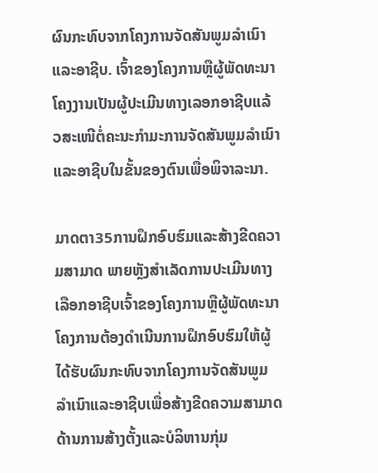ຜົນກະທົບຈາກໂຄງການຈັດສັນພູມລໍາເນົາແລະອາຊີບ. ເຈົ້າຂອງໂຄງການຫຼືຜູ້ພັດທະນາໂຄງງານເປັນຜູ້ປະເມີນທາງເລອກອາຊີບແລ້ວສະເໜີຕໍ່ຄະນະກໍາມະການຈັດສັນພູມລໍາເນົາແລະອາຊີບໃນຂັ້ນຂອງຕົນເພື່ອພິຈາລະນາ.

ມາດຕາ35ການຝຶກອົບຮົມແລະສ້າງຂີດຄວາມສາມາດ ພາຍຫຼັງສໍາເລັດການປະເມີນທາງເລືອກອາຊີບເຈົ້າຂອງໂຄງການຫຼືຜູ້ພັດທະນາໂຄງການຕ້ອງດໍາເນີນການຝຶກອົບຮົມໃຫ້ຜູ້ໄດ້ຮັບຜົນກະທົບຈາກໂຄງການຈັດສັນພູມລໍາເນົາແລະອາຊີບເພື່ອສ້າງຂີດຄວາມສາມາດດ້ານການສ້າງຕັ້ງແລະບໍລິຫານກຸ່ມ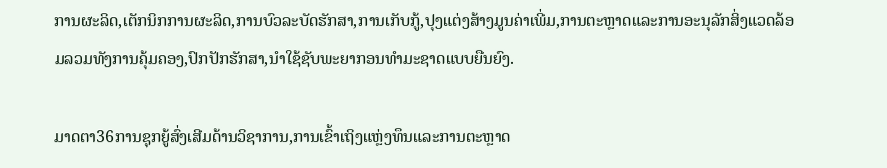ການຜະລິດ,ເຕັກນິກການຜະລິດ,ການບົວລະບັດຮັກສາ,ການເກັບກູ້,ປຸງແຕ່ງສ້າງມູນຄ່າເພີ່ມ,ການຕະຫຼາດແລະການອະນຸລັກສິ່ງແວດລ້ອມລວມທັງການຄຸ້ມຄອງ,ປົກປັກຮັກສາ,ນໍາໃຊ້ຊັບພະຍາກອນທໍາມະຊາດແບບຍືນຍົງ.

ມາດຕາ36ການຊຸກຍູ້ສົ່ງເສີມດ້ານວິຊາການ,ການເຂົ້າເຖິງແຫຼ່ງທຶນແລະການຕະຫຼາດ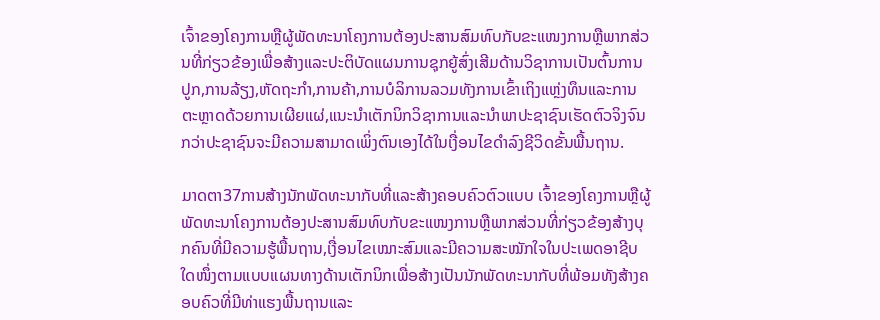ເຈົ້າຂອງໂຄງການຫຼືຜູ້ພັດທະນາໂຄງການຕ້ອງປະສານສົມທົບກັບຂະແໜງການຫຼືພາກສ່ວນທີ່ກ່ຽວຂ້ອງເພື່ອສ້າງແລະປະຕິບັດແຜນການຊຸກຍູ້ສົ່ງເສີມດ້ານວິຊາການເປັນຕົ້ນການປູກ,ການລ້ຽງ,ຫັດຖະກໍາ,ການຄ້າ,ການບໍລິການລວມທັງການເຂົ້າເຖິງແຫຼ່ງທຶນແລະການຕະຫຼາດດ້ວຍການເຜີຍແຜ່,ແນະນໍາເຕັກນິກວິຊາການແລະນໍາພາປະຊາຊົນເຮັດຕົວຈິງຈົນກວ່າປະຊາຊົນຈະມີຄວາມສາມາດເພິ່ງຕົນເອງໄດ້ໃນເງື່ອນໄຂດໍາລົງຊີວິດຂັ້ນພື້ນຖານ.

ມາດຕາ37ການສ້າງນັກພັດທະນາກັບທີ່ແລະສ້າງຄອບຄົວຕົວແບບ ເຈົ້າຂອງໂຄງການຫຼືຜູ້ພັດທະນາໂຄງການຕ້ອງປະສານສົມທົບກັບຂະແໜງການຫຼືພາກສ່ວນທີ່ກ່ຽວຂ້ອງສ້າງບຸກຄົນທີ່ມີຄວາມຮູ້ພື້ນຖານ,ເງື່ອນໄຂເໝາະສົມແລະມີຄວາມສະໝັກໃຈໃນປະເພດອາຊີບໃດໜຶ່ງຕາມແບບແຜນທາງດ້ານເຕັກນິກເພື່ອສ້າງເປັນນັກພັດທະນາກັບທີ່ພ້ອມທັງສ້າງຄອບຄົວທີ່ມີທ່າແຮງພື້ນຖານແລະ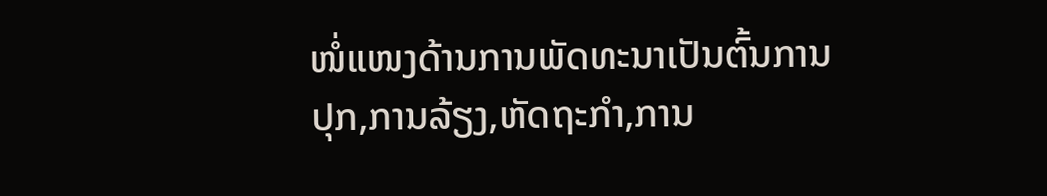ໜໍ່ແໜງດ້ານການພັດທະນາເປັນຕົ້ນການປຸກ,ການລ້ຽງ,ຫັດຖະກໍາ,ການ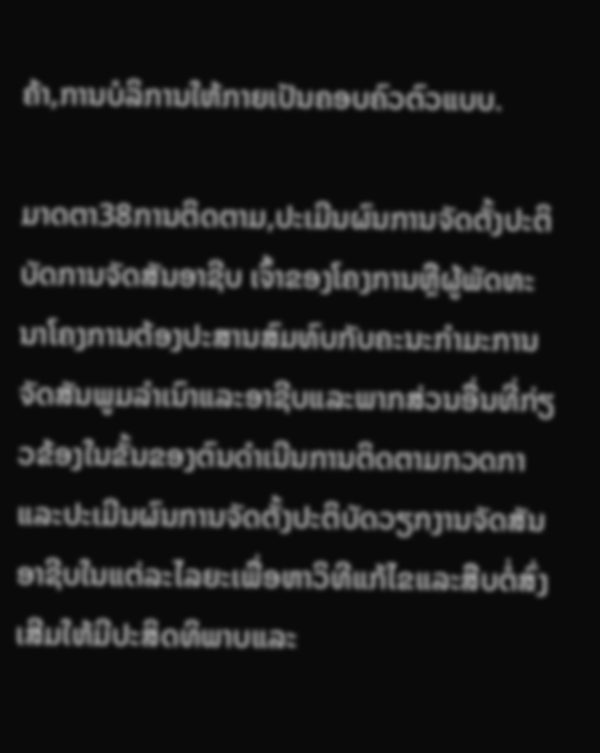ຄ້າ,ການບໍລິການໃຫ້ກາຍເປັນຄອບຄົວຕົວແບບ.

ມາດຕາ38ການຕິດຕາມ,ປະເມີນຜົນການຈັດຕັ້ງປະຕິບັດການຈັດສັນອາຊີບ ເຈົ້າຂອງໂຄງການຫຼືຜູ້ພັດທະນາໂຄງການຕ້ອງປະສານສົມທົບກັບຄະນະກໍາມະການຈັດສັນພູມລໍາເນົາແລະອາຊີບແລະພາກສ່ວນອື່ນທີ່ກ່ຽວຂ້ອງໃນຂັ້ນຂອງຕົນດໍາເນີນການຕິດຕາມກວດກາແລະປະເມີນຜົນການຈັດຕັ້ງປະຕິບັດວຽກງານຈັດສັນອາຊີບໃນແຕ່ລະໄລຍະເພື່ອຫາວິທີແກ້ໄຂແລະສືບຕໍ່ສົ່ງເສີມໃຫ້ມີປະສິດທິພາບແລະ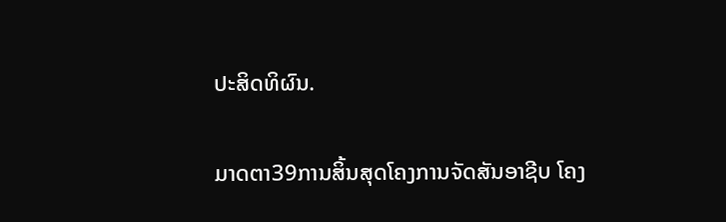ປະສິດທິຜົນ.

ມາດຕາ39ການສິ້ນສຸດໂຄງການຈັດສັນອາຊີບ ໂຄງ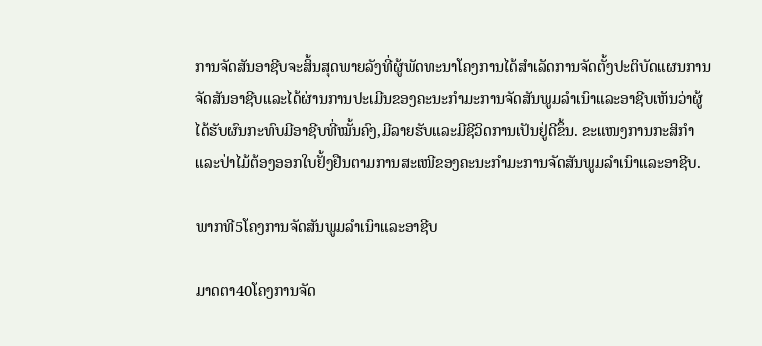ການຈັດສັນອາຊີບຈະສິ້ນສຸດພາຍລັງທີ່ຜູ້ພັດທະນາໂຄງການໄດ້ສໍາເລັດການຈັດຕັ້ງປະຕິບັດແຜນການຈັດສັນອາຊີບແລະໄດ້ຜ່ານການປະເມີນຂອງຄະນະກໍາມະການຈັດສັນພູມລໍາເນົາແລະອາຊີບເຫັນວ່າຜູ້ໄດ້ຮັບຜົນກະທົບມີອາຊີບທີ່ໝັ້ນຄົງ,ມີລາຍຮັບແລະມີຊີວິດການເປັນຢູ່ດີຂຶ້ນ. ຂະແໜງການກະສິກໍາແລະປ່າໄມ້ຕ້ອງອອກໃບຢັ້ງຢືນຕາມການສະເໜີຂອງຄະນະກໍາມະການຈັດສັນພູມລໍາເນົາແລະອາຊີບ.

ພາກທີ5ໂຄງການຈັດສັນພູມລໍາເນົາແລະອາຊີບ

ມາດຕາ40ໂຄງການຈັດ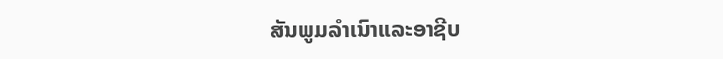ສັນພູມລໍາເນົາແລະອາຊີບ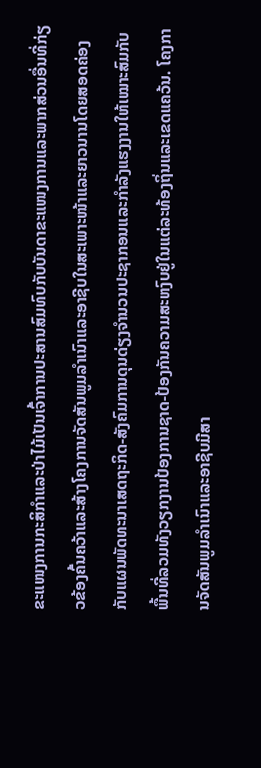ຂະແໜງການກະສິກໍາແລະປ່າໄມ້ເປັນເຈົ້າການປະສານສົມທົບກັບບັນດາຂະແໜງການແລະພາກສ່ວນອື່ນທີ່ກ່ຽວຂ້ອງຄົ້ນຄວ້າແລະສ້າງໂຄງການຈັດສັນພູມລໍາເນົາແລະອາຊີບໃນສະເພາະໜ້າແລະຍາວນານໂດຍສອດຄ່ອງກັບແຜນພັດທະນາເສດຖະກິດ-ສັງຄົມການດຸນດ່ຽງຈໍານວນປະຊາກອນແລະກໍາລັງແຮງງານໃຫ້ເໝາະສົມກັບພື້ນທີ່ລວມທັງວຽກງານປ້ອງການຊາດ-ປ້ອງກັນຄວາມສະຫງົບຢູ່ໃນແຕ່ລະທ້ອງຖິ່ນແລະເຂດແຄວ້ນ. ໂຄງການຈັດສັນພູມລໍາເນົາແລະອາຊີບມີສາ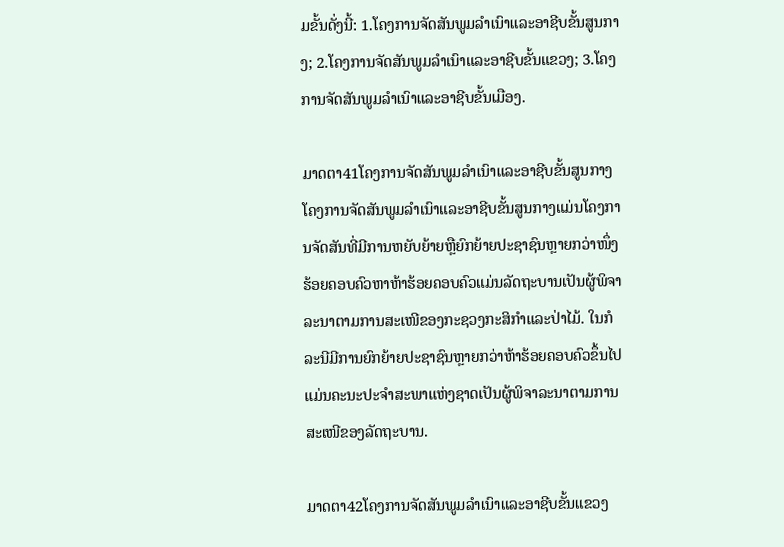ມຂັ້ນດັ່ງນີ້: 1.ໂຄງການຈັດສັນພູມລໍາເນົາແລະອາຊີບຂັ້ນສູນກາງ; 2.ໂຄງການຈັດສັນພູມລໍາເນົາແລະອາຊີບຂັ້ນແຂວງ; 3.ໂຄງການຈັດສັນພູມລໍາເນົາແລະອາຊີບຂັ້ນເມືອງ.

ມາດຕາ41ໂຄງການຈັດສັນພູມລໍາເນົາແລະອາຊີບຂັ້ນສູນກາງ ໂຄງການຈັດສັນພູມລໍາເນົາແລະອາຊີບຂັ້ນສູນກາງແມ່ນໂຄງການຈັດສັນທີ່ມີການຫຍັບຍ້າຍຫຼືຍົກຍ້າຍປະຊາຊົນຫຼາຍກວ່າໜຶ່ງຮ້ອຍຄອບຄົວຫາຫ້າຮ້ອຍຄອບຄົວແມ່ນລັດຖະບານເປັນຜູ້ພິຈາລະນາຕາມການສະເໜີຂອງກະຊວງກະສິກໍາແລະປ່າໄມ້. ໃນກໍລະນີມີການຍົກຍ້າຍປະຊາຊົນຫຼາຍກວ່າຫ້າຮ້ອຍຄອບຄົວຂຶ້ນໄປແມ່ນຄະນະປະຈໍາສະພາແຫ່ງຊາດເປັນຜູ້ພິຈາລະນາຕາມການສະເໜີຂອງລັດຖະບານ.

ມາດຕາ42ໂຄງການຈັດສັນພູມລໍາເນົາແລະອາຊີບຂັ້ນແຂວງ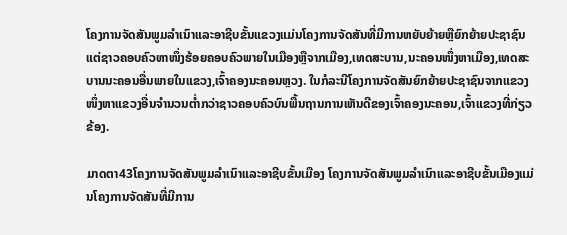ໂຄງການຈັດສັນພູມລໍາເນົາແລະອາຊີບຂັ້ນແຂວງແມ່ນໂຄງການຈັດສັນທີ່ມີການຫຍັບຍ້າຍຫຼືຍົກຍ້າຍປະຊາຊົນແຕ່ຊາວຄອບຄົວຫາໜຶ່ງຮ້ອຍຄອບຄົວພາຍໃນເມືອງຫຼືຈາກເມືອງ,ເທດສະບານ,ນະຄອນໜຶ່ງຫາເມືອງ,ເທດສະບານນະຄອນອື່ນພາຍໃນແຂວງ,ເຈົ້າຄອງນະຄອນຫຼວງ. ໃນກໍລະນີໂຄງການຈັດສັນຍົກຍ້າຍປະຊາຊົນຈາກແຂວງໜຶ່ງຫາແຂວງອື່ນຈໍານວນຕໍ່າກວ່າຊາວຄອບຄົວບົນພື້ນຖານການເຫັນດີຂອງເຈົ້າຄອງນະຄອນ,ເຈົ້າແຂວງທີ່ກ່ຽວຂ້ອງ.

ມາດຕາ43ໂຄງການຈັດສັນພູມລໍາເນົາແລະອາຊີບຂັ້ນເມືອງ ໂຄງການຈັດສັນພູມລໍາເນົາແລະອາຊີບຂັ້ນເມືອງແມ່ນໂຄງການຈັດສັນທີ່ມີການ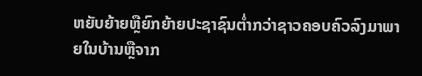ຫຍັບຍ້າຍຫຼືຍົກຍ້າຍປະຊາຊົນຕໍ່າກວ່າຊາວຄອບຄົວລົງມາພາຍໃນບ້ານຫຼືຈາກ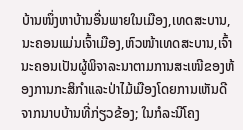ບ້ານໜຶ່ງຫາບ້ານອື່ນພາຍໃນເມືອງ,ເທດສະບານ,ນະຄອນແມ່ນເຈົ້າເມືອງ,ຫົວໜ້າເທດສະບານ,ເຈົ້ານະຄອນເປັນຜູ້ພິຈາລະນາຕາມການສະເໜີຂອງຫ້ອງການກະສິກໍາແລະປ່າໄມ້ເມືອງໂດຍການເຫັນດີຈາກນາບບ້ານທີ່ກ່ຽວຂ້ອງ; ໃນກໍລະນີໂຄງ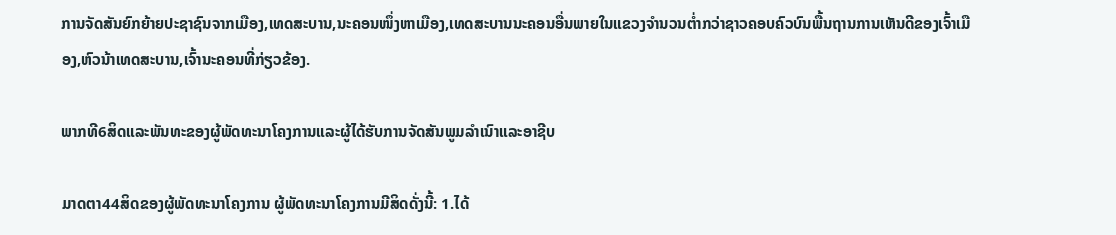ການຈັດສັນຍົກຍ້າຍປະຊາຊົນຈາກເມືອງ,ເທດສະບານ,ນະຄອນໜຶ່ງຫາເມືອງ,ເທດສະບານນະຄອນອື່ນພາຍໃນແຂວງຈໍານວນຕໍ່າກວ່າຊາວຄອບຄົວບົນພື້ນຖານການເຫັນດີຂອງເຈົ້າເມືອງ,ຫົວນ້າເທດສະບານ,ເຈົ້ານະຄອນທີ່ກ່ຽວຂ້ອງ.

ພາກທີ6ສິດແລະພັນທະຂອງຜູ້ພັດທະນາໂຄງການແລະຜູ້ໄດ້ຮັບການຈັດສັນພູມລໍາເນົາແລະອາຊີບ

ມາດຕາ44ສິດຂອງຜູ້ພັດທະນາໂຄງການ ຜູ້ພັດທະນາໂຄງການມີສິດດັ່ງນີ້: 1.ໄດ້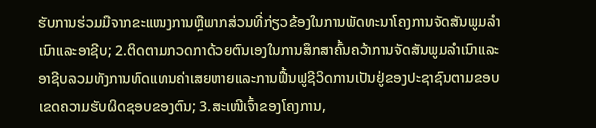ຮັບການຮ່ວມມືຈາກຂະແໜງການຫຼືພາກສ່ວນທີ່ກ່ຽວຂ້ອງໃນການພັດທະນາໂຄງການຈັດສັນພູມລໍາເນົາແລະອາຊີບ; 2.ຕິດຕາມກວດກາດ້ວຍຕົນເອງໃນການສຶກສາຄົ້ນຄວ້າການຈັດສັນພູມລໍາເນົາແລະອາຊີບລວມທັງການທົດແທນຄ່າເສຍຫາຍແລະການຟື້ນຟູຊີວິດການເປັນຢູ່ຂອງປະຊາຊົນຕາມຂອບເຂດຄວາມຮັບຜິດຊອບຂອງຕົນ; 3.ສະເໜີເຈົ້າຂອງໂຄງການ,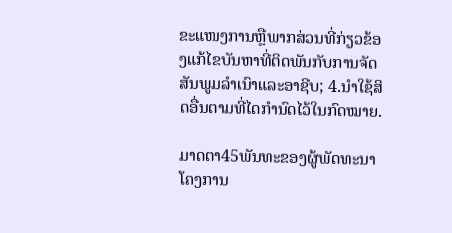ຂະແໜງການຫຼືພາກສ່ວນທີ່ກ່ຽວຂ້ອງແກ້ໄຂບັນຫາທີ່ຕິດພັນກັບການຈັດສັນພູມລໍາເນົາແລະອາຊີບ; 4.ນໍາໃຊ້ສິດອື່ນຕາມທີ່ໄດກໍານົດໄວ້ໃນກົດໝາຍ.

ມາດຕາ45ພັນທະຂອງຜູ້ພັດທະນາໂຄງການ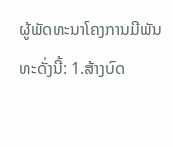ຜູ້ພັດທະນາໂຄງການມີພັນທະດັ່ງນີ້: 1.ສ້າງບົດ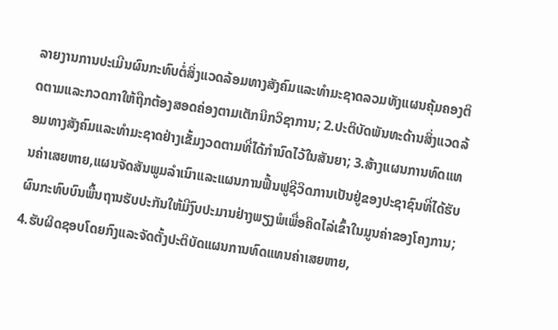ລາຍງານການປະເມີນຜົນກະທົບຕໍ່ສິ່ງແວດລ້ອມທາງສັງຄົມແລະທໍາມະຊາດລວມທັງແຜນຄຸ້ມຄອງຕິດຕາມແລະກວດກາໃຫ້ຖືກຕ້ອງສອດຄ່ອງຕາມເຕັກນິກວິຊາການ; 2.ປະຕິບັດພັນທະດ້ານສິ່ງແວດລ້ອມທາງສັງຄົມແລະທໍາມະຊາດຢ່າງເຂັ້ມງວດຕາມທີ່ໄດ້ກໍານົດໄວ້ໃນສັນຍາ; 3.ສ້າງແຜນການທົດແທນຄ່າເສຍຫາຍ,ແຜນຈັດສັນພູມລໍາເນົາແລະແຜນການຟື້ນຟູຊີວິດການເປັນຢູ່ຂອງປະຊາຊົນທີ່ໄດ້ຮັບຜົນກະທົບບົນພື້ນຖານຮັບປະກັນໃຫ້ມີງົບປະມານຢ່າງພຽງພໍເພື່ອຄິດໄລ່ເຂົ້າໃນມູນຄ່າຂອງໂຄງການ; 4.ຮັບຜິດຊອບໂດຍກົງແລະຈັດຕັ້ງປະຕິບັດແຜນການທົດແທນຄ່າເສຍຫາຍ,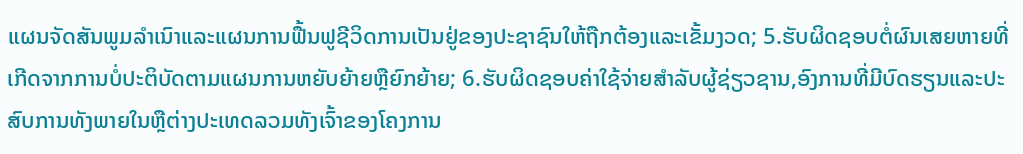ແຜນຈັດສັນພູມລໍາເນົາແລະແຜນການຟື້ນຟູຊີວິດການເປັນຢູ່ຂອງປະຊາຊົນໃຫ້ຖືກຕ້ອງແລະເຂັ້ມງວດ; 5.ຮັບຜິດຊອບຕໍ່ຜົນເສຍຫາຍທີ່ເກີດຈາກການບໍ່ປະຕິບັດຕາມແຜນການຫຍັບຍ້າຍຫຼືຍົກຍ້າຍ; 6.ຮັບຜິດຊອບຄ່າໃຊ້ຈ່າຍສໍາລັບຜູ້ຊ່ຽວຊານ,ອົງການທີ່ມີບົດຮຽນແລະປະສົບການທັງພາຍໃນຫຼືຕ່າງປະເທດລວມທັງເຈົ້າຂອງໂຄງການ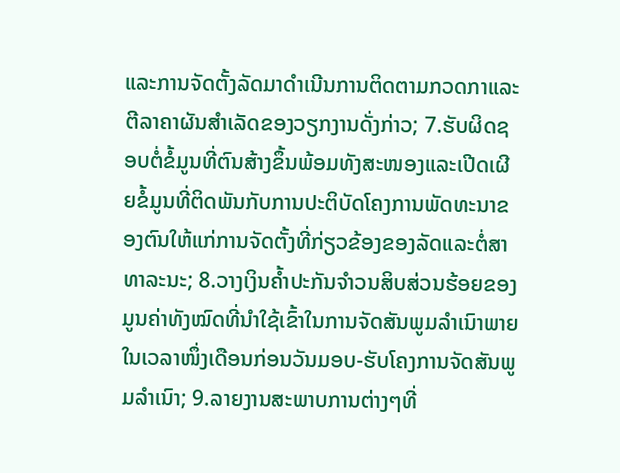ແລະການຈັດຕັ້ງລັດມາດໍາເນີນການຕິດຕາມກວດກາແລະຕີລາຄາຜັນສໍາເລັດຂອງວຽກງານດັ່ງກ່າວ; 7.ຮັບຜິດຊອບຕໍ່ຂໍ້ມູນທີ່ຕົນສ້າງຂຶ້ນພ້ອມທັງສະໜອງແລະເປີດເຜີຍຂໍ້ມູນທີ່ຕິດພັນກັບການປະຕິບັດໂຄງການພັດທະນາຂອງຕົນໃຫ້ແກ່ການຈັດຕັ້ງທີ່ກ່ຽວຂ້ອງຂອງລັດແລະຕໍ່ສາທາລະນະ; 8.ວາງເງິນຄໍ້າປະກັນຈໍາວນສິບສ່ວນຮ້ອຍຂອງມູນຄ່າທັງໝົດທີ່ນໍາໃຊ້ເຂົ້າໃນການຈັດສັນພູມລໍາເນົາພາຍໃນເວລາໜຶ່ງເດືອນກ່ອນວັນມອບ-ຮັບໂຄງການຈັດສັນພູມລໍາເນົາ; 9.ລາຍງານສະພາບການຕ່າງໆທີ່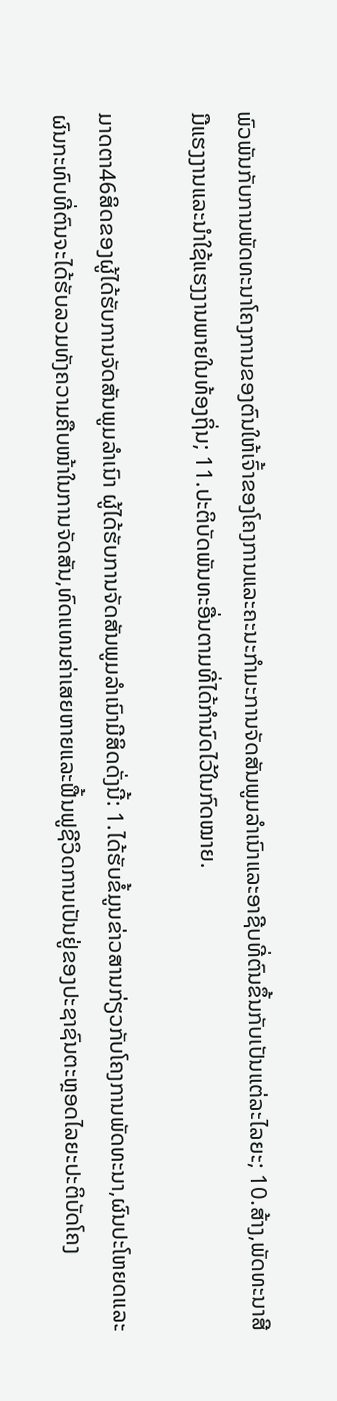ພົວພັນກັບການພັດທະນາໂຄງການຂອງຕົນໃຫ້ເຈົ້າຂອງໂຄງການແລະຄະນະກໍາມະການຈັດສັນພູມລໍາເນົາແລະອາຊີບທີ່ຕົນຂຶ້ນກັບເປັນແຕ່ລະໄລຍະ; 10.ສ້າງ,ພັດທະນາສີມືແຮງງານແລະນໍາໃຊ້ແຮງງານພາຍໃນທ້ອງຖິ່ນ; 11.ປະຕິບັດພັນທະອື່ນຕາມທີ່ໄດ້ກໍານົດໄວ້ໃນກົດໝາຍ.

ມາດຕາ46ສິດຂອງຜູ້ໄດ້ຮັບການຈັດສັນພູມລໍາເນົາ ຜູ້ໄດ້ຮັບການຈັດສັນພູມລໍາເນົາມີສິດດັ່ງນີ້: 1.ໄດ້ຮັບຂໍ້ມູນຂ່າວສານກ່ຽວກັບໂຄງການພັດທະນາ,ຜົນປະໂຫຍດແລະຜົນກະທົບທີ່ຕົນຈະໄດ້ຮັບລວມທັງຄວາມຄືບໜ້າໃນການຈັດສັນ,ທົດແທນຄ່າເສຍຫາຍແລະຟື້ນຟູຊີວິດການເປັນຢູ່ຂອງປະຊາຊົນຕະຫຼອດໄລຍະປະຕິບັດໂຄງ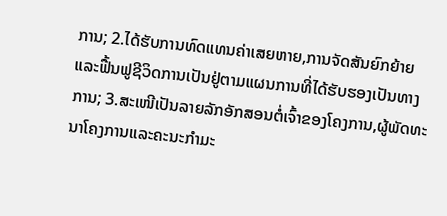ການ; 2.ໄດ້ຮັບການທົດແທນຄ່າເສຍຫາຍ,ການຈັດສັນຍົກຍ້າຍແລະຟື້ນຟູຊີວິດການເປັນຢູ່ຕາມແຜນການທີ່ໄດ້ຮັບຮອງເປັນທາງການ; 3.ສະເໜີເປັນລາຍລັກອັກສອນຕໍ່ເຈົ້າຂອງໂຄງການ,ຜູ້ພັດທະນາໂຄງການແລະຄະນະກໍາມະ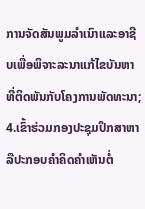ການຈັດສັນພູມລໍາເນົາແລະອາຊີບເພື່ອພິຈາະລະນາແກ້ໄຂບັນຫາທີ່ຕິດພັນກັບໂຄງການພັດທະນາ; 4.ເຂົ້າຮ່ວມກອງປະຊຸມປຶກສາຫາລືປະກອບຄໍາຄິດຄໍາເຫັນຕໍ່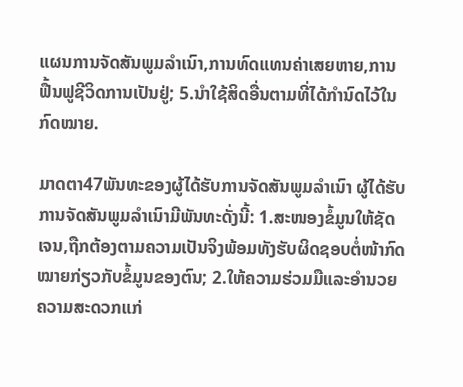ແຜນການຈັດສັນພູມລໍາເນົາ,ການທົດແທນຄ່າເສຍຫາຍ,ການຟື້ນຟູຊີວິດການເປັນຢູ່; 5.ນໍາໃຊ້ສິດອື່ນຕາມທີ່ໄດ້ກໍານົດໄວ້ໃນກົດໝາຍ.

ມາດຕາ47ພັນທະຂອງຜູ້ໄດ້ຮັບການຈັດສັນພູມລໍາເນົາ ຜູ້ໄດ້ຮັບການຈັດສັນພູມລໍາເນົາມີພັນທະດັ່ງນີ້: 1.ສະໜອງຂໍ້ມູນໃຫ້ຊັດເຈນ,ຖືກຕ້ອງຕາມຄວາມເປັນຈິງພ້ອມທັງຮັບຜິດຊອບຕໍ່ໜ້າກົດໝາຍກ່ຽວກັບຂໍ້ມູນຂອງຕົນ; 2.ໃຫ້ຄວາມຮ່ວມມືແລະອໍານວຍຄວາມສະດວກແກ່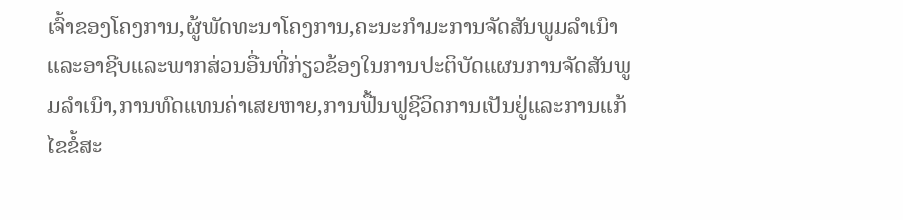ເຈົ້າຂອງໂຄງການ,ຜູ້ພັດທະນາໂຄງການ,ຄະນະກໍາມະການຈັດສັນພູມລໍາເນົາແລະອາຊີບແລະພາກສ່ວນອື່ນທີ່ກ່ຽວຂ້ອງໃນການປະຕິບັດແຜນການຈັດສັນພູມລໍາເນົາ,ການທົດແທນຄ່າເສຍຫາຍ,ການຟື້ນຟູຊີວິດການເປັນຢູ່ແລະການແກ້ໄຂຂໍ້ສະ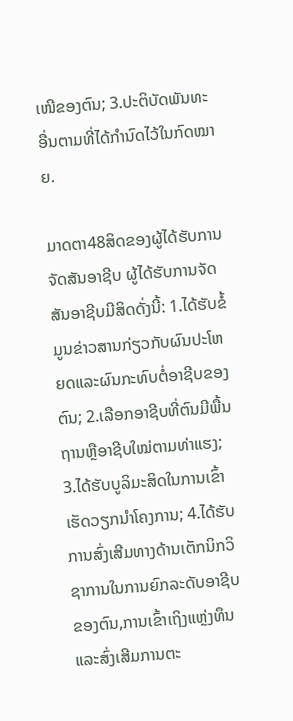ເໜີຂອງຕົນ; 3.ປະຕິບັດພັນທະອື່ນຕາມທີ່ໄດ້ກໍານົດໄວ້ໃນກົດໝາຍ.

ມາດຕາ48ສິດຂອງຜູ້ໄດ້ຮັບການຈັດສັນອາຊີບ ຜູ້ໄດ້ຮັບການຈັດສັນອາຊີບມີສິດດັ່ງນີ້: 1.ໄດ້ຮັບຂໍ້ມູນຂ່າວສານກ່ຽວກັບຜົນປະໂຫຍດແລະຜົນກະທົບຕໍ່ອາຊີບຂອງຕົນ; 2.ເລືອກອາຊີບທີ່ຕົນມີພື້ນຖານຫຼືອາຊີບໃໝ່ຕາມທ່າແຮງ; 3.ໄດ້ຮັບບູລິມະສິດໃນການເຂົ້າເຮັດວຽກນໍາໂຄງການ; 4.ໄດ້ຮັບການສົ່ງເສີມທາງດ້ານເຕັກນິກວິຊາການໃນການຍົກລະດັບອາຊີບຂອງຕົນ,ການເຂົ້າເຖິງແຫຼ່ງທຶນແລະສົ່ງເສີມການຕະ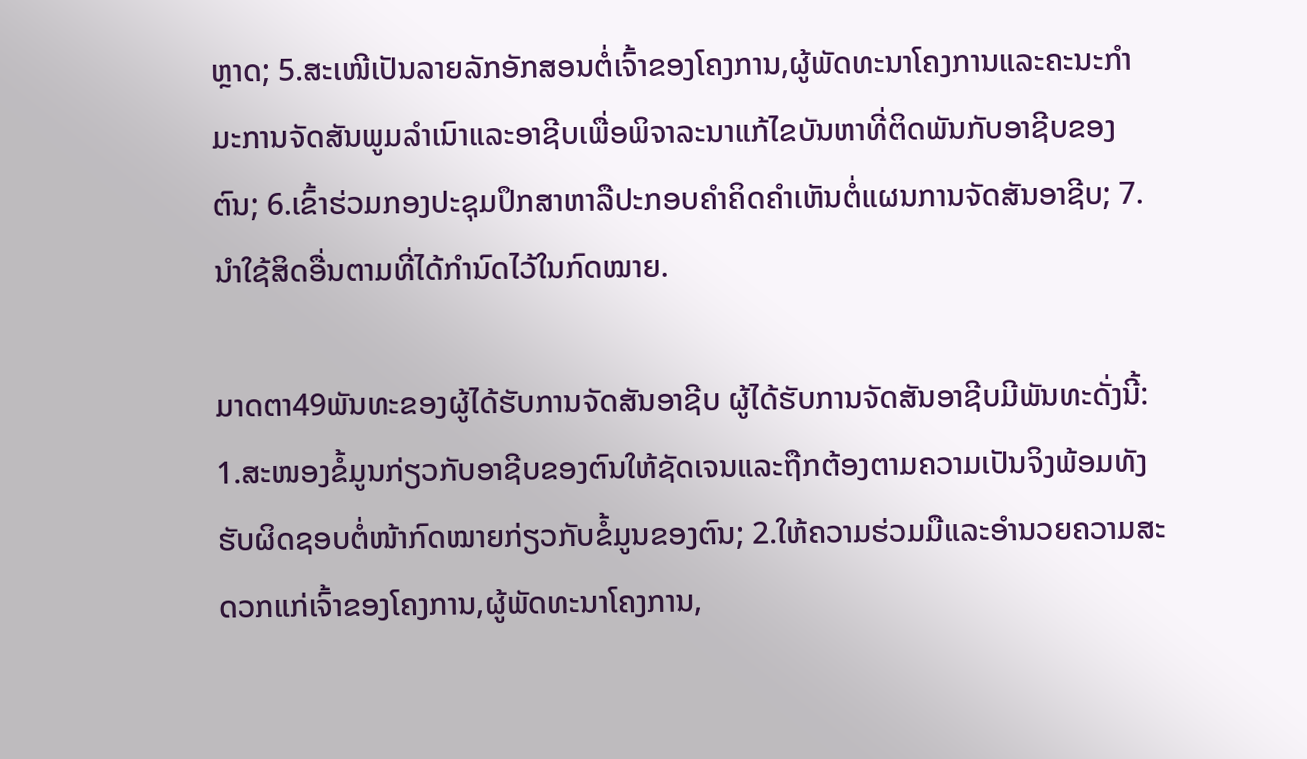ຫຼາດ; 5.ສະເໜີເປັນລາຍລັກອັກສອນຕໍ່ເຈົ້າຂອງໂຄງການ,ຜູ້ພັດທະນາໂຄງການແລະຄະນະກໍາມະການຈັດສັນພູມລໍາເນົາແລະອາຊີບເພື່ອພິຈາລະນາແກ້ໄຂບັນຫາທີ່ຕິດພັນກັບອາຊີບຂອງຕົນ; 6.ເຂົ້າຮ່ວມກອງປະຊຸມປຶກສາຫາລືປະກອບຄໍາຄິດຄໍາເຫັນຕໍ່ແຜນການຈັດສັນອາຊີບ; 7.ນໍາໃຊ້ສິດອື່ນຕາມທີ່ໄດ້ກໍານົດໄວ້ໃນກົດໝາຍ.

ມາດຕາ49ພັນທະຂອງຜູ້ໄດ້ຮັບການຈັດສັນອາຊີບ ຜູ້ໄດ້ຮັບການຈັດສັນອາຊີບມີພັນທະດັ່ງນີ້: 1.ສະໜອງຂໍ້ມູນກ່ຽວກັບອາຊີບຂອງຕົນໃຫ້ຊັດເຈນແລະຖືກຕ້ອງຕາມຄວາມເປັນຈິງພ້ອມທັງຮັບຜິດຊອບຕໍ່ໜ້າກົດໝາຍກ່ຽວກັບຂໍ້ມູນຂອງຕົນ; 2.ໃຫ້ຄວາມຮ່ວມມືແລະອໍານວຍຄວາມສະດວກແກ່ເຈົ້າຂອງໂຄງການ,ຜູ້ພັດທະນາໂຄງການ,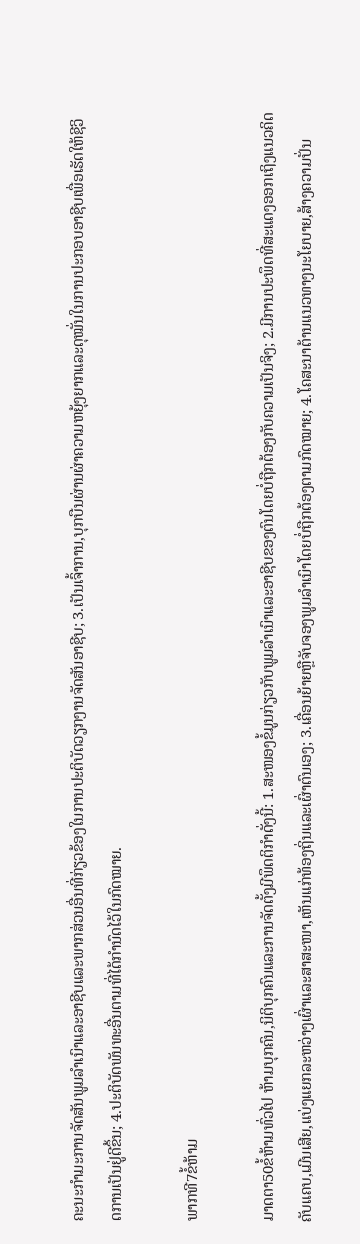ຄະນະກໍາມະການຈັດສັນພູມລໍາເນົາແລະອາຊີບແລະພາກສ່ວນອື່ນທີ່ກ່ຽວຂ້ອງໃນການປະຕິບັດວຽກງານຈັດສັນອາຊີບ; 3.ເປັນເຈົ້າການ,ບຸກບືນຜ່ານຜ່າຄວາມຫຍຸ້ງຍາກແລະດຸໝັ່ນໃນການປະກອບອາຊີບເພື່ອເຮັດໃຫ້ຊີວິດການເປັນຢູ່ດີຂຶ້ນ; 4.ປະຕິບັດພັນທະອື່ນຕາມທີ່ໄດ້ກໍານົດໄວ້ໃນກົດໝາຍ.

ພາກທີ7ຂໍ້ຫ້າມ

ມາດຕາ50ຂໍ້ຫ້າມທົ່ວໄປ ຫ້າມບຸກຄົນ,ນິຕິບຸກຄົນແລະການຈັດຕັ້ງມີພຶດຕິກໍາດັ່ງນີ້: 1.ສະໜອງຂໍ້ມູນກ່ຽວກັບພູມລໍາເນົາແລະອາຊີບຂອງຕົນໂດຍບໍ່ຖືກຕ້ອງກັບຄວາມເປັນຈິງ; 2.ມີການປະພຶດທີ່ສະແດງອອກເຖິງແນວຄິດຄັບແຄບ,ເມີນເສີຍ,ແບ່ງແຍກລະຫວ່າງເຜົ່າແລະສາສະໜາ,ເຫັນແກ່ທ້ອງຖິ່ນແລະເຜົ່າຕົນເອງ; 3.ເຄື່ອນຍ້າຍຫຼືຈັບຈອງພູມລໍາເນົາໂດຍບໍ່ຖືກຕ້ອງຕາມກົດໝາຍ; 4.ໂຄສະນາຕ້ານແນວທາງນະໂຍບາຍ,ສ້າງຄວາມປັ່ນ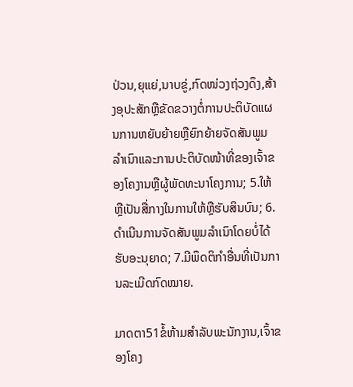ປ່ວນ,ຍຸແຍ່,ນາບຂູ່,ກົດໜ່ວງຖ່ວງດຶງ,ສ້າງອຸປະສັກຫຼືຂັດຂວາງຕໍ່ການປະຕິບັດແຜນການຫຍັບຍ້າຍຫຼືຍົກຍ້າຍຈັດສັນພູມລໍາເນົາແລະການປະຕິບັດໜ້າທີ່ຂອງເຈົ້າຂອງໂຄງານຫຼືຜູ້ພັດທະນາໂຄງການ; 5.ໃຫ້ຫຼືເປັນສື່ກາງໃນການໃຫ້ຫຼືຮັບສິນບົນ; 6.ດໍາເນີນການຈັດສັນພູມລໍາເນົາໂດຍບໍ່ໄດ້ຮັບອະນຸຍາດ; 7.ມີພຶດຕິກໍາອື່ນທີ່ເປັນການລະເມີດກົດໝາຍ.

ມາດຕາ51ຂໍ້ຫ້າມສໍາລັບພະນັກງານ,ເຈົ້າຂອງໂຄງ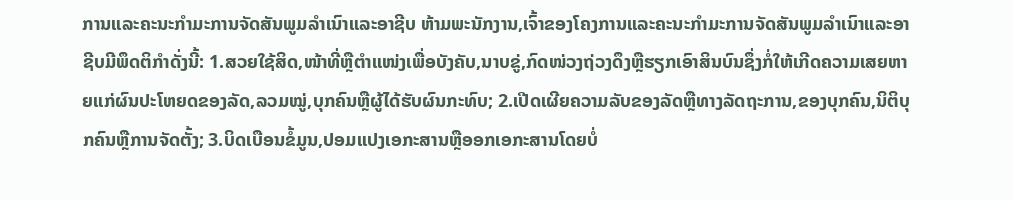ການແລະຄະນະກໍາມະການຈັດສັນພູມລໍາເນົາແລະອາຊີບ ຫ້າມພະນັກງານ,ເຈົ້າຂອງໂຄງການແລະຄະນະກໍາມະການຈັດສັນພູມລໍາເນົາແລະອາຊີບມີພຶດຕິກໍາດັ່ງນີ້: 1.ສວຍໃຊ້ສິດ,ໜ້າທີ່ຫຼືຕໍາແໜ່ງເພື່ອບັງຄັບ,ນາບຂູ່,ກົດໜ່ວງຖ່ວງດຶງຫຼືຮຽກເອົາສິນບົນຊຶ່ງກໍ່ໃຫ້ເກີດຄວາມເສຍຫາຍແກ່ຜົນປະໂຫຍດຂອງລັດ,ລວມໝູ່,ບຸກຄົນຫຼືຜູ້ໄດ້ຮັບຜົນກະທົບ; 2.ເປີດເຜີຍຄວາມລັບຂອງລັດຫຼືທາງລັດຖະການ,ຂອງບຸກຄົນ,ນິຕິບຸກຄົນຫຼືການຈັດຕັ້ງ; 3.ບິດເບືອນຂໍ້ມູນ,ປອມແປງເອກະສານຫຼືອອກເອກະສານໂດຍບໍ່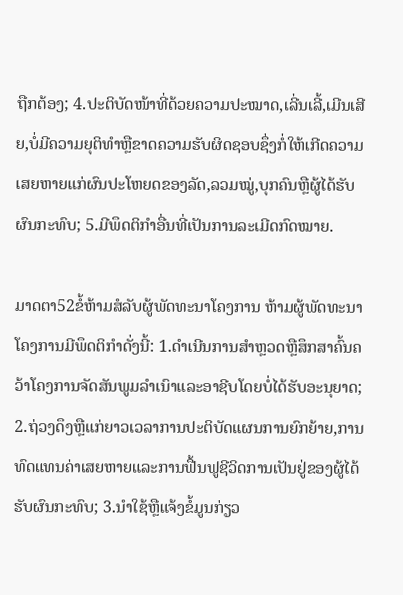ຖືກຕ້ອງ; 4.ປະຕິບັດໜ້າທີ່ດ້ວຍຄວາມປະໝາດ,ເລີ່ນເລີ້,ເມີນເສີຍ,ບໍ່ມີຄວາມຍຸຕິທໍາຫຼືຂາດຄວາມຮັບຜິດຊອບຊຶ່ງກໍ່ໃຫ້ເກີດຄວາມເສຍຫາຍແກ່ຜົນປະໂຫຍດຂອງລັດ,ລວມໝູ່,ບຸກຄົນຫຼືຜູ້ໄດ້ຮັບຜົນກະທົບ; 5.ມີພຶດຕິກໍາອື່ນທີ່ເປັນການລະເມີດກົດໝາຍ.

ມາດຕາ52ຂໍ້ຫ້າມສໍລັບຜູ້ພັດທະນາໂຄງການ ຫ້າມຜູ້ພັດທະນາໂຄງການມີພຶດຕິກໍາດັ່ງນີ້: 1.ດໍາເນີນການສໍາຫຼວດຫຼືສຶກສາຄົ້ນຄວ້າໂຄງການຈັດສັນພູມລໍາເນົາແລະອາຊີບໂດຍບໍ່ໄດ້ຮັບອະນຸຍາດ; 2.ຖ່ວງດຶງຫຼືແກ່ຍາວເວລາການປະຕິບັດແຜນການຍົກຍ້າຍ,ການທົດແທນຄ່າເສຍຫາຍແລະການຟື້ນຟູຊີວິດການເປັນຢູ່ຂອງຜູ້ໄດ້ຮັບຜົນກະທົບ; 3.ນໍາໃຊ້ຫຼືແຈ້ງຂໍ້ມູນກ່ຽວ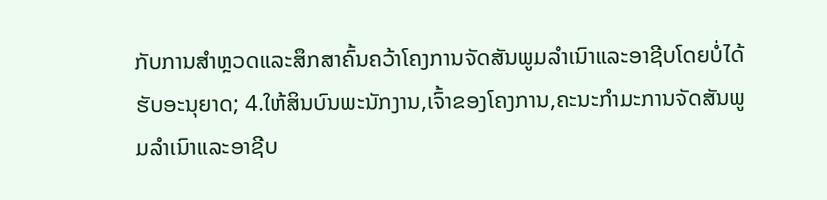ກັບການສໍາຫຼວດແລະສຶກສາຄົ້ນຄວ້າໂຄງການຈັດສັນພູມລໍາເນົາແລະອາຊີບໂດຍບໍ່ໄດ້ຮັບອະນຸຍາດ; 4.ໃຫ້ສິນບົນພະນັກງານ,ເຈົ້າຂອງໂຄງການ,ຄະນະກໍາມະການຈັດສັນພູມລໍາເນົາແລະອາຊີບ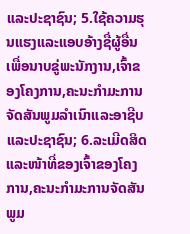ແລະປະຊາຊົນ; 5.ໃຊ້ຄວາມຮຸນແຮງແລະແອບອ້າງຊື່ຜູ້ອື່ນເພື່ອນາບຂູ່ພະນັກງານ,ເຈົ້າຂອງໂຄງການ,ຄະນະກໍາມະການຈັດສັນພູມລໍາເນົາແລະອາຊີບແລະປະຊາຊົນ; 6.ລະເມີດສິດແລະໜ້າທີ່ຂອງເຈົ້າຂອງໂຄງການ,ຄະນະກໍາມະການຈັດສັນພູມ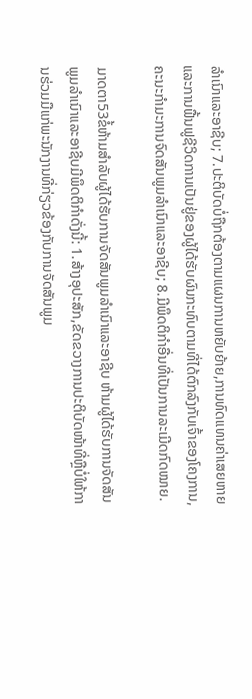ລໍາເນົາແລະອາຊີບ; 7.ປະຕິບັດບໍ່ຖືກຕ້ອງຕາມແຜນການຫຍັບຍ້າຍ,ການທົດແທນຄ່າເສຍຫາຍແລະການຟື້ນຟູຊີວິດການເປັນຢູ່ຂອງຜູ້ໄດ້ຮັບຜົນກະທົບຕາມທີ່ໄດ້ຕົກລົງກັບເຈົ້າຂອງໂຄງການ,ຄະນະກໍາມະການຈົດສັນພູມລໍາເນົາແລະອາຊີບ; 8.ມີພຶດຕິກໍາອື່ນທີ່ເປັນການລະເມີດກົດໝາຍ.

ມາດຕາ53ຂໍ້ຫ້າມສໍາລັບຜູ້ໄດ້ຮັບການຈັດສັນພູມລໍາເນົາແລະອາຊີບ ຫ້າມຜູ້ໄດ້ຮັບການຈັດສັນພູມລໍາເນົາແລະອາຊີບມີພຶດຕິກໍາດັ່ງນີ້: 1.ສ້າງອຸປະສັກ,ຂັດຂວາງການປະຕິບັດໜ້າທີ່ຫຼືບໍ່ໃຫ້ການຮ່ວມມືແກ່ພະນັກງານທີ່ກ່ຽວຂ້ອງກັບການຈັດສັນພູມ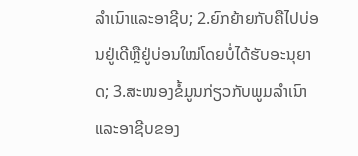ລໍາເນົາແລະອາຊີບ; 2.ຍົກຍ້າຍກັບຄືໄປບ່ອນຢູ່ເດີຫຼືຢູ່ບ່ອນໃໝ່ໂດຍບໍ່ໄດ້ຮັບອະນຸຍາດ; 3.ສະໜອງຂໍ້ມູນກ່ຽວກັບພູມລໍາເນົາແລະອາຊີບຂອງ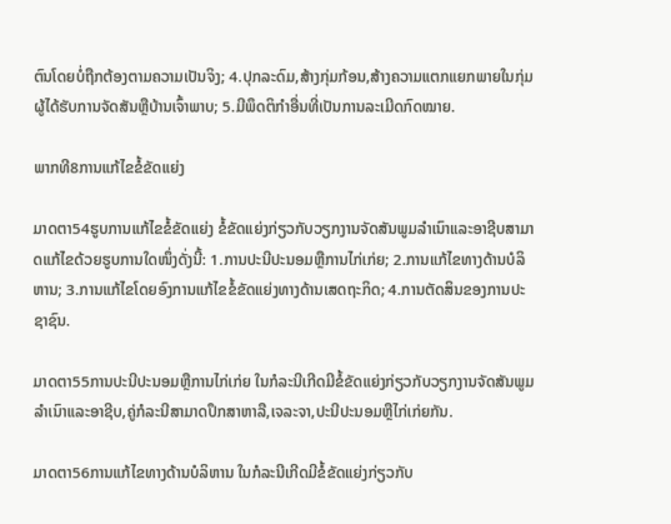ຕົນໂດຍບໍ່ຖືກຕ້ອງຕາມຄວາມເປັນຈິງ; 4.ປຸກລະດົມ,ສ້າງກຸ່ມກ້ອນ,ສ້າງຄວາມແຕກແຍກພາຍໃນກຸ່ມຜູ້ໄດ້ຮັບການຈັດສັນຫຼືບ້ານເຈົ້າພາບ; 5.ມີພຶດຕິກໍາອື່ນທີ່ເປັນການລະເມີດກົດໝາຍ.

ພາກທີ8ການແກ້ໄຂຂໍ້ຂັດແຍ່ງ

ມາດຕາ54ຮູບການແກ້ໄຂຂໍ້ຂັດແຍ່ງ ຂໍ້ຂັດແຍ່ງກ່ຽວກັບວຽກງານຈັດສັນພູມລໍາເນົາແລະອາຊີບສາມາດແກ້ໄຂດ້ວຍຮູບການໃດໜຶ່ງດັ່ງນີ້: 1.ການປະນີປະນອມຫຼືການໄກ່ເກ່ຍ; 2.ການແກ້ໄຂທາງດ້ານບໍລິຫານ; 3.ການແກ້ໄຂໂດຍອົງການແກ້ໄຂຂໍ້ຂັດແຍ່ງທາງດ້ານເສດຖະກິດ; 4.ການຕັດສິນຂອງການປະຊາຊົນ.

ມາດຕາ55ການປະນີປະນອມຫຼືການໄກ່ເກ່ຍ ໃນກໍລະນີເກີດມີຂໍ້ຂັດແຍ່ງກ່ຽວກັບວຽກງານຈັດສັນພູມລໍາເນົາແລະອາຊີບ,ຄູ່ກໍລະນີສາມາດປຶກສາຫາລື,ເຈລະຈາ,ປະນີປະນອມຫຼືໄກ່ເກ່ຍກັນ.

ມາດຕາ56ການແກ້ໄຂທາງດ້ານບໍລິຫານ ໃນກໍລະນີເກີດມີຂໍ້ຂັດແຍ່ງກ່ຽວກັບ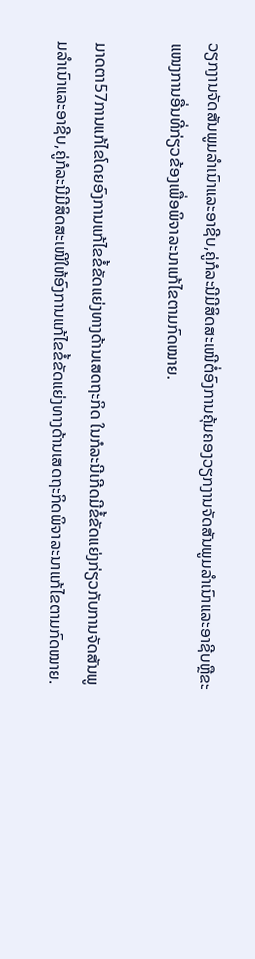ວຽກງານຈັດສັນພູມລໍາເນົາແລະອາຊີບ,ຄູ່ກໍລະນີມີສິດສະເໜີຕໍ່ອົງການຄຸ້ມຄອງວຽກງານຈັດສັນພູມລໍາເນົາແລະອາຊີບຫຼືຂະແໜງການອື່ນທີ່ກ່ຽວຂ້ອງເພື່ອພິຈາລະນາແກ້ໄຂຕາມກົດໝາຍ.

ມາດຕາ57ການແກ້ໄຂໂດຍອົງການແກ້ໄຂຂໍ້ຂັດແຍ່ງທາງດ້ານເສດຖະກິດ ໃນກໍລະນີເກີດມີຂໍ້ຂັດແຍ່ງກ່ຽວກັບການຈັດສັນພູມລໍາເນົາແລະອາຊີບ,ຄູ່ກໍລະນີມີສິດສະເໜີໃຫ້ອົງການແກ້ໄຂຂໍ້ຂັດແຍ່ງທາງດ້ານເສດຖະກິດພິຈາລະນາແກ້ໄຂຕາມກົດໝາຍ.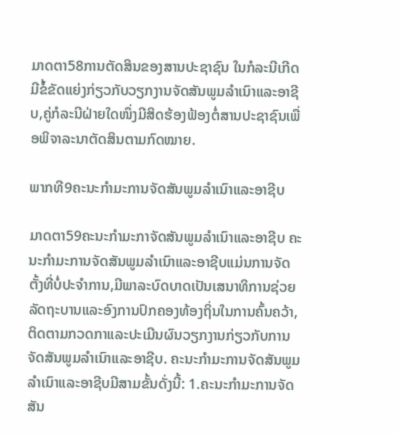ມາດຕາ58ການຕັດສິນຂອງສານປະຊາຊົນ ໃນກໍລະນີເກີດມີຂໍ້ຂັດແຍ່ງກ່ຽວກັບວຽກງານຈັດສັນພູມລໍາເນົາແລະອາຊີບ,ຄູ່ກໍລະນີຝ່າຍໃດໜຶ່ງມີສິດຮ້ອງຟ້ອງຕໍ່ສານປະຊາຊົນເພື່ອພິຈາລະນາຕັດສິນຕາມກົດໝາຍ.

ພາກທີ9ຄະນະກໍາມະການຈັດສັນພູມລໍາເນົາແລະອາຊີບ

ມາດຕາ59ຄະນະກໍາມະກາຈັດສັນພູມລໍາເນົາແລະອາຊີບ ຄະນະກໍາມະການຈັດສັນພູມລໍາເນົາແລະອາຊີບແມ່ນການຈັດຕັ້ງທີ່ບໍ່ປະຈໍາການ,ມີພາລະບົດບາດເປັນເສນາທິການຊ່ວຍລັດຖະບານແລະອົງການປົກຄອງທ້ອງຖິ່ນໃນການຄົ້ນຄວ້າ,ຕິດຕາມກວດກາແລະປະເມີນຜົນວຽກງານກ່ຽວກັບການຈັດສັນພູມລໍາເນົາແລະອາຊີບ. ຄະນະກໍາມະການຈັດສັນພູມລໍາເນົາແລະອາຊີບມີສາມຂັ້ນດັ່ງນີ້: 1.ຄະນະກໍາມະການຈັດສັນ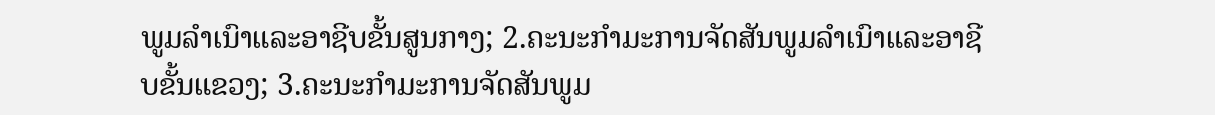ພູມລໍາເນົາແລະອາຊີບຂັ້ນສູນກາງ; 2.ຄະນະກໍາມະການຈັດສັນພູມລໍາເນົາແລະອາຊີບຂັ້ນແຂວງ; 3.ຄະນະກໍາມະການຈັດສັນພູມ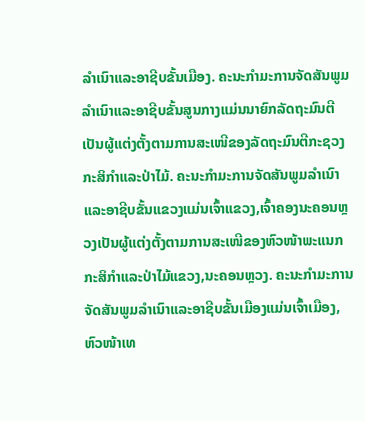ລໍາເນົາແລະອາຊີບຂັ້ນເມືອງ. ຄະນະກໍາມະການຈັດສັນພູມລໍາເນົາແລະອາຊີບຂັ້ນສູນກາງແມ່ນນາຍົກລັດຖະມົນຕີເປັນຜູ້ແຕ່ງຕັ້ງຕາມການສະເໜີຂອງລັດຖະມົນຕີກະຊວງກະສິກໍາແລະປ່າໄມ້. ຄະນະກໍາມະການຈັດສັນພູມລໍາເນົາແລະອາຊີບຂັ້ນແຂວງແມ່ນເຈົ້າແຂວງ,ເຈົ້າຄອງນະຄອນຫຼວງເປັນຜູ້ແຕ່ງຕັ້ງຕາມການສະເໜີຂອງຫົວໜ້າພະແນກກະສິກໍາແລະປ່າໄມ້ແຂວງ,ນະຄອນຫຼວງ. ຄະນະກໍາມະການຈັດສັນພູມລໍາເນົາແລະອາຊີບຂັ້ນເມືອງແມ່ນເຈົ້າເມືອງ,ຫົວໜ້າເທ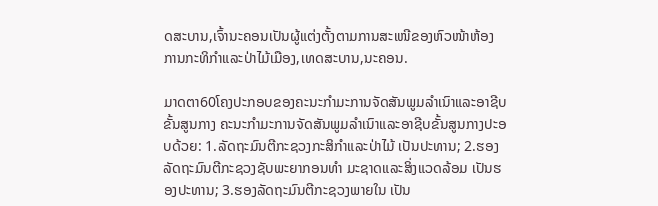ດສະບານ,ເຈົ້ານະຄອນເປັນຜູ້ແຕ່ງຕັ້ງຕາມການສະເໜີຂອງຫົວໜ້າຫ້ອງການກະທິກໍາແລະປ່າໄມ້ເມືອງ,ເທດສະບານ,ນະຄອນ.

ມາດຕາ60ໂຄງປະກອບຂອງຄະນະກໍາມະການຈັດສັນພູມລໍາເນົາແລະອາຊີບຂັ້ນສູນກາງ ຄະນະກໍາມະການຈັດສັນພູມລໍາເນົາແລະອາຊີບຂັ້ນສູນກາງປະອບດ້ວຍ: 1.ລັດຖະມົນຕີກະຊວງກະສິກໍາແລະປ່າໄມ້ ເປັນປະທານ; 2.ຮອງລັດຖະມົນຕີກະຊວງຊັບພະຍາກອນທໍາ ມະຊາດແລະສິ່ງແວດລ້ອມ ເປັນຮອງປະທານ; 3.ຮອງລັດຖະມົນຕີກະຊວງພາຍໃນ ເປັນ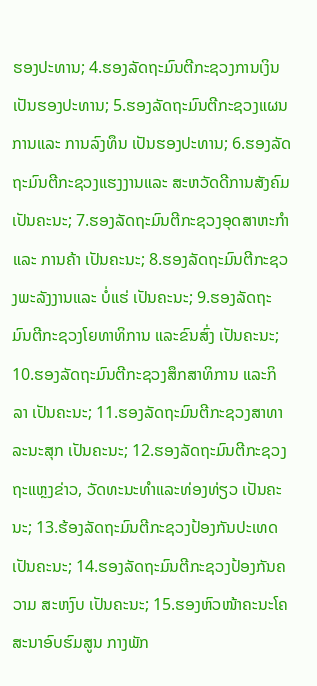ຮອງປະທານ; 4.ຮອງລັດຖະມົນຕີກະຊວງການເງິນ ເປັນຮອງປະທານ; 5.ຮອງລັດຖະມົນຕີກະຊວງແຜນການແລະ ການລົງທຶນ ເປັນຮອງປະທານ; 6.ຮອງລັດຖະມົນຕີກະຊວງແຮງງານແລະ ສະຫວັດດີການສັງຄົມ ເປັນຄະນະ; 7.ຮອງລັດຖະມົນຕີກະຊວງອຸດສາຫະກໍາແລະ ການຄ້າ ເປັນຄະນະ; 8.ຮອງລັດຖະມົນຕີກະຊວງພະລັງງານແລະ ບໍ່ແຮ່ ເປັນຄະນະ; 9.ຮອງລັດຖະມົນຕີກະຊວງໂຍທາທິການ ແລະຂົນສົ່ງ ເປັນຄະນະ; 10.ຮອງລັດຖະມົນຕີກະຊວງສຶກສາທິການ ແລະກິລາ ເປັນຄະນະ; 11.ຮອງລັດຖະມົນຕີກະຊວງສາທາລະນະສຸກ ເປັນຄະນະ; 12.ຮອງລັດຖະມົນຕີກະຊວງຖະແຫຼງຂ່າວ, ວັດທະນະທໍາແລະທ່ອງທ່ຽວ ເປັນຄະນະ; 13.ຮ້ອງລັດຖະມົນຕີກະຊວງປ້ອງກັນປະເທດ ເປັນຄະນະ; 14.ຮອງລັດຖະມົນຕີກະຊວງປ້ອງກັນຄວາມ ສະຫງົບ ເປັນຄະນະ; 15.ຮອງຫົວໜ້າຄະນະໂຄສະນາອົບຮົມສູນ ກາງພັກ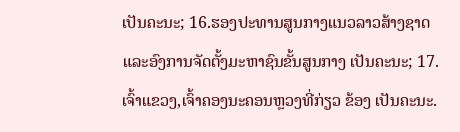ເປັນຄະນະ; 16.ຮອງປະທານສູນກາງແນວລາວສ້າງຊາດ ແລະອົງການຈັດຕັ້ງມະຫາຊົນຂັ້ນສູນກາງ ເປັນຄະນະ; 17.ເຈົ້າແຂວງ,ເຈົ້າຄອງນະຄອນຫຼວງທີ່ກ່ຽວ ຂ້ອງ ເປັນຄະນະ.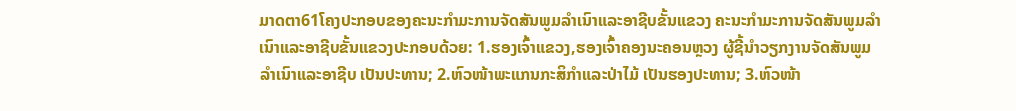ມາດຕາ61ໂຄງປະກອບຂອງຄະນະກໍາມະການຈັດສັນພູມລໍາເນົາແລະອາຊີບຂັ້ນແຂວງ ຄະນະກໍາມະການຈັດສັນພູມລໍາເນົາແລະອາຊີບຂັ້ນແຂວງປະກອບດ້ວຍ: 1.ຮອງເຈົ້າແຂວງ,ຮອງເຈົ້າຄອງນະຄອນຫຼວງ ຜູ້ຊີ້ນໍາວຽກງານຈັດສັນພູມລໍາເນົາແລະອາຊີບ ເປັນປະທານ; 2.ຫົວໜ້າພະແກນກະສິກໍາແລະປ່າໄມ້ ເປັນຮອງປະທານ; 3.ຫົວໜ້າ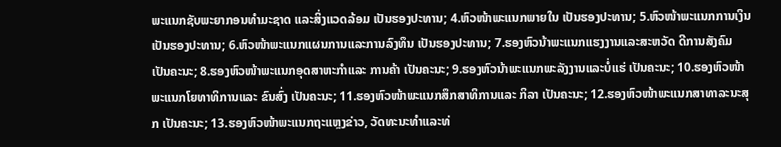ພະແນກຊັບພະຍາກອນທໍາມະຊາດ ແລະສິ່ງແວດລ້ອມ ເປັນຮອງປະທານ; 4.ຫົວໜ້າພະແນກພາຍໃນ ເປັນຮອງປະທານ; 5.ຫົວໜ້າພະແນກການເງິນ ເປັນຮອງປະທານ; 6.ຫົວໜ້າພະແນກແຜນການແລະການລົງທຶນ ເປັນຮອງປະທານ; 7.ຮອງຫົວນ້າພະແນກແຮງງານແລະສະຫວັດ ດີການສັງຄົມ ເປັນຄະນະ; 8.ຮອງຫົວໜ້າພະແນກອຸດສາຫະກໍາແລະ ການຄ້າ ເປັນຄະນະ; 9.ຮອງຫົວນ້າພະແນກພະລັງງານແລະບໍ່ແຮ່ ເປັນຄະນະ; 10.ຮອງຫົວໜ້າພະແນກໂຍທາທິການແລະ ຂົນສົ່ງ ເປັນຄະນະ; 11.ຮອງຫົວໜ້າພະແນກສຶກສາທິການແລະ ກິລາ ເປັນຄະນະ; 12.ຮອງຫົວໜ້າພະແນກສາທາລະນະສຸກ ເປັນຄະນະ; 13.ຮອງຫົວໜ້າພະແນກຖະແຫຼງຂ່າວ, ວັດທະນະທໍາແລະທ່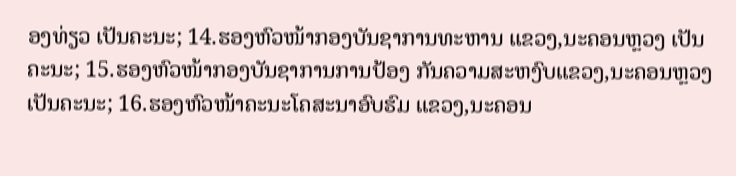ອງທ່ຽວ ເປັນຄະນະ; 14.ຮອງຫົວໜ້າກອງບັນຊາການທະຫານ ແຂວງ,ນະຄອນຫຼວງ ເປັນຄະນະ; 15.ຮອງຫົວໜ້າກອງບັນຊາການການປ້ອງ ກັນຄວາມສະຫງົບແຂວງ,ນະຄອນຫຼວງ ເປັນຄະນະ; 16.ຮອງຫົວໜ້າຄະນະໂຄສະນາອົບຮົມ ແຂວງ,ນະຄອນ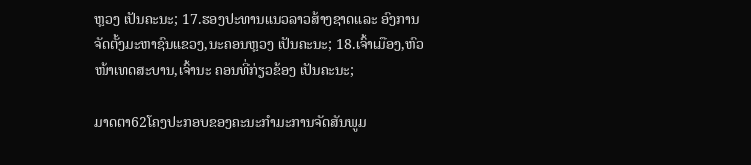ຫຼວງ ເປັນຄະນະ; 17.ຮອງປະທານແນວລາວສ້າງຊາດແລະ ອົງການຈັດຕັ້ງມະຫາຊົນແຂວງ,ນະຄອນຫຼວງ ເປັນຄະນະ; 18.ເຈົ້າເມືອງ,ຫົວໜ້າເທດສະບານ,ເຈົ້ານະ ຄອນທີ່ກ່ຽວຂ້ອງ ເປັນຄະນະ;

ມາດຕາ62ໂຄງປະກອບຂອງຄະນະກໍາມະການຈັດສັນພູມ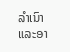ລໍາເນົາແລະອາ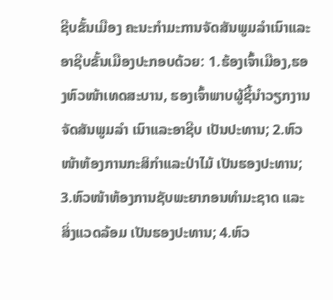ຊີບຂັ້ນເມືອງ ຄະນະກໍາມະການຈັດສັນພູມລໍາເນົາແລະອາຊີບຂັ້ນເມືອງປະກອບດ້ວຍ: 1.ຮ້ອງເຈົ້າເມືອງ,ຮອງຫົວໜ້າເທດສະບານ, ຮອງເຈົ້າພາບຜູ້ຊີ້ນໍາວຽກງານຈັດສັນພູມລໍາ ເນົາແລະອາຊີບ ເປັນປະທານ; 2.ຫົວໜ້າຫ້ອງການກະສິກໍາແລະປ່າໄມ້ ເປັນຮອງປະທານ; 3.ຫົວໜ້າຫ້ອງການຊັບພະຍາກອນທໍາມະຊາດ ແລະສິ່ງແວດລ້ອມ ເປັນຮອງປະທານ; 4.ຫົວ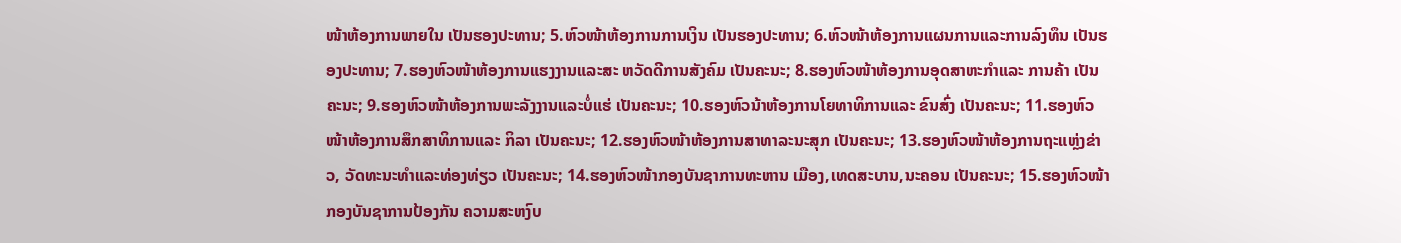ໜ້າຫ້ອງການພາຍໃນ ເປັນຮອງປະທານ; 5.ຫົວໜ້າຫ້ອງການການເງິນ ເປັນຮອງປະທານ; 6.ຫົວໜ້າຫ້ອງການແຜນການແລະການລົງທຶນ ເປັນຮອງປະທານ; 7.ຮອງຫົວໜ້າຫ້ອງການແຮງງານແລະສະ ຫວັດດີການສັງຄົມ ເປັນຄະນະ; 8.ຮອງຫົວໜ້າຫ້ອງການອຸດສາຫະກໍາແລະ ການຄ້າ ເປັນຄະນະ; 9.ຮອງຫົວໜ້າຫ້ອງການພະລັງງານແລະບໍ່ແຮ່ ເປັນຄະນະ; 10.ຮອງຫົວນ້າຫ້ອງການໂຍທາທິການແລະ ຂົນສົ່ງ ເປັນຄະນະ; 11.ຮອງຫົວໜ້າຫ້ອງການສຶກສາທິການແລະ ກິລາ ເປັນຄະນະ; 12.ຮອງຫົວໜ້າຫ້ອງການສາທາລະນະສຸກ ເປັນຄະນະ; 13.ຮອງຫົວໜ້າຫ້ອງການຖະແຫຼ່ງຂ່າວ, ວັດທະນະທໍາແລະທ່ອງທ່ຽວ ເປັນຄະນະ; 14.ຮອງຫົວໜ້າກອງບັນຊາການທະຫານ ເມືອງ,ເທດສະບານ,ນະຄອນ ເປັນຄະນະ; 15.ຮອງຫົວໜ້າກອງບັນຊາການປ້ອງກັນ ຄວາມສະຫງົບ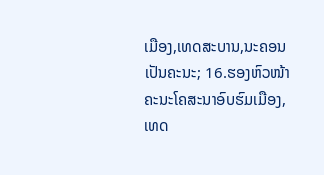ເມືອງ,ເທດສະບານ,ນະຄອນ ເປັນຄະນະ; 16.ຮອງຫົວໜ້າຄະນະໂຄສະນາອົບຮົມເມືອງ, ເທດ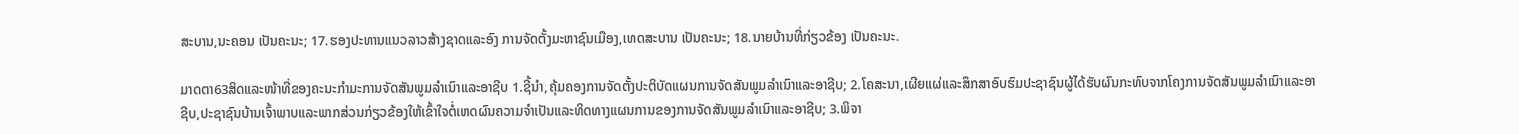ສະບານ,ນະຄອນ ເປັນຄະນະ; 17.ຮອງປະທານແນວລາວສ້າງຊາດແລະອົງ ການຈັດຕັ້ງມະຫາຊົນເມືອງ,ເທດສະບານ ເປັນຄະນະ; 18.ນາຍບ້ານທີ່ກ່ຽວຂ້ອງ ເປັນຄະນະ.

ມາດຕາ63ສິດແລະໜ້າທີ່ຂອງຄະນະກໍາມະການຈັດສັນພູມລໍາເນົາແລະອາຊີບ 1.ຊີ້ນໍາ,ຄຸ້ມຄອງການຈັດຕັ້ງປະຕິບັດແຜນການຈັດສັນພູມລໍາເນົາແລະອາຊີບ; 2.ໂຄສະນາ,ເຜີຍແຜ່ແລະສຶກສາອົບຮົມປະຊາຊົນຜູ້ໄດ້ຮັບຜົນກະທົບຈາກໂຄງການຈັດສັນພູມລໍາເນົາແລະອາຊີບ,ປະຊາຊົນບ້ານເຈົ້າພາບແລະພາກສ່ວນກ່ຽວຂ້ອງໃຫ້ເຂົ້າໃຈຕໍ່ເຫດຜົນຄວາມຈໍາເປັນແລະທິດທາງແຜນການຂອງການຈັດສັນພູມລໍາເນົາແລະອາຊີບ; 3.ພິຈາ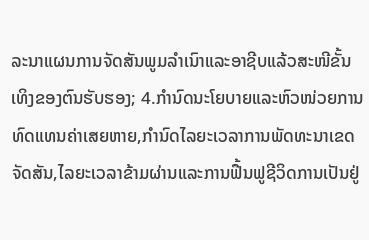ລະນາແຜນການຈັດສັນພູມລໍາເນົາແລະອາຊີບແລ້ວສະໜີຂັ້ນເທິງຂອງຕົນຮັບຮອງ; 4.ກໍານົດນະໂຍບາຍແລະຫົວໜ່ວຍການທົດແທນຄ່າເສຍຫາຍ,ກໍານົດໄລຍະເວລາການພັດທະນາເຂດຈັດສັນ,ໄລຍະເວລາຂ້າມຜ່ານແລະການຟື້ນຟູຊີວິດການເປັນຢູ່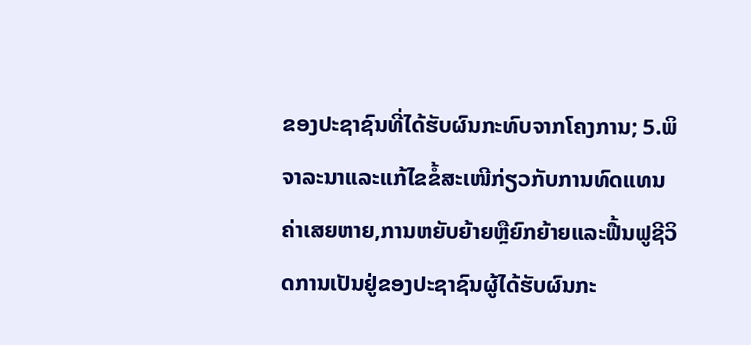ຂອງປະຊາຊົນທີ່ໄດ້ຮັບຜົນກະທົບຈາກໂຄງການ; 5.ພິຈາລະນາແລະແກ້ໄຂຂໍ້ສະເໜີກ່ຽວກັບການທົດແທນຄ່າເສຍຫາຍ,ການຫຍັບຍ້າຍຫຼືຍົກຍ້າຍແລະຟື້ນຟູຊີວິດການເປັນຢູ່ຂອງປະຊາຊົນຜູ້ໄດ້ຮັບຜົນກະ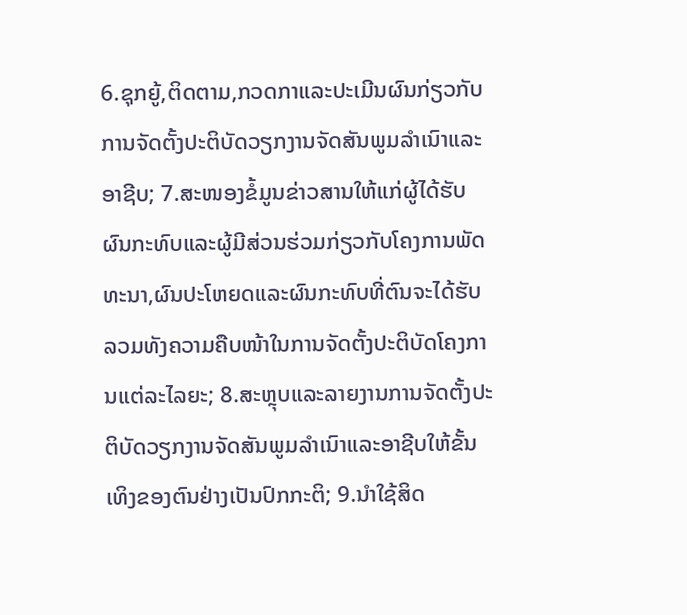6.ຊຸກຍູ້,ຕິດຕາມ,ກວດກາແລະປະເມີນຜົນກ່ຽວກັບການຈັດຕັ້ງປະຕິບັດວຽກງານຈັດສັນພູມລໍາເນົາແລະອາຊີບ; 7.ສະໜອງຂໍ້ມູນຂ່າວສານໃຫ້ແກ່ຜູ້ໄດ້ຮັບຜົນກະທົບແລະຜູ້ມີສ່ວນຮ່ວມກ່ຽວກັບໂຄງການພັດທະນາ,ຜົນປະໂຫຍດແລະຜົນກະທົບທີ່ຕົນຈະໄດ້ຮັບລວມທັງຄວາມຄືບໜ້າໃນການຈັດຕັ້ງປະຕິບັດໂຄງການແຕ່ລະໄລຍະ; 8.ສະຫຼຸບແລະລາຍງານການຈັດຕັ້ງປະຕິບັດວຽກງານຈັດສັນພູມລໍາເນົາແລະອາຊີບໃຫ້ຂັ້ນເທິງຂອງຕົນຢ່າງເປັນປົກກະຕິ; 9.ນໍາໃຊ້ສິດ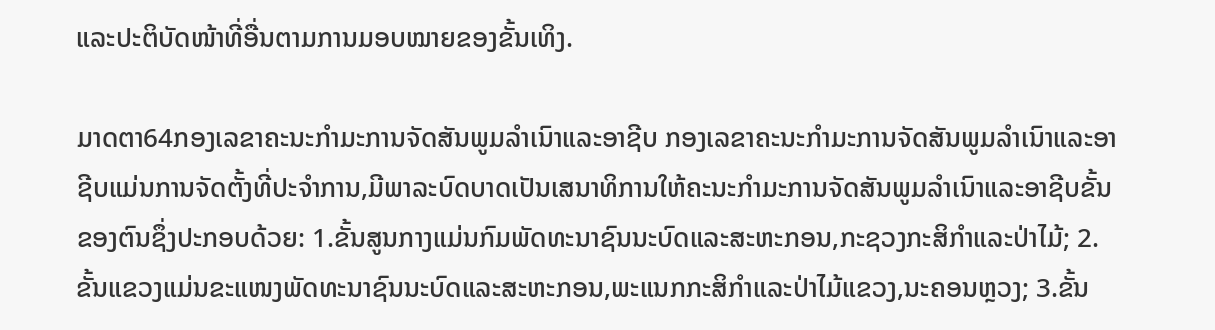ແລະປະຕິບັດໜ້າທີ່ອື່ນຕາມການມອບໝາຍຂອງຂັ້ນເທິງ.

ມາດຕາ64ກອງເລຂາຄະນະກໍາມະການຈັດສັນພູມລໍາເນົາແລະອາຊີບ ກອງເລຂາຄະນະກໍາມະການຈັດສັນພູມລໍາເນົາແລະອາຊີບແມ່ນການຈັດຕັ້ງທີ່ປະຈໍາການ,ມີພາລະບົດບາດເປັນເສນາທິການໃຫ້ຄະນະກໍາມະການຈັດສັນພູມລໍາເນົາແລະອາຊີບຂັ້ນຂອງຕົນຊຶ່ງປະກອບດ້ວຍ: 1.ຂັ້ນສູນກາງແມ່ນກົມພັດທະນາຊົນນະບົດແລະສະຫະກອນ,ກະຊວງກະສິກໍາແລະປ່າໄມ້; 2.ຂັ້ນແຂວງແມ່ນຂະແໜງພັດທະນາຊົນນະບົດແລະສະຫະກອນ,ພະແນກກະສິກໍາແລະປ່າໄມ້ແຂວງ,ນະຄອນຫຼວງ; 3.ຂັ້ນ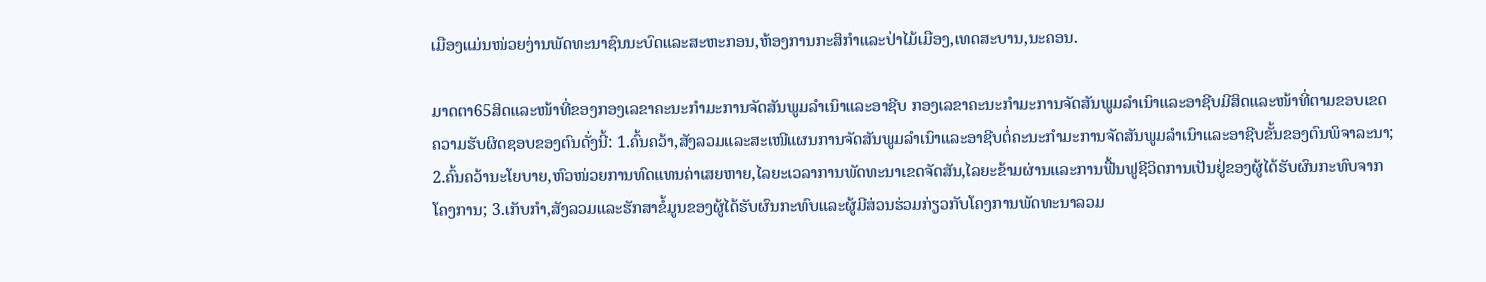ເມືອງແມ່ນໜ່ວຍງ່ານພັດທະນາຊົນນະບົດແລະສະຫະກອນ,ຫ້ອງການກະສິກໍາແລະປ່າໄມ້ເມືອງ,ເທດສະບານ,ນະຄອນ.

ມາດຕາ65ສິດແລະໜ້າທີ່ຂອງກອງເລຂາຄະນະກໍາມະການຈັດສັນພູມລໍາເນົາແລະອາຊີບ ກອງເລຂາຄະນະກໍາມະການຈັດສັນພູມລໍາເນົາແລະອາຊີບມີສິດແລະໜ້າທີ່ຕາມຂອບເຂດຄວາມຮັບຜິດຊອບຂອງຕົນດັ່ງນີ້: 1.ຄົ້ນຄວ້າ,ສັງລວມແລະສະເໜີແຜນການຈັດສັນພູມລໍາເນົາແລະອາຊີບຕໍ່ຄະນະກໍາມະການຈັດສັນພູມລໍາເນົາແລະອາຊີບຂັ້ນຂອງຕົນພິຈາລະນາ; 2.ຄົ້ນຄວ້ານະໂຍບາຍ,ຫົວໜ່ວຍການທົດແທນຄ່າເສຍຫາຍ,ໄລຍະເວລາການພັດທະນາເຂດຈັດສັນ,ໄລຍະຂ້າມຜ່ານແລະການຟື້ນຟູຊີວິດການເປັນຢູ່ຂອງຜູ້ໄດ້ຮັບຜົນກະທົບຈາກໂຄງການ; 3.ເກັບກໍາ,ສັງລວມແລະຮັກສາຂໍ້ມູນຂອງຜູ້ໄດ້ຮັບຜົນກະທົບແລະຜູ້ມີສ່ວນຮ່ວມກ່ຽວກັບໂຄງການພັດທະນາລວມ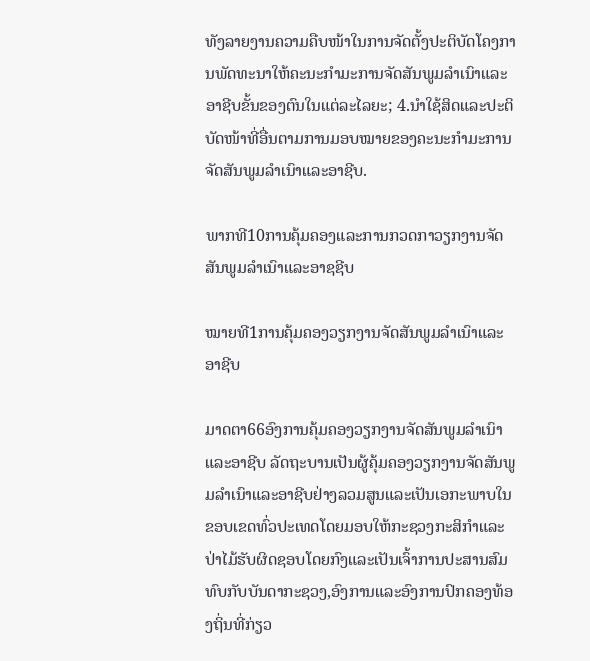ທັງລາຍງານຄວາມຄືບໜ້າໃນການຈັດຕັ້ງປະຕິບັດໂຄງການພັດທະນາໃຫ້ຄະນະກໍາມະການຈັດສັນພູມລໍາເນົາແລະອາຊີບຂັ້ນຂອງຕົນໃນແຕ່ລະໄລຍະ; 4.ນໍາໃຊ້ສິດແລະປະຕິບັດໜ້າທີ່ອື່ນຕາມການມອບໝາຍຂອງຄະນະກໍາມະການຈັດສັນພູມລໍາເນົາແລະອາຊີບ.

ພາກທີ10ການຄຸ້ມຄອງແລະການກວດກາວຽກງານຈັດສັນພູມລໍາເນົາແລະອາຊຊີບ

ໝາຍທີ1ການຄຸ້ມຄອງວຽກງານຈັດສັນພູມລໍາເນົາແລະອາຊີບ

ມາດຕາ66ອົງການຄຸ້ມຄອງວຽກງານຈັດສັນພູມລໍາເນົາແລະອາຊີບ ລັດຖະບານເປັນຜູ້ຄຸ້ມຄອງວຽກງານຈັດສັນພູມລໍາເນົາແລະອາຊີບຢ່າງລວມສູນແລະເປັນເອກະພາບໃນຂອບເຂດທົ່ວປະເທດໂດຍມອບໃຫ້ກະຊວງກະສິກໍາແລະປ່າໄມ້ຮັບຜິດຊອບໂດຍກົງແລະເປັນເຈົ້າການປະສານສົມທົບກັບບັນດາກະຊວງ,ອົງການແລະອົງການປົກຄອງທ້ອງຖິ່ນທີ່ກ່ຽວ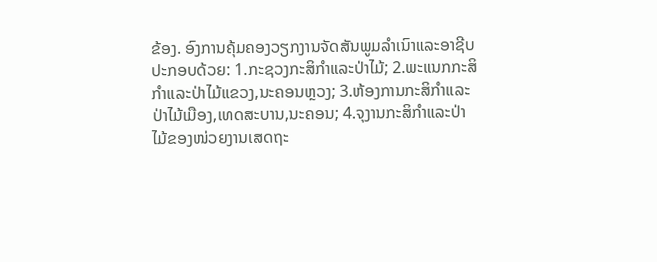ຂ້ອງ. ອົງການຄຸ້ມຄອງວຽກງານຈັດສັນພູມລໍາເນົາແລະອາຊີບປະກອບດ້ວຍ: 1.ກະຊວງກະສິກໍາແລະປ່າໄມ້; 2.ພະແນກກະສິກໍາແລະປ່າໄມ້ແຂວງ,ນະຄອນຫຼວງ; 3.ຫ້ອງການກະສິກໍາແລະປ່າໄມ້ເມືອງ,ເທດສະບານ,ນະຄອນ; 4.ຈຸງານກະສິກໍາແລະປ່າໄມ້ຂອງໜ່ວຍງານເສດຖະ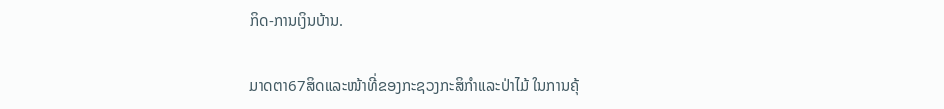ກິດ-ການເງິນບ້ານ.

ມາດຕາ67ສິດແລະໜ້າທີ່ຂອງກະຊວງກະສິກໍາແລະປ່າໄມ້ ໃນການຄຸ້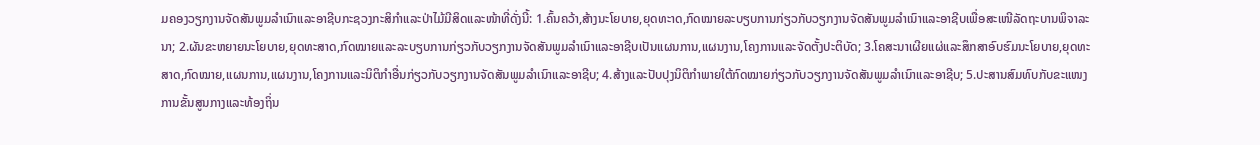ມຄອງວຽກງານຈັດສັນພູມລໍາເນົາແລະອາຊີບກະຊວງກະສິກໍາແລະປ່າໄມ້ມີສິດແລະໜ້າທີ່ດັ່ງນີ້: 1.ຄົ້ນຄວ້າ,ສ້າງນະໂຍບາຍ,ຍຸດທະາດ,ກົດໝາຍລະບຽບການກ່ຽວກັບວຽກງານຈັດສັນພູມລໍາເນົາແລະອາຊີບເພື່ອສະເໜີລັດຖະບານພິຈາລະນາ; 2.ຜັນຂະຫຍາຍນະໂຍບາຍ,ຍຸດທະສາດ,ກົດໝາຍແລະລະບຽບການກ່ຽວກັບວຽກງານຈັດສັນພູມລໍາເນົາແລະອາຊີບເປັນແຜນການ,ແຜນງານ,ໂຄງການແລະຈັດຕັ້ງປະຕິບັດ; 3.ໂຄສະນາເຜີຍແຜ່ແລະສຶກສາອົບຮົມນະໂຍບາຍ,ຍຸດທະສາດ,ກົດໝາຍ,ແຜນການ,ແຜນງານ,ໂຄງການແລະນິຕິກໍາອື່ນກ່ຽວກັບວຽກງານຈັດສັນພູມລໍາເນົາແລະອາຊີບ; 4.ສ້າງແລະປັບປຸງນິຕິກໍາພາຍໃຕ້ກົດໝາຍກ່ຽວກັບວຽກງານຈັດສັນພູມລໍາເນົາແລະອາຊີບ; 5.ປະສານສົມທົບກັບຂະແໜງການຂັ້ນສູນກາງແລະທ້ອງຖິ່ນ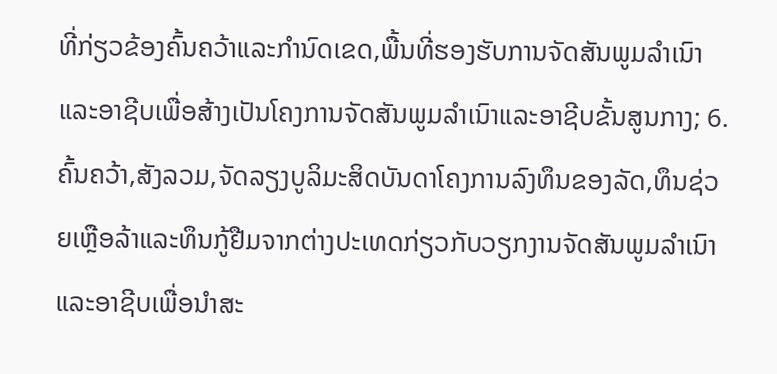ທີ່ກ່ຽວຂ້ອງຄົ້ນຄວ້າແລະກໍານົດເຂດ,ພື້ນທີ່ຮອງຮັບການຈັດສັນພູມລໍາເນົາແລະອາຊີບເພື່ອສ້າງເປັນໂຄງການຈັດສັນພູມລໍາເນົາແລະອາຊີບຂັ້ນສູນກາງ; 6.ຄົ້ນຄວ້າ,ສັງລວມ,ຈັດລຽງບູລິມະສິດບັນດາໂຄງການລົງທຶນຂອງລັດ,ທຶນຊ່ວຍເຫຼືອລ້າແລະທຶນກູ້ຢືມຈາກຕ່າງປະເທດກ່ຽວກັບວຽກງານຈັດສັນພູມລໍາເນົາແລະອາຊີບເພື່ອນໍາສະ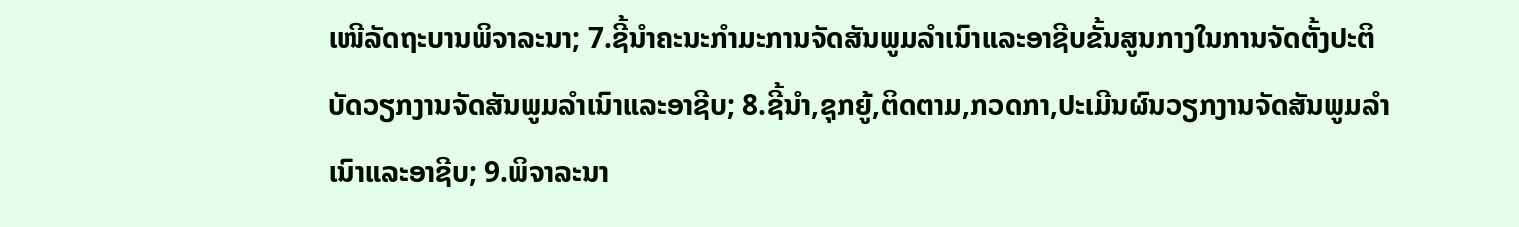ເໜີລັດຖະບານພິຈາລະນາ; 7.ຊີ້ນໍາຄະນະກໍາມະການຈັດສັນພູມລໍາເນົາແລະອາຊີບຂັ້ນສູນກາງໃນການຈັດຕັ້ງປະຕິບັດວຽກງານຈັດສັນພູມລໍາເນົາແລະອາຊີບ; 8.ຊີ້ນໍາ,ຊຸກຍູ້,ຕິດຕາມ,ກວດກາ,ປະເມີນຜົນວຽກງານຈັດສັນພູມລໍາເນົາແລະອາຊີບ; 9.ພິຈາລະນາ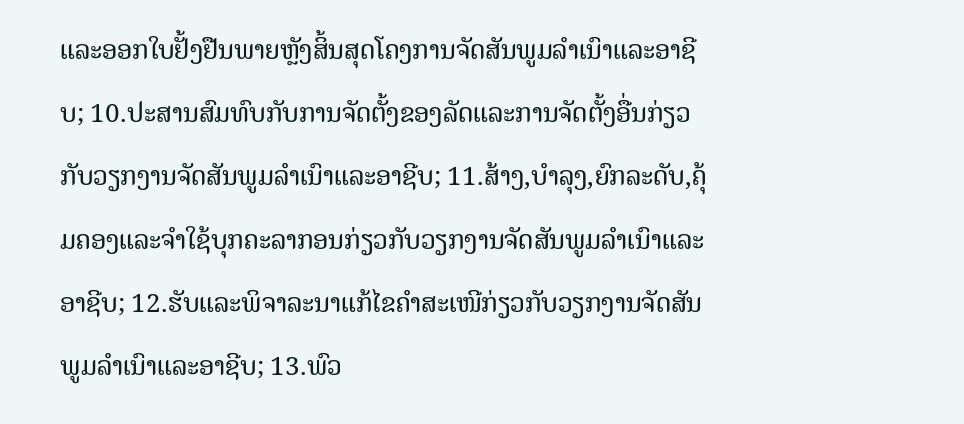ແລະອອກໃບຢັ້ງຢືນພາຍຫຼັງສິ້ນສຸດໂຄງການຈັດສັນພູມລໍາເນົາແລະອາຊີບ; 10.ປະສານສົມທົບກັບການຈັດຕັ້ງຂອງລັດແລະການຈັດຕັ້ງອື່ນກ່ຽວກັບວຽກງານຈັດສັນພູມລໍາເນົາແລະອາຊີບ; 11.ສ້າງ,ບໍາລຸງ,ຍົກລະດັບ,ຄຸ້ມຄອງແລະຈໍາໃຊ້ບຸກຄະລາກອນກ່ຽວກັບວຽກງານຈັດສັນພູມລໍາເນົາແລະອາຊີບ; 12.ຮັບແລະພິຈາລະນາແກ້ໄຂຄໍາສະເໜີກ່ຽວກັບວຽກງານຈັດສັນພູມລໍາເນົາແລະອາຊີບ; 13.ພົວ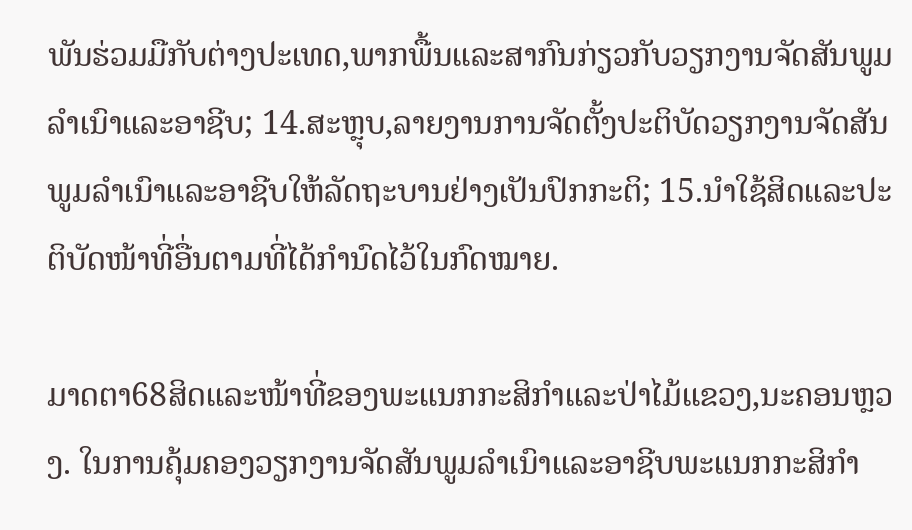ພັນຮ່ວມມືກັບຕ່າງປະເທດ,ພາກພື້ນແລະສາກົນກ່ຽວກັບວຽກງານຈັດສັນພູມລໍາເນົາແລະອາຊີບ; 14.ສະຫຼຸບ,ລາຍງານການຈັດຕັ້ງປະຕິບັດວຽກງານຈັດສັນພູມລໍາເນົາແລະອາຊີບໃຫ້ລັດຖະບານຢ່າງເປັນປົກກະຕິ; 15.ນໍາໃຊ້ສິດແລະປະຕິບັດໜ້າທີ່ອື່ນຕາມທີ່ໄດ້ກໍານົດໄວ້ໃນກົດໝາຍ.

ມາດຕາ68ສິດແລະໜ້າທີ່ຂອງພະແນກກະສິກໍາແລະປ່າໄມ້ແຂວງ,ນະຄອນຫຼວງ. ໃນການຄຸ້ມຄອງວຽກງານຈັດສັນພູມລໍາເນົາແລະອາຊີບພະແນກກະສິກໍາ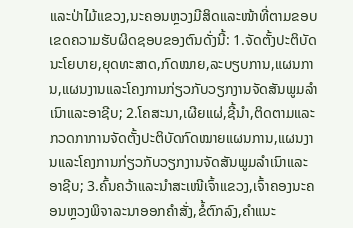ແລະປ່າໄມ້ແຂວງ,ນະຄອນຫຼວງມີສິດແລະໜ້າທີ່ຕາມຂອບເຂດຄວາມຮັບຜິດຊອບຂອງຕົນດັ່ງນີ້: 1.ຈັດຕັ້ງປະຕິບັດນະໂຍບາຍ,ຍຸດທະສາດ,ກົດໝາຍ,ລະບຽບການ,ແຜນການ,ແຜນງານແລະໂຄງການກ່ຽວກັບວຽກງານຈັດສັນພູມລໍາເນົາແລະອາຊີບ; 2.ໂຄສະນາ,ເຜີຍແຜ່,ຊີ້ນໍາ,ຕິດຕາມແລະກວດກາການຈັດຕັ້ງປະຕິບັດກົດໝາຍແຜນການ,ແຜນງານແລະໂຄງການກ່ຽວກັບວຽກງານຈັດສັນພູມລໍາເນົາແລະອາຊີບ; 3.ຄົ້ນຄວ້າແລະນໍາສະເໜີເຈົ້າແຂວງ,ເຈົ້າຄອງນະຄອນຫຼວງພິຈາລະນາອອກຄໍາສັ່ງ,ຂໍ້ຕົກລົງ,ຄໍາແນະ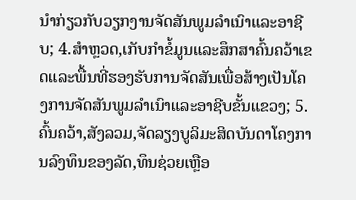ນໍາກ່ຽວກັບວຽກງານຈັດສັນພູມລໍາເນົາແລະອາຊີບ; 4.ສໍາຫຼວດ,ເກັບກໍາຂໍ້ມູນແລະສຶກສາຄົ້ນຄວ້າເຂດແລະພື້ນທີ່ຮອງຮັບການຈັດສັນເພື່ອສ້າງເປັນໂຄງການຈັດສັນພູມລໍາເນົາແລະອາຊີບຂັ້ນແຂວງ; 5.ຄົ້ນຄວ້າ,ສັງລວມ,ຈັດລຽງບູລິມະສິດບັນດາໂຄງການລົງທຶນຂອງລັດ,ທຶນຊ່ວຍເຫຼືອ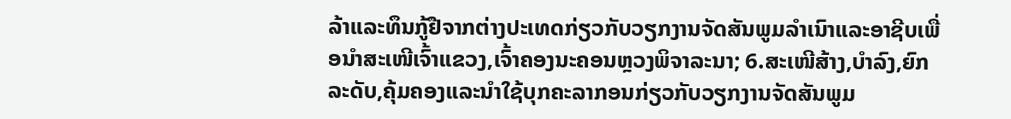ລ້າແລະທຶນກູ້ຢືຈາກຕ່າງປະເທດກ່ຽວກັບວຽກງານຈັດສັນພູມລໍາເນົາແລະອາຊີບເພື່ອນໍາສະເໜີເຈົ້າແຂວງ,ເຈົ້າຄອງນະຄອນຫຼວງພິຈາລະນາ; 6.ສະເໜີສ້າງ,ບໍາລົງ,ຍົກລະດັບ,ຄຸ້ມຄອງແລະນໍາໃຊ້ບຸກຄະລາກອນກ່ຽວກັບວຽກງານຈັດສັນພູມ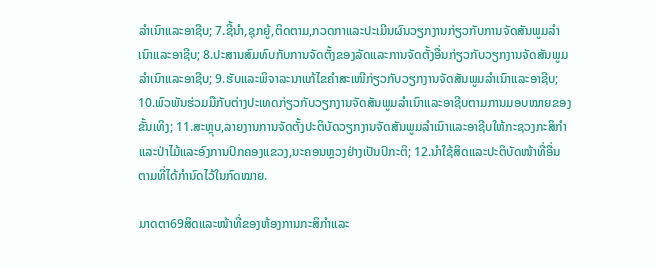ລໍາເນົາແລະອາຊີບ; 7.ຊີ້ນໍາ,ຊຸກຍູ້,ຕິດຕາມ,ກວດກາແລະປະເມີນຜົນວຽກງານກ່ຽວກັບການຈັດສັນພູມລໍາເນົາແລະອາຊີບ; 8.ປະສານສົມທົບກັບການຈັດຕັ້ງຂອງລັດແລະການຈັດຕັ້ງອື່ນກ່ຽວກັບວຽກງານຈັດສັນພູມລໍາເນົາແລະອາຊີບ; 9.ຮັບແລະພິຈາລະນາແກ້ໄຂຄໍາສະເໜີກ່ຽວກັບວຽກງານຈັດສັນພູມລໍາເນົາແລະອາຊີບ; 10.ພົວພັນຮ່ວມມືກັບຕ່າງປະເທດກ່ຽວກັບວຽກງານຈັດສັນພູມລໍາເນົາແລະອາຊີບຕາມການມອບໝາຍຂອງຂັ້ນເທິງ; 11.ສະຫຼຸບ,ລາຍງານການຈັດຕັ້ງປະຕິບັດວຽກງານຈັດສັນພູມລໍາເນົາແລະອາຊີບໃຫ້ກະຊວງກະສິກໍາແລະປ່າໄມ້ແລະອົງການປົກຄອງແຂວງ,ນະຄອນຫຼວງຢ່າງເປັນປົກະຕິ; 12.ນໍາໃຊ້ສິດແລະປະຕິບັດໜ້າທີ່ອື່ນຕາມທີ່ໄດ້ກໍານົດໄວ້ໃນກົດໝາຍ.

ມາດຕາ69ສິດແລະໜ້າທີ່ຂອງຫ້ອງການກະສິກໍາແລະ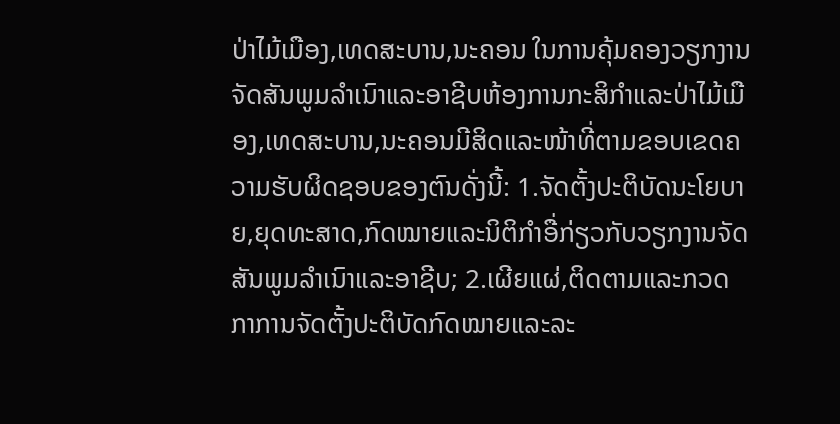ປ່າໄມ້ເມືອງ,ເທດສະບານ,ນະຄອນ ໃນການຄຸ້ມຄອງວຽກງານຈັດສັນພູມລໍາເນົາແລະອາຊີບຫ້ອງການກະສິກໍາແລະປ່າໄມ້ເມືອງ,ເທດສະບານ,ນະຄອນມີສິດແລະໜ້າທີ່ຕາມຂອບເຂດຄວາມຮັບຜິດຊອບຂອງຕົນດັ່ງນີ້: 1.ຈັດຕັ້ງປະຕິບັດນະໂຍບາຍ,ຍຸດທະສາດ,ກົດໝາຍແລະນິຕິກໍາອື່ກ່ຽວກັບວຽກງານຈັດສັນພູມລໍາເນົາແລະອາຊີບ; 2.ເຜີຍແຜ່,ຕິດຕາມແລະກວດກາການຈັດຕັ້ງປະຕິບັດກົດໝາຍແລະລະ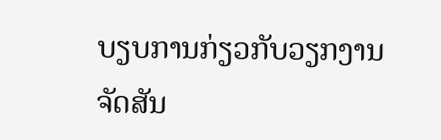ບຽບການກ່ຽວກັບວຽກງານຈັດສັນ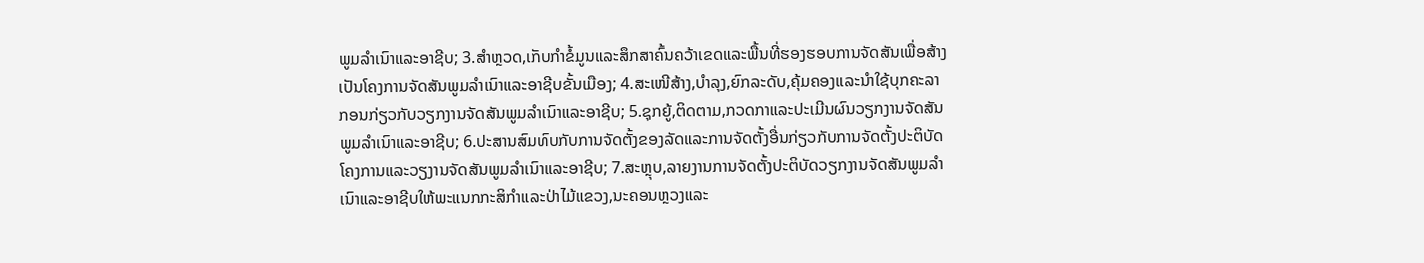ພູມລໍາເນົາແລະອາຊີບ; 3.ສໍາຫຼວດ,ເກັບກໍາຂໍ້ມູນແລະສຶກສາຄົ້ນຄວ້າເຂດແລະພື້ນທີ່ຮອງຮອບການຈັດສັນເພື່ອສ້າງເປັນໂຄງການຈັດສັນພູມລໍາເນົາແລະອາຊີບຂັ້ນເມືອງ; 4.ສະເໜີສ້າງ,ບໍາລຸງ,ຍົກລະດັບ,ຄຸ້ມຄອງແລະນໍາໃຊ້ບຸກຄະລາກອນກ່ຽວກັບວຽກງານຈັດສັນພູມລໍາເນົາແລະອາຊີບ; 5.ຊຸກຍູ້,ຕິດຕາມ,ກວດກາແລະປະເມີນຜົນວຽກງານຈັດສັນພູມລໍາເນົາແລະອາຊີບ; 6.ປະສານສົມທົບກັບການຈັດຕັ້ງຂອງລັດແລະການຈັດຕັ້ງອື່ນກ່ຽວກັບການຈັດຕັ້ງປະຕິບັດໂຄງການແລະວຽງານຈັດສັນພູມລໍາເນົາແລະອາຊີບ; 7.ສະຫຼຸບ,ລາຍງານການຈັດຕັ້ງປະຕິບັດວຽກງານຈັດສັນພູມລໍາເນົາແລະອາຊີບໃຫ້ພະແນກກະສິກໍາແລະປ່າໄມ້ແຂວງ,ນະຄອນຫຼວງແລະ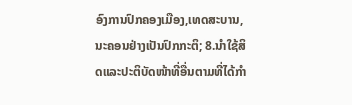ອົງການປົກຄອງເມືອງ,ເທດສະບານ,ນະຄອນຢ່າງເປັນປົກກະຕິ; 8.ນໍາໃຊ້ສິດແລະປະຕິບັດໜ້າທີ່ອື່ນຕາມທີ່ໄດ້ກໍາ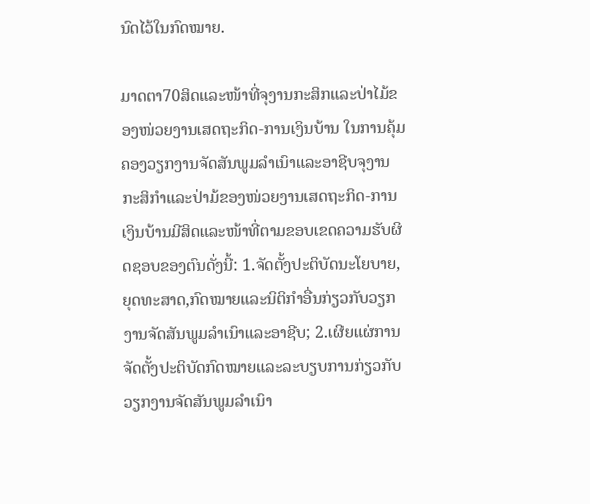ນົດໄວ້ໃນກົດໝາຍ.

ມາດຕາ70ສິດແລະໜ້າທີ່ຈຸງານກະສິກແລະປ່າໄມ້ຂອງໜ່ວຍງານເສດຖະກິດ-ການເງິນບ້ານ ໃນການຄຸ້ມຄອງວຽກງານຈັດສັນພູມລໍາເນົາແລະອາຊີບຈຸງານກະສິກໍາແລະປ່າມ້ຂອງໜ່ວຍງານເສດຖະກິດ-ການເງິນບ້ານມີສິດແລະໜ້າທີ່ຕາມຂອບເຂດຄວາມຮັບຜິດຊອບຂອງຕົນດັ່ງນີ້: 1.ຈັດຕັ້ງປະຕິບັດນະໂຍບາຍ,ຍຸດທະສາດ,ກົດໝາຍແລະນິຕິກໍາອື່ນກ່ຽວກັບວຽກງານຈັດສັນພູມລໍາເນົາແລະອາຊີບ; 2.ເຜີຍແຜ່ການຈັດຕັ້ງປະຕິບັດກົດໝາຍແລະລະບຽບການກ່ຽວກັບວຽກງານຈັດສັນພູມລໍາເນົາ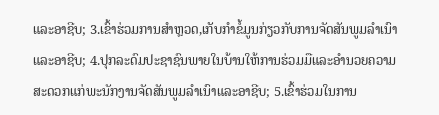ແລະອາຊີບ; 3.ເຂົ້າຮ່ວມການສໍາຫຼວດ,ເກັບກໍາຂໍ້ມູນກ່ຽວກັບການຈັດສັນພູມລໍາເນົາແລະອາຊີບ; 4.ປຸກລະດົມປະຊາຊົນພາຍໃນບ້ານໃຫ້ການຮ່ວມມືແລະອໍານວຍຄວາມສະດວກແກ່ພະນັກງານຈັດສັນພູມລໍາເນົາແລະອາຊີບ; 5.ເຂົ້າຮ່ວມໃນການ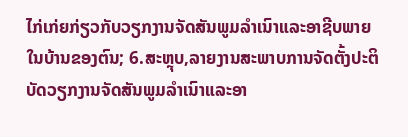ໄກ່ເກ່ຍກ່ຽວກັບວຽກງານຈັດສັນພູມລໍາເນົາແລະອາຊີບພາຍໃນບ້ານຂອງຕົນ; 6.ສະຫຼຸບ,ລາຍງານສະພາບການຈັດຕັ້ງປະຕິບັດວຽກງານຈັດສັນພູມລໍາເນົາແລະອາ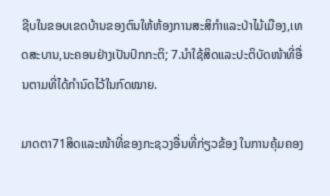ຊີບໃນຂອບເຂດບ້ານຂອງຕົນໃຫ້ຫ້ອງການສະສິກໍາແລະປ່າໄມ້ເມືອງ,ເທດສະບານ,ນະຄອນຢ່າງເປັນປົກກະຕິ; 7.ນໍາໃຊ້ສິດແລະປະຕິບັດໜ້າທີ່ອື່ນຕາມທີ່ໄດ້ກໍານົດໄວ້ໃນກົດໝາຍ.

ມາດຕາ71ສິດແລະໜ້າທີ່ຂອງກະຊວງອື່ນທີ່ກ່ຽວຂ້ອງ ໃນການຄຸ້ມຄອງ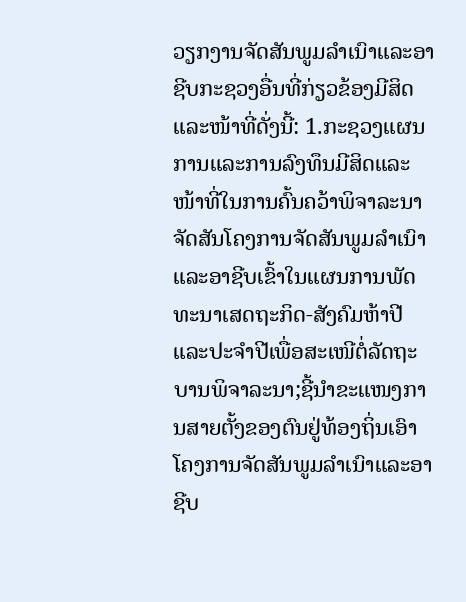ວຽກງານຈັດສັນພູມລໍາເນົາແລະອາຊີບກະຊວງອື່ນທີ່ກ່ຽວຂ້ອງມີສິດແລະໜ້າທີ່ດັ່ງນີ້: 1.ກະຊວງແຜນການແລະການລົງທຶນມີສິດແລະໜ້າທີ່ໃນການຄົ້ນຄວ້າພິຈາລະນາຈັດສັນໂຄງການຈັດສັນພູມລໍາເນົາແລະອາຊີບເຂົ້າໃນແຜນການພັດທະນາເສດຖະກິດ-ສັງຄົມຫ້າປີແລະປະຈໍາປີເພື່ອສະເໜີຕໍ່ລັດຖະບານພິຈາລະນາ;ຊີ້ນໍາຂະແໜງການສາຍຕັ້ງຂອງຕົນຢູ່ທ້ອງຖິ່ນເອົາໂຄງການຈັດສັນພູມລໍາເນົາແລະອາຊີບ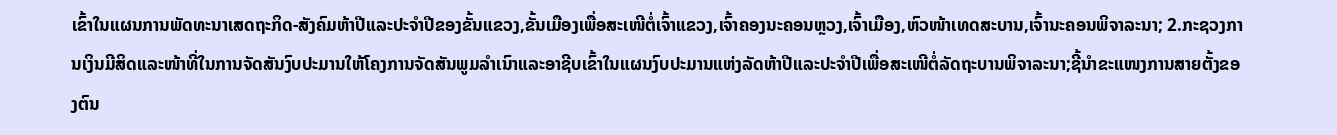ເຂົ້າໃນແຜນການພັດທະນາເສດຖະກິດ-ສັງຄົມຫ້າປີແລະປະຈໍາປີຂອງຂັ້ນແຂວງ,ຂັ້ນເມືອງເພື່ອສະເໜີຕໍ່ເຈົ້າແຂວງ,ເຈົ້າຄອງນະຄອນຫຼວງ,ເຈົ້າເມືອງ,ຫົວໜ້າເທດສະບານ,ເຈົ້ານະຄອນພິຈາລະນາ; 2.ກະຊວງການເງິນມີສິດແລະໜ້າທີ່ໃນການຈັດສັນງົບປະມານໃຫ້ໂຄງການຈັດສັນພູມລໍາເນົາແລະອາຊີບເຂົ້າໃນແຜນງົບປະມານແຫ່ງລັດຫ້າປີແລະປະຈໍາປີເພື່ອສະເໜີຕໍ່ລັດຖະບານພິຈາລະນາ;ຊີ້ນໍາຂະແໜງການສາຍຕັ້ງຂອງຕົນ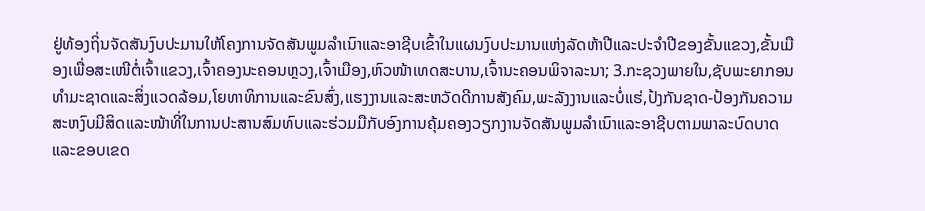ຢູ່ທ້ອງຖິ່ນຈັດສັນງົບປະມານໃຫ້ໂຄງການຈັດສັນພູມລໍາເນົາແລະອາຊີບເຂົ້າໃນແຜນງົບປະມານແຫ່ງລັດຫ້າປີແລະປະຈໍາປີຂອງຂັ້ນແຂວງ,ຂັ້ນເມືອງເພື່ອສະເໜີຕໍ່ເຈົ້າແຂວງ,ເຈົ້າຄອງນະຄອນຫຼວງ,ເຈົ້າເມືອງ,ຫົວໜ້າເທດສະບານ,ເຈົ້ານະຄອນພິຈາລະນາ; 3.ກະຊວງພາຍໃນ,ຊັບພະຍາກອນທໍາມະຊາດແລະສິ່ງແວດລ້ອມ,ໂຍທາທິການແລະຂົນສົ່ງ,ແຮງງານແລະສະຫວັດດີການສັງຄົມ,ພະລັງງານແລະບໍ່ແຮ່,ປ້ງກັນຊາດ-ປ້ອງກັນຄວາມສະຫງົບມີສິດແລະໜ້າທີ່ໃນການປະສານສົມທົບແລະຮ່ວມມືກັບອົງການຄຸ້ມຄອງວຽກງານຈັດສັນພູມລໍາເນົາແລະອາຊີບຕາມພາລະບົດບາດແລະຂອບເຂດ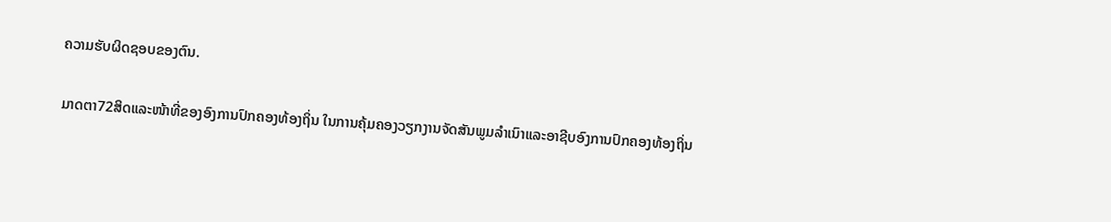ຄວາມຮັບຜິດຊອບຂອງຕົນ.

ມາດຕາ72ສິດແລະໜ້າທີ່ຂອງອົງການປົກຄອງທ້ອງຖິ່ນ ໃນການຄຸ້ມຄອງວຽກງານຈັດສັນພູມລໍາເນົາແລະອາຊີບອົງການປົກຄອງທ້ອງຖິ່ນ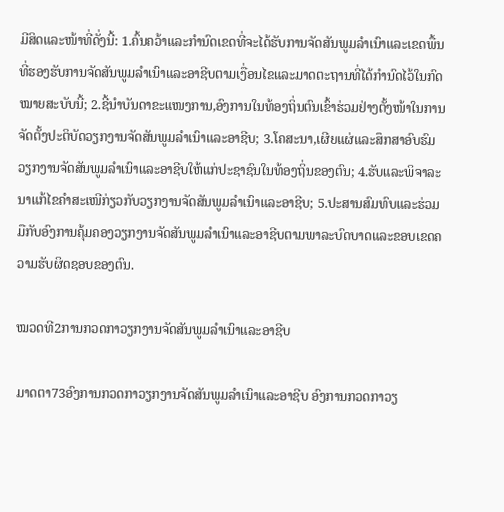ມີສິດແລະໜ້າທີ່ດັ່ງນີ້: 1.ຄົ້ນຄວ້າແລະກໍານົດເຂດທີ່ຈະໄດ້ຮັບການຈັດສັນພູມລໍາເນົາແລະເຂດພື້ນທີ່ຮອງຮັບການຈັດສັນພູມລໍາເນົາແລະອາຊີບຕາມເງື່ອນໄຂແລະມາດຕະຖານທີ່ໄດ້ກໍານົດໄວ້ໃນກົດໝາຍສະບັບນີ້; 2.ຊີ້ນໍາບັນດາຂະແໜງການ,ອົງການໃນທ້ອງຖິ່ນຕົນເຂົ້າຮ່ວມຢ່າງຕັ້ງໜ້າໃນການຈັດຕັ້ງປະຕິບັດວຽກງານຈັດສັນພູມລໍາເນົາແລະອາຊີບ; 3.ໂຄສະນາ,ເຜີຍແຜ່ແລະສຶກສາອົບຮົມວຽກງານຈັດສັນພູມລໍາເນົາແລະອາຊີບໃຫ້ແກ່ປະຊາຊົນໃນທ້ອງຖິ່ນຂອງຕົນ; 4.ຮັບແລະພິຈາລະນາແກ້ໄຂຄໍາສະເໜີກ່ຽວກັບວຽກງານຈັດສັນພູມລໍາເນົາແລະອາຊີບ; 5.ປະສານສົມທົບແລະຮ່ວມມືກັບອົງການຄຸ້ມຄອງວຽກງານຈັດສັນພູມລໍາເນົາແລະອາຊີບຕາມພາລະບົດບາດແລະຂອບເຂດຄວາມຮັບຜິດຊອບຂອງຕົນ.

ໝວດທີ2ການກວດກາວຽກງານຈັດສັນພູມລໍາເນົາແລະອາຊີບ

ມາດຕາ73ອົງການກວດກາວຽກງານຈັດສັນພູມລໍາເນົາແລະອາຊີບ ອົງການກວດກາວຽ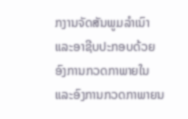ກງານຈັດສັນພູມລໍາເນົາແລະອາຊີບປະກອບດ້ວຍອົງການກວດກາພາຍໃນແລະອົງການກວດກາພາຍນ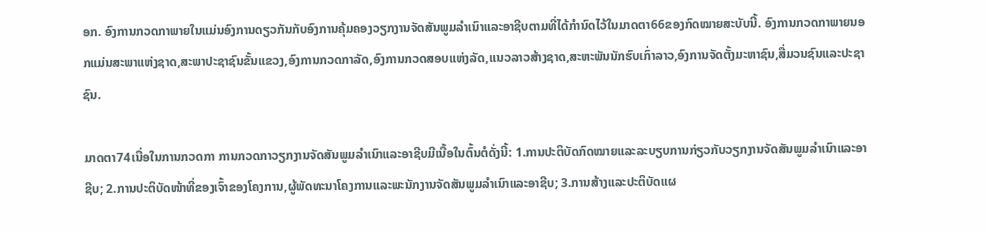ອກ. ອົງການກວດກາພາຍໃນແມ່ນອົງການດຽວກັນກັບອົງການຄຸ້ມຄອງວຽກງານຈັດສັນພູມລໍາເນົາແລະອາຊີບຕາມທີ່ໄດ້ກໍານົດໄວ້ໃນມາດຕາ66ຂອງກົດໝາຍສະບັບນີ້. ອົງການກວດກາພາຍນອກແມ່ນສະພາແຫ່ງຊາດ,ສະພາປະຊາຊົນຂັ້ນແຂວງ,ອົງການກວດກາລັດ,ອົງການກວດສອບແຫ່ງລັດ,ແນວລາວສ້າງຊາດ,ສະຫະພັນນັກຮົບເກົ່າລາວ,ອົງການຈັດຕັ້ງມະຫາຊົນ,ສື່ມວນຊົນແລະປະຊາຊົນ.

ມາດຕາ74ເນື່ອໃນການກວດກາ ການກວດກາວຽກງານຈັດສັນພູມລໍາເນົາແລະອາຊີບມີເນື້ອໃນຕົ້ນຕໍດັ່ງນີ້: 1.ການປະຕິບັດກົດໝາຍແລະລະບຽບການກ່ຽວກັບວຽກງານຈັດສັນພູມລໍາເນົາແລະອາຊີບ; 2.ການປະຕິບັດໜ້າທີ່ຂອງເຈົ້າຂອງໂຄງການ,ຜູ້ພັດທະນາໂຄງການແລະພະນັກງານຈັດສັນພູມລໍາເນົາແລະອາຊີບ; 3.ການສ້າງແລະປະຕິບັດແຜ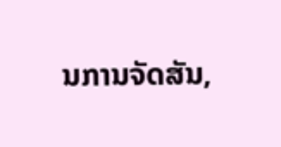ນການຈັດສັນ,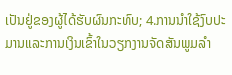ເປັນຢູ່ຂອງຜູ້ໄດ້ຮັບຜົນກະທົບ; 4.ການນໍາໃຊ້ງົບປະມານແລະການເງິນເຂົ້າໃນວຽກງານຈັດສັນພູມລໍາ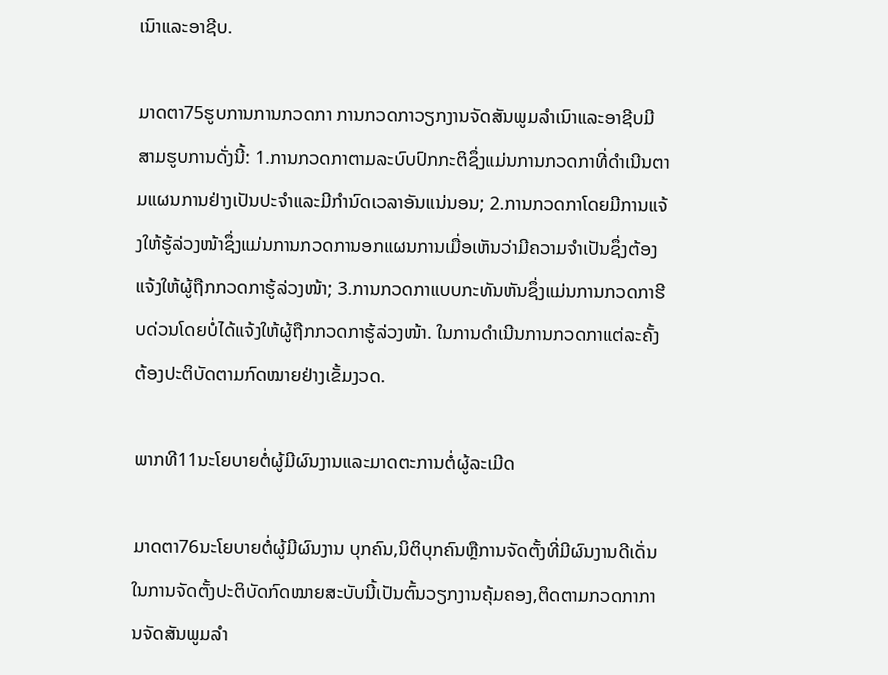ເນົາແລະອາຊີບ.

ມາດຕາ75ຮູບການການກວດກາ ການກວດກາວຽກງານຈັດສັນພູມລໍາເນົາແລະອາຊີບມີສາມຮູບການດັ່ງນີ້: 1.ການກວດກາຕາມລະບົບປົກກະຕິຊຶ່ງແມ່ນການກວດກາທີ່ດໍາເນີນຕາມແຜນການຢ່າງເປັນປະຈໍາແລະມີກໍານົດເວລາອັນແນ່ນອນ; 2.ການກວດກາໂດຍມີການແຈ້ງໃຫ້ຮູ້ລ່ວງໜ້າຊຶ່ງແມ່ນການກວດການອກແຜນການເມື່ອເຫັນວ່າມີຄວາມຈໍາເປັນຊຶ່ງຕ້ອງແຈ້ງໃຫ້ຜູ້ຖືກກວດກາຮູ້ລ່ວງໜ້າ; 3.ການກວດກາແບບກະທັນຫັນຊຶ່ງແມ່ນການກວດກາຮີບດ່ວນໂດຍບໍ່ໄດ້ແຈ້ງໃຫ້ຜູ້ຖືກກວດກາຮູ້ລ່ວງໜ້າ. ໃນການດໍາເນີນການກວດກາແຕ່ລະຄັ້ງຕ້ອງປະຕິບັດຕາມກົດໝາຍຢ່າງເຂັ້ມງວດ.

ພາກທີ11ນະໂຍບາຍຕໍ່ຜູ້ມີຜົນງານແລະມາດຕະການຕໍ່ຜູ້ລະເມີດ

ມາດຕາ76ນະໂຍບາຍຕໍ່ຜູ້ມີຜົນງານ ບຸກຄົນ,ນິຕິບຸກຄົນຫຼືການຈັດຕັ້ງທີ່ມີຜົນງານດີເດັ່ນໃນການຈັດຕັ້ງປະຕິບັດກົດໝາຍສະບັບນີ້ເປັນຕົ້ນວຽກງານຄຸ້ມຄອງ,ຕິດຕາມກວດກາການຈັດສັນພູມລໍາ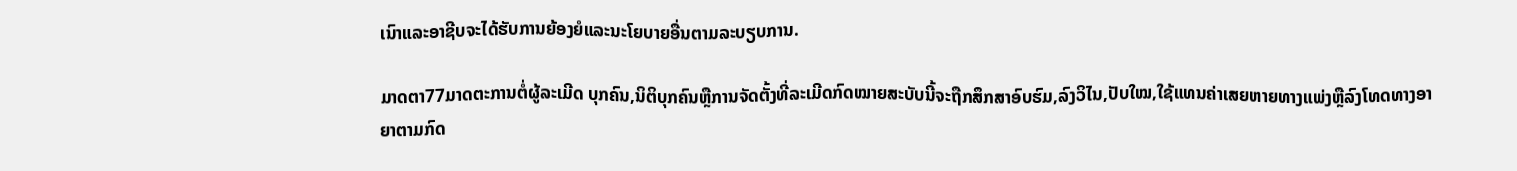ເນົາແລະອາຊີບຈະໄດ້ຮັບການຍ້ອງຍໍແລະນະໂຍບາຍອື່ນຕາມລະບຽບການ.

ມາດຕາ77ມາດຕະການຕໍ່ຜູ້ລະເມີດ ບຸກຄົນ,ນິຕິບຸກຄົນຫຼືການຈັດຕັ້ງທີ່ລະເມີດກົດໝາຍສະບັບນີ້ຈະຖືກສຶກສາອົບຮົມ,ລົງວິໄນ,ປັບໃໝ,ໃຊ້ແທນຄ່າເສຍຫາຍທາງແພ່ງຫຼືລົງໂທດທາງອາຍາຕາມກົດ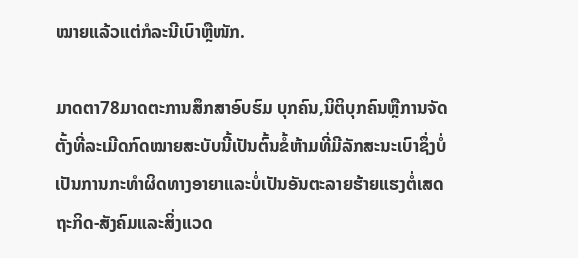ໝາຍແລ້ວແຕ່ກໍລະນີເບົາຫຼືໜັກ.

ມາດຕາ78ມາດຕະການສຶກສາອົບຮົມ ບຸກຄົນ,ນິຕິບຸກຄົນຫຼືການຈັດຕັ້ງທີ່ລະເມີດກົດໝາຍສະບັບນີ້ເປັນຕົ້ນຂໍ້ຫ້າມທີ່ມີລັກສະນະເບົາຊຶ່ງບໍ່ເປັນການກະທໍາຜິດທາງອາຍາແລະບໍ່ເປັນອັນຕະລາຍຮ້າຍແຮງຕໍ່ເສດຖະກິດ-ສັງຄົມແລະສິ່ງແວດ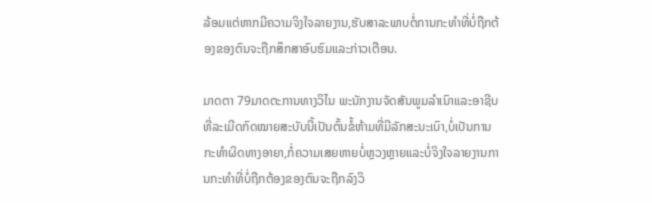ລ້ອມແຕ່ຫາກມີຄວາມຈິງໃຈລາຍງານ,ຮັບສາລະພາບຕໍ່ການກະທໍາທີ່ບໍ່ຖືກຕ້ອງຂອງຕົນຈະຖືກສຶກສາອົບຮົມແລະກ່າວເຕືອນ.

ມາດຕາ 79ມາດຕະການທາງວິໄນ ພະນັກງານຈັດສັນພູມລໍາເນົາແລະອາຊີບທີ່ລະເມີດກົດໝາຍສະບັບນີ້ເປັນຕົ້ນຂໍ້ຫ້າມທີ່ມີລັກສະນະເບົາ,ບໍ່ເປັນການກະທໍາຜິດທາງອາຍາ,ກໍ່ຄວາມເສຍຫາຍບໍ່ຫຼວງຫຼາຍແລະບໍ່ຈິງໃຈລາຍງານການກະທໍາທີ່ບໍ່ຖືກຕ້ອງຂອງຕົນຈະຖືກລົງວິ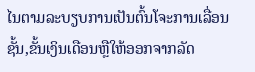ໄນຕາມລະບຽບການເປັນຕົ້ນໂຈະການເລື່ອນຊັ້ນ,ຂັ້ນເງິນເດືອນຫຼືໃຫ້ອອກຈາກລັດ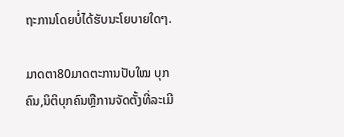ຖະການໂດຍບໍ່ໄດ້ຮັບນະໂຍບາຍໃດໆ.

ມາດຕາ80ມາດຕະການປັບໃໝ ບຸກຄົນ,ນິຕິບຸກຄົນຫຼືການຈັດຕັ້ງທີ່ລະເມີ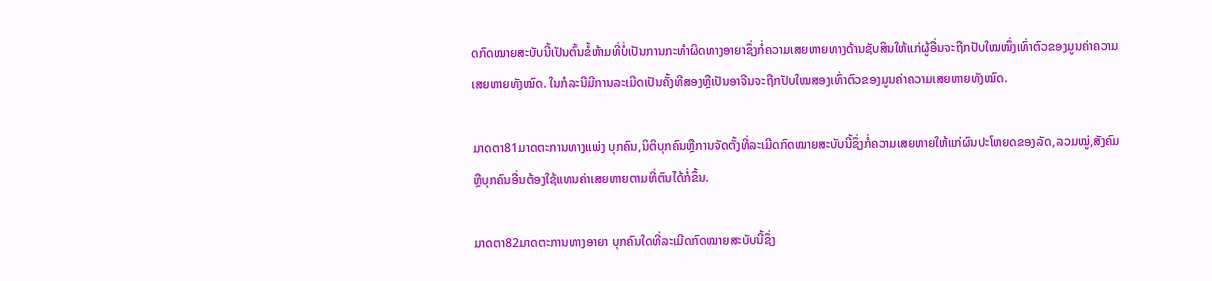ດກົດໝາຍສະບັບນີ້ເປັນຕົ້ນຂໍ້ຫ້າມທີ່ບໍ່ເປັນການກະທໍາຜິດທາງອາຍາຊຶ່ງກໍ່ຄວາມເສຍຫາຍທາງດ້ານຊັບສິນໃຫ້ແກ່ຜູ້ອື່ນຈະຖືກປັບໃໝໜຶ່ງເທົ່າຕົວຂອງມູນຄ່າຄວາມເສຍຫາຍທັງໝົດ. ໃນກໍລະນີມີການລະເມີດເປັນຄັ້ງທີສອງຫຼືເປັນອາຈີນຈະຖືກປັບໃໝສອງເທົ່າຕົວຂອງມູນຄ່າຄວາມເສຍຫາຍທັງໝົດ.

ມາດຕາ81ມາດຕະການທາງແພ່ງ ບຸກຄົນ,ນິຕິບຸກຄົນຫຼືການຈັດຕັ້ງທີ່ລະເມີດກົດໝາຍສະບັບນີ້ຊຶ່ງກໍ່ຄວາມເສຍຫາຍໃຫ້ແກ່ຜົນປະໂຫຍດຂອງລັດ,ລວມໝູ່,ສັງຄົມຫຼືບຸກຄົນອື່ນຕ້ອງໃຊ້ແທນຄ່າເສຍຫາຍຕາມທີ່ຕົນໄດ້ກໍ່ຂຶ້ນ.

ມາດຕາ82ມາດຕະການທາງອາຍາ ບຸກຄົນໃດທີ່ລະເມີດກົດໝາຍສະບັບນີ້ຊຶ່ງ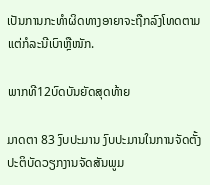ເປັນການກະທໍາຜິດທາງອາຍາຈະຖືກລົງໂທດຕາມແຕ່ກໍລະນີເບົາຫຼືໜັກ.

ພາກທີ12ບົດບັນຍັດສຸດທ້າຍ

ມາດຕາ 83 ງົບປະມານ ງົບປະມານໃນການຈັດຕັ້ງປະຕິບັດວຽກງານຈັດສັນພູມ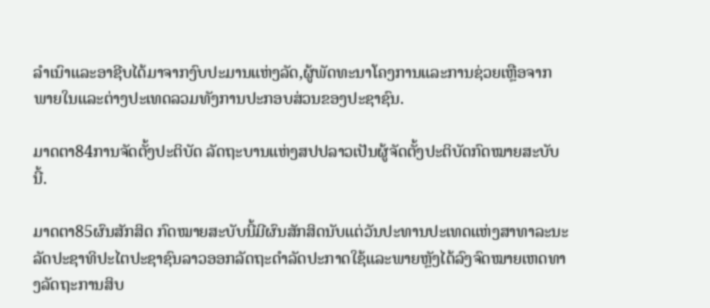ລໍາເນົາແລະອາຊີບໄດ້ມາຈາກງົບປະມານແຫ່ງລັດ,ຜູ້ພັດທະນາໂຄງການແລະການຊ່ວຍເຫຼືອຈາກພາຍໃນແລະຕ່າງປະເທດລວມທັງການປະກອບສ່ວນຂອງປະຊາຊົນ.

ມາດຕາ84ການຈັດຕັ້ງປະຕິບັດ ລັດຖະບານແຫ່ງສປປລາວເປັນຜູ້ຈັດຕັ້ງປະຕິບັດກົດໝາຍສະບັບນີ້.

ມາດຕາ85ຜົນສັກສິດ ກົດໝາຍສະບັບນີ້ມີຜົນສັກສິດນັບແຕ່ວັນປະທານປະເທດແຫ່ງສາທາລະນະລັດປະຊາທິປະໄຕປະຊາຊົນລາວອອກລັດຖະດໍາລັດປະກາດໃຊ້ແລະພາຍຫຼັງໄດ້ລົງຈົດໝາຍເຫດທາງລັດຖະການສິບ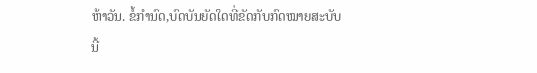ຫ້າວັນ. ຂໍ້ກໍານົດ,ບົດບັນຍັດໃດທີ່ຂັດກັບກົດໝາຍສະບັບນີ້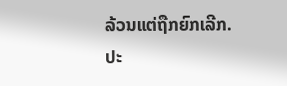ລ້ວນແຕ່ຖືກຍົກເລີກ. ປະ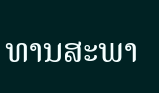ທານສະພາ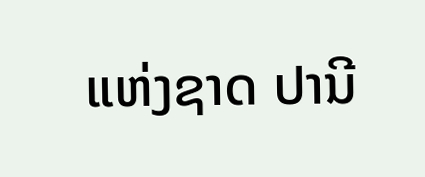ແຫ່ງຊາດ ປານີ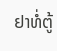ຢາທໍ່ຕູ້